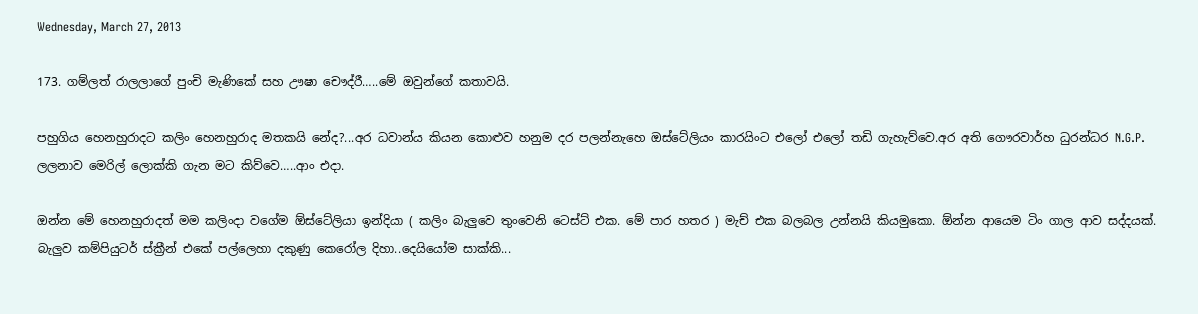Wednesday, March 27, 2013

173. ගම්ලත් රාලලාගේ පුංචි මැණිකේ සහ ඌෂා චෞද්රී…..මේ ඔවුන්ගේ කතාවයි.

පහුගිය හෙනහුරාදට කලිං හෙනහුරාද මතකයි නේද?...අර ධවාන්ය කියන කොළුව හනුම දර පලන්නැහෙ ඔස්ටේලියං කාරයිංට එලෝ එලෝ තඩි ගැහැව්වෙ.අර අති ගෞරවාර්හ ධුරන්ධර N.G.P. ලලනාව මෙරිල් ලොක්කි ගැන මට කිව්වෙ…..ආං එදා.

ඔන්න මේ හෙනහුරාදත් මම කලිංදා වගේම ඕස්ටේලියා ඉන්දියා ( කලිං බැලුවෙ තුංවෙනි ටෙස්ට් එක. මේ පාර හතර ) මැච් එක බලබල උන්නයි කියමුකො. ඕන්න ආයෙම ටිං ගාල ආව සද්දයක්. බැලුව කම්පියුටර් ස්ක්‍රීන් එකේ පල්ලෙහා දකුණු කෙරෝල දිහා..දෙයියෝම සාක්කි...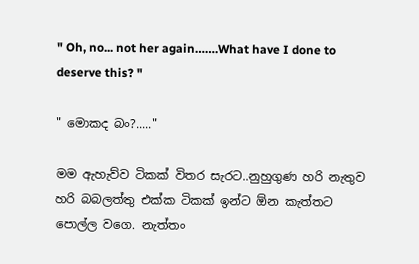" Oh, no... not her again…….What have I done to deserve this? "

" මොකද බං?....."

මම ඇහැව්ව ටිකක් විතර සැරට..නුහුගුණ හරි නැතුව හරි බබලත්තු එක්ක ටිකක් ඉන්ට ඕන කැත්තට පොල්ල වගෙ. නැත්තං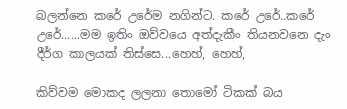බලන්නෙ කරේ උරේම නගින්ට. කරේ උරේ..කරේ උරේ......මම ඉතිං ඔව්වයෙ අත්දැකීං තියනවනෙ දැං දීර්ග කාලයක් තිස්සෙ...හෙහ්, හෙහ්,

කිව්වම මොකද ලලනා තොමෝ ටිකක් බය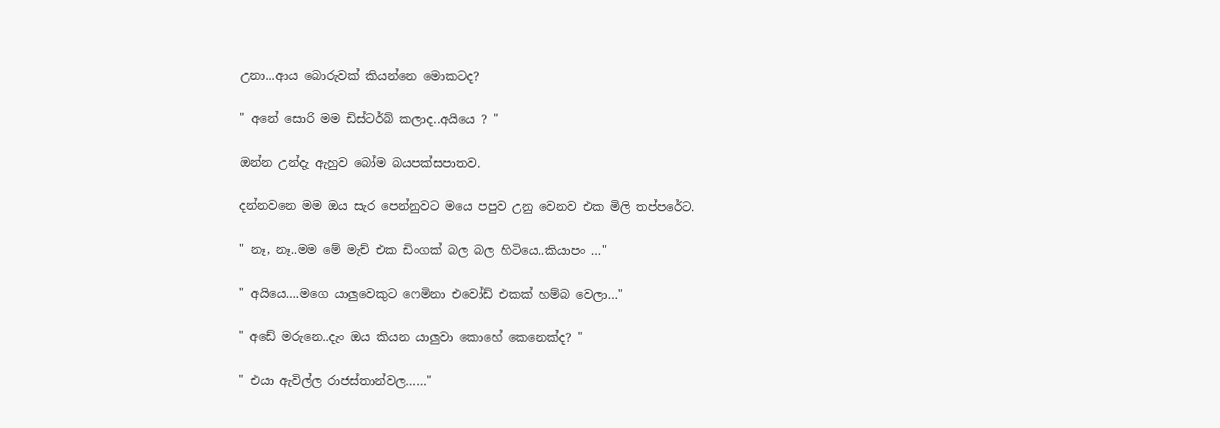උනා...ආය බොරුවක් කියන්නෙ මොකටද?

" අනේ සොරි මම ඩිස්ටර්බ් කලාද..අයියෙ ? "

ඔන්න උන්දැ ඇහුව බෝම බයපක්සපාතව.

දන්නවනෙ මම ඔය සැර පෙන්නුවට මයෙ පපුව උනු වෙනව එක මිලි තප්පරේට.

" නෑ, නෑ..මම මේ මැච් එක ඩිංගක් බල බල හිටියෙ..කියාපං …"

" අයියෙ….මගෙ යාලුවෙකුට ෆෙමිනා එවෝඩ් එකක් හම්බ වෙලා…"

" අඩේ මරුනෙ..දැං ඔය කියන යාලුවා කොහේ කෙනෙක්ද? "

" එයා ඇවිල්ල රාජස්තාන්වල……"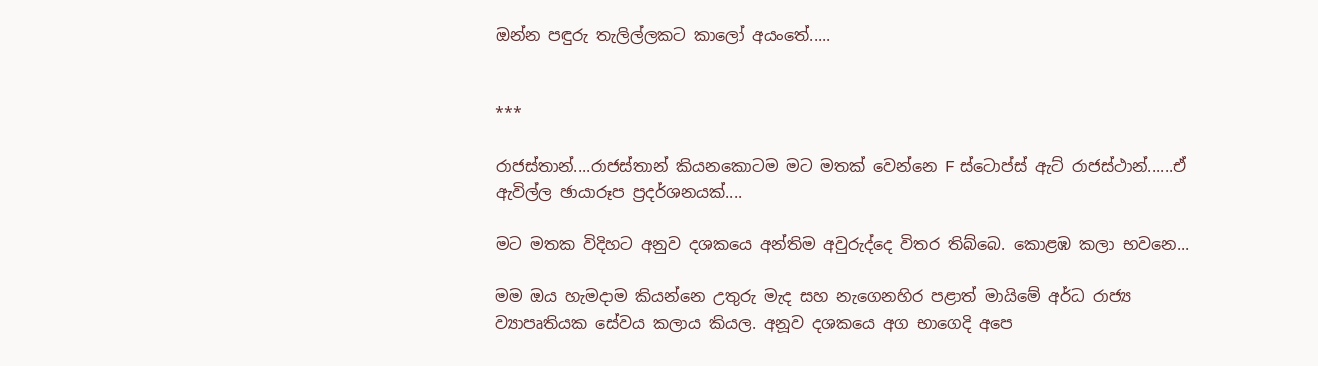ඔන්න පඳුරු තැලිල්ලකට කාලෝ අයංතේ.....


***

රාජස්තාන්....රාජස්තාන් කියනකොටම මට මතක් වෙන්නෙ F ස්ටොප්ස් ඇට් රාජස්ථාන්......ඒ ඇවිල්ල ඡායාරූප ප්‍රදර්ශනයක්....

මට මතක විදිහට අනුව දශකයෙ අන්තිම අවුරුද්දෙ විතර තිබ්බෙ. කොළඹ කලා භවනෙ...

මම ඔය හැමදාම කියන්නෙ උතුරු මැද සහ නැගෙනහිර පළාත් මායිමේ අර්ධ රාජ්‍ය ව්‍යාපෘතියක සේවය කලාය කියල. අනූව දශකයෙ අග භාගෙදි අපෙ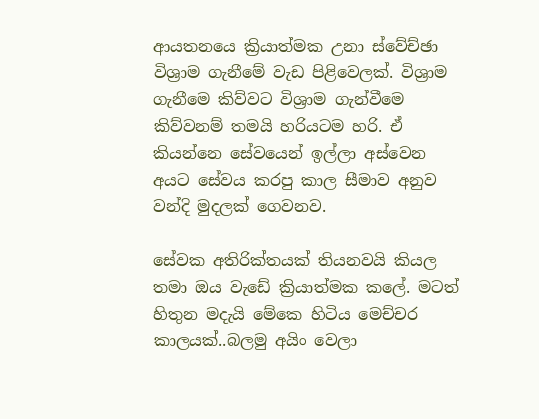ආයතනයෙ ක්‍රියාත්මක උනා ස්වේච්ඡා විශ්‍රාම ගැනීමේ වැඩ පිළිවෙලක්. විශ්‍රාම ගැනීමෙ කිව්වට විශ්‍රාම ගැන්වීමෙ කිව්වනම් තමයි හරියටම හරි. ඒ කියන්නෙ සේවයෙන් ඉල්ලා අස්වෙන අයට සේවය කරපු කාල සීමාව අනුව වන්දි මුදලක් ගෙවනව.

සේවක අතිරික්තයක් තියනවයි කියල තමා ඔය වැඩේ ක්‍රියාත්මක කලේ. මටත් හිතුන මදැයි මේකෙ හිටිය මෙච්චර කාලයක්..බලමු අයිං වෙලා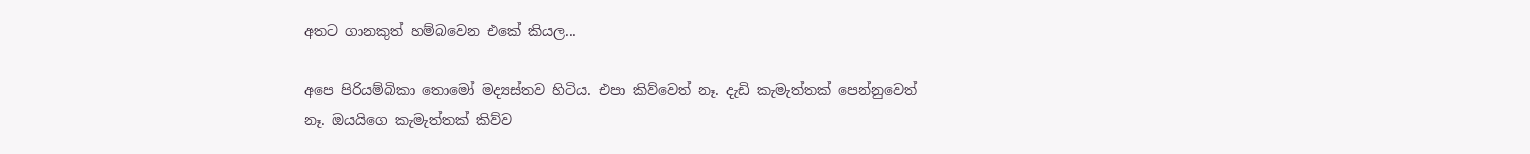අතට ගානකුත් හම්බවෙන එකේ කියල...

අපෙ පිරියම්බිකා තොමෝ මද්‍යස්තව හිටිය. එපා කිව්වෙත් නෑ. දැඩි කැමැත්තක් පෙන්නුවෙත් නෑ. ඔයයිගෙ කැමැත්තක් කිව්ව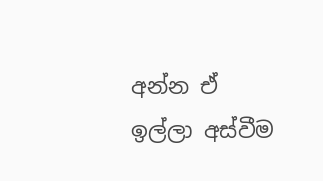අන්න ඒ ඉල්ලා අස්වීම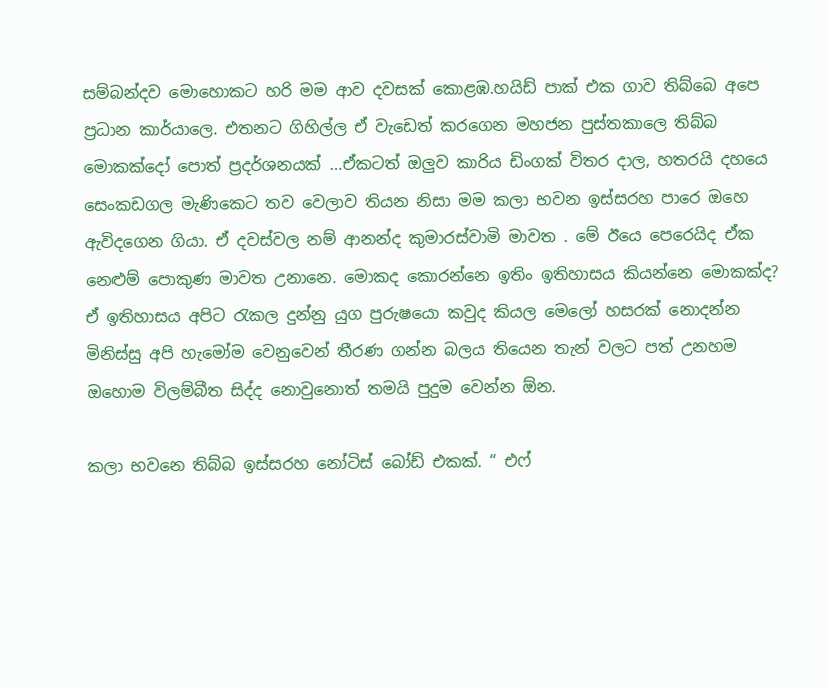සම්බන්දව මොහොකට හරි මම ආව දවසක් කොළඹ.හයිඩ් පාක් එක ගාව තිබ්බෙ අපෙ ප්‍රධාන කාර්යාලෙ. එතනට ගිහිල්ල ඒ වැඩෙත් කරගෙන මහජන පුස්තකාලෙ තිබ්බ මොකක්දෝ පොත් ප්‍රදර්ශනයක් …ඒකටත් ඔලුව කාරිය ඩිංගක් විතර දාල, හතරයි දහයෙ සෙංකඩගල මැණිකෙට තව වෙලාව තියන නිසා මම කලා භවන ඉස්සරහ පාරෙ ඔහෙ ඇවිදගෙන ගියා. ඒ දවස්වල නම් ආනන්ද කුමාරස්වාමි මාවත . මේ ඊයෙ පෙරෙයිද ඒක නෙළුම් පොකුණ මාවත උනානෙ. මොකද කොරන්නෙ ඉතිං ඉතිහාසය කියන්නෙ මොකක්ද? ඒ ඉතිහාසය අපිට රැකල දුන්නු යුග පුරුෂයො කවුද කියල මෙලෝ හසරක් නොදන්න මිනිස්සු අපි හැමෝම වෙනුවෙන් තීරණ ගන්න බලය තියෙන තැන් වලට පත් උනහම ඔහොම විලම්බීත සිද්ද නොවුනොත් තමයි පුදුම වෙන්න ඕන.

කලා භවනෙ තිබ්බ ඉස්සරහ නෝටිස් බෝඩ් එකක්. “ එෆ්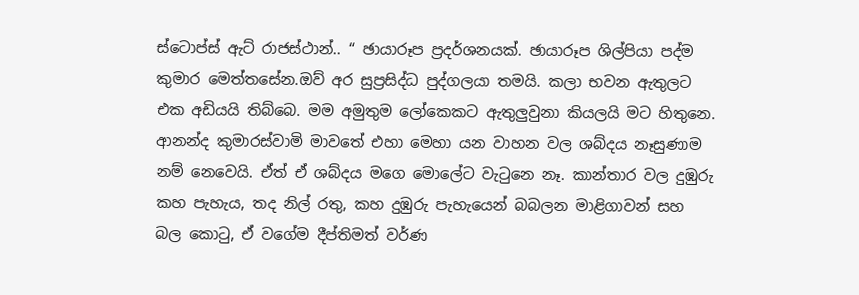ස්ටොප්ස් ඇට් රාජස්ථාන්.. “ ඡායාරූප ප්‍රදර්ශනයක්. ඡායාරූප ශිල්පියා පද්ම කුමාර මෙත්තසේන.ඔව් අර සුප්‍රසිද්ධ පුද්ගලයා තමයි. කලා භවන ඇතුලට එක අඩියයි තිබ්බෙ. මම අමුතුම ලෝකෙකට ඇතුලුවුනා කියලයි මට හිතුනෙ. ආනන්ද කුමාරස්වාමි මාවතේ එහා මෙහා යන වාහන වල ශබ්දය නෑසුණාම නම් නෙවෙයි. ඒත් ඒ ශබ්දය මගෙ මොලේට වැටුනෙ නෑ. කාන්තාර වල දුඹුරු කහ පැහැය, තද නිල් රතු, කහ දුඹුරු පැහැයෙන් බබලන මාළිගාවන් සහ බල කොටු, ඒ වගේම දීප්තිමත් වර්ණ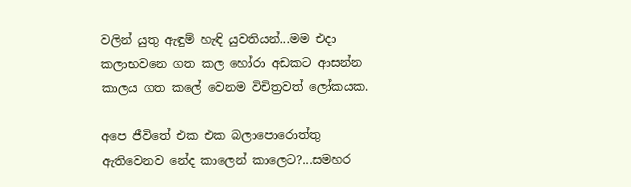වලින් යුතු ඇඳුම් හැඳි යුවතියන්...මම එදා කලාභවනෙ ගත කල හෝරා අඩකට ආසන්න කාලය ගත කලේ වෙනම විචිත්‍රවත් ලෝකයක.

අපෙ ජීවිතේ එක එක බලාපොරොත්තු ඇතිවෙනව නේද කාලෙන් කාලෙට?...සමහර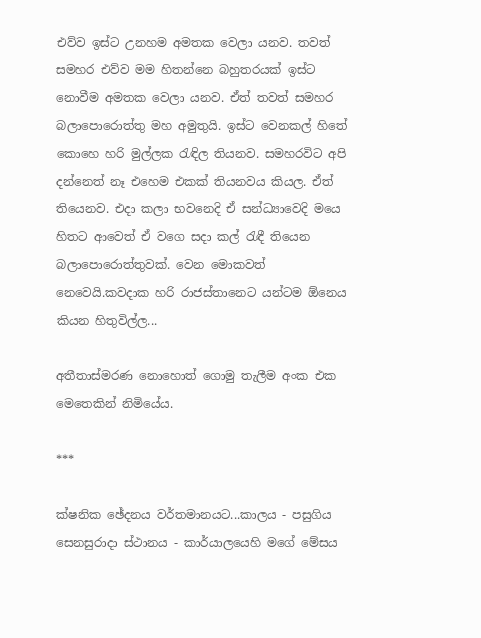එව්ව ඉස්ට උනහම අමතක වෙලා යනව. තවත් සමහර එව්ව මම හිතන්නෙ බහුතරයක් ඉස්ට නොවීම අමතක වෙලා යනව. ඒත් තවත් සමහර බලාපොරොත්තු මහ අමුතුයි. ඉස්ට වෙනකල් හිතේ කොහෙ හරි මුල්ලක රැඳිල තියනව. සමහරවිට අපි දන්නෙත් නෑ එහෙම එකක් තියනවය කියල. ඒත් තියෙනව. එදා කලා භවනෙදි ඒ සන්ධ්‍යාවෙදි මයෙ හිතට ආවෙත් ඒ වගෙ සදා කල් රැඳී තියෙන බලාපොරොත්තුවක්. වෙන මොකවත් නෙවෙයි.කවදාක හරි රාජස්තානෙට යන්ටම ඕනෙය කියන හිතුවිල්ල...

අතීතාස්මරණ නොහොත් ගොමු තැලීම අංක එක මෙතෙකින් නිමියේය.

***

ක්ෂනික ඡේදනය වර්තමානයට...කාලය - පසුගිය සෙනසුරාදා ස්ථානය - කාර්යාලයෙහි මගේ මේසය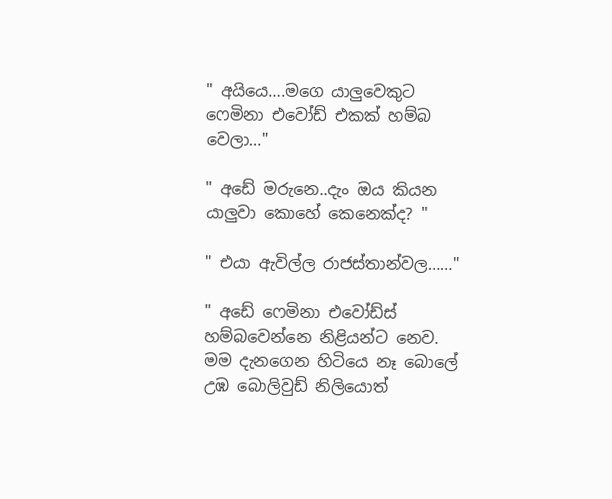" අයියෙ….මගෙ යාලුවෙකුට ෆෙමිනා එවෝඩ් එකක් හම්බ වෙලා…"

" අඩේ මරුනෙ..දැං ඔය කියන යාලුවා කොහේ කෙනෙක්ද? "

" එයා ඇවිල්ල රාජස්තාන්වල……"

" අඩේ ෆෙමිනා එවෝඩ්ස් හම්බවෙන්නෙ නිළියන්ට නෙව. මම දැනගෙන හිටියෙ නෑ බොලේ උඹ බොලිවුඩ් නිලියොත්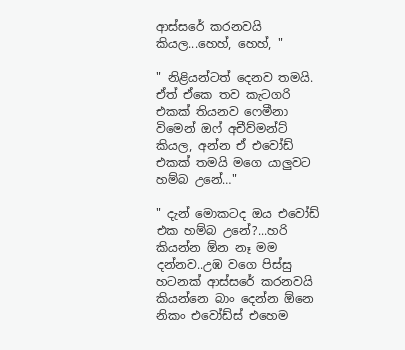ආස්සරේ කරනවයි කියල...හෙහ්, හෙහ්, "

" නිළියන්ටත් දෙනව තමයි. ඒත් ඒකෙ තව කැටගරි එකක් තියනව ෆෙමීනා විමෙන් ඔෆ් අචීව්මන්ට් කියල, අන්න ඒ එවෝඩ් එකක් තමයි මගෙ යාලුවට හම්බ උනේ…"

" දැන් මොකටද ඔය එවෝඩ් එක හම්බ උනේ?...හරි කියන්න ඕන නෑ මම දන්නව..උඹ වගෙ පිස්සු හටනක් ආස්සරේ කරනවයි කියන්නෙ බාං දෙන්න ඕනෙ නිකං එවෝඩ්ස් එහෙම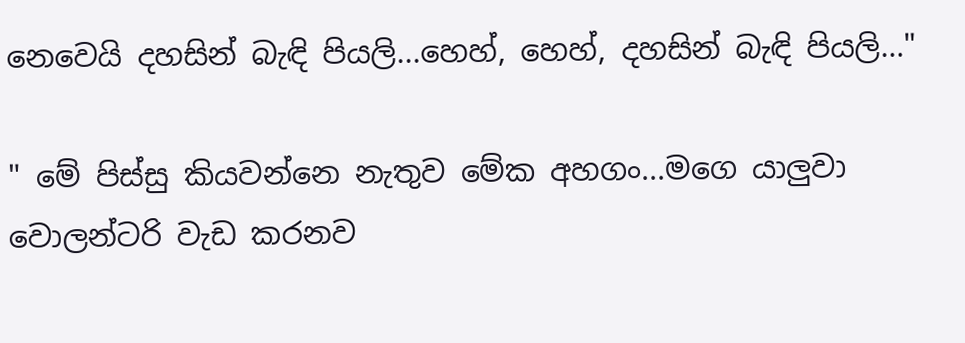නෙවෙයි දහසින් බැඳි පියලි...හෙහ්, හෙහ්, දහසින් බැඳි පියලි…"

" මේ පිස්සු කියවන්නෙ නැතුව මේක අහගං...මගෙ යාලුවා වොලන්ටරි වැඩ කරනව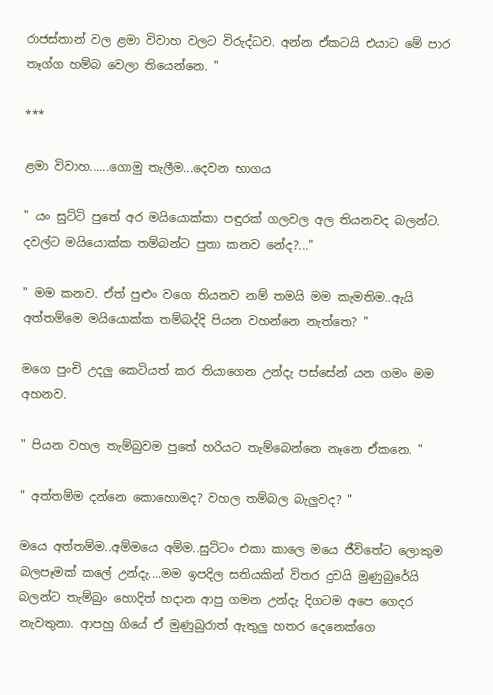රාජස්තාන් වල ළමා විවාහ වලට විරුද්ධව. අන්න ඒකටයි එයාට මේ පාර තෑග්ග හම්බ වෙලා තියෙන්නෙ. "

***

ළමා විවාහ......ගොමු තැලීම...දෙවන භාගය

" යං සුට්ටි පුතේ අර මයියොක්කා පඳුරක් ගලවල අල තියනවද බලන්ට. දවල්ට මයියොක්ක තම්බන්ට පුතා කනව නේද?..."

" මම කනව. ඒත් පුළුං වගෙ තියනව නම් තමයි මම කැමතිම..ඇයි අත්තම්මෙ මයියොක්ක තම්බද්දි පියන වහන්නෙ නැත්තෙ? "

මගෙ පුංචි උදලු කෙටියත් කර තියාගෙන උන්දැ පස්සේන් යන ගමං මම අහනව.

" පියන වහල තැම්බුවම පුතේ හරියට තැම්බෙන්නෙ නෑනෙ ඒකනෙ. "

" අත්තම්ම දන්නෙ කොහොමද? වහල තම්බල බැලුවද? "

මයෙ අත්තම්ම..අම්මයෙ අම්ම..සුට්ටං එකා කාලෙ මයෙ ජීවිතේට ලොකුම බලපෑමක් කලේ උන්දැ....මම ඉපදිල සතියකින් විතර දුවයි මුණුබුරේයි බලන්ට තැම්බුං හොදිත් හදාන ආපු ගමන උන්දැ දිගටම අපෙ ගෙදර නැවතුනා. ආපහු ගියේ ඒ මුණුබුරාත් ඇතුලු හතර දෙනෙක්ගෙ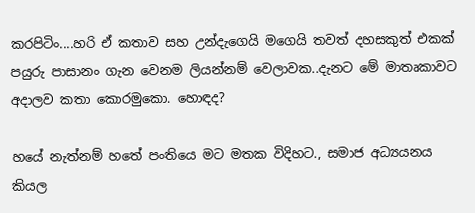කරපිටිං....හරි ඒ කතාව සහ උන්දැගෙයි මගෙයි තවත් දහසකුත් එකක් පයුරු පාසානං ගැන වෙනම ලියන්නම් වෙලාවක..දැනට මේ මාතෘකාවට අදාලව කතා කොරමුකො. හොඳද?

හයේ නැත්නම් හතේ පංතියෙ මට මතක විදිහට., සමාජ අධ්‍යයනය කියල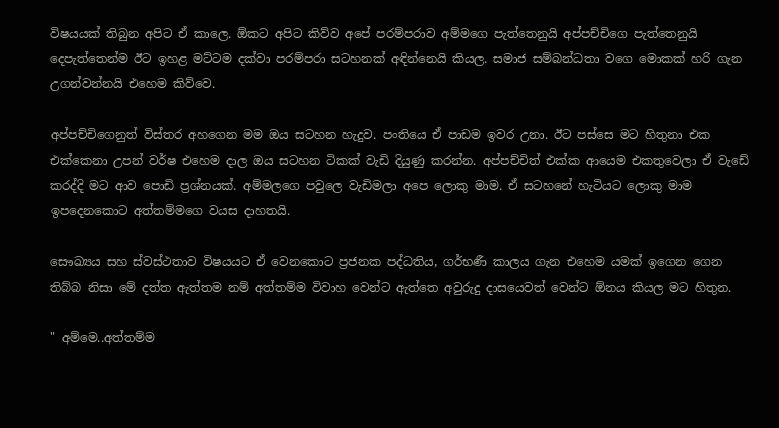විෂයයක් තිබුන අපිට ඒ කාලෙ. ඕකට අපිට කිව්ව අපේ පරම්පරාව අම්මගෙ පැත්තෙනුයි අප්පච්චිගෙ පැත්තෙනුයි දෙපැත්තෙන්ම ඊට ඉහළ මට්ටම දක්වා පරම්පරා සටහනක් අඳින්නෙයි කියල. සමාජ සම්බන්ධතා වගෙ මොකක් හරි ගැන උගන්වන්නයි එහෙම කිව්වෙ.

අප්පච්චිගෙනුත් විස්තර අහගෙන මම ඔය සටහන හැදුව. පංතියෙ ඒ පාඩම ඉවර උනා. ඊට පස්සෙ මට හිතුනා එක එක්කෙනා උපන් වර්ෂ එහෙම දාල ඔය සටහන ටිකක් වැඩි දියුණු කරන්න. අප්පච්චිත් එක්ක ආයෙම එකතුවෙලා ඒ වැඩේ කරද්දි මට ආව පොඩි ප්‍රශ්නයක්. අම්මලගෙ පවුලෙ වැඩිමලා අපෙ ලොකු මාම. ඒ සටහනේ හැටියට ලොකු මාම ඉපදෙනකොට අත්තම්මගෙ වයස දාහතයි.

සෞඛ්‍යය සහ ස්වස්ථතාව විෂයයට ඒ වෙනකොට ප්‍රජනක පද්ධතිය, ගර්භණී කාලය ගැන එහෙම යමක් ඉගෙන ගෙන තිබ්බ නිසා මේ දත්ත ඇත්තම නම් අත්තම්ම විවාහ වෙන්ට ඇත්තෙ අවුරුදු දාසයෙවත් වෙන්ට ඕනය කියල මට හිතුන.

" අම්මෙ..අත්තම්ම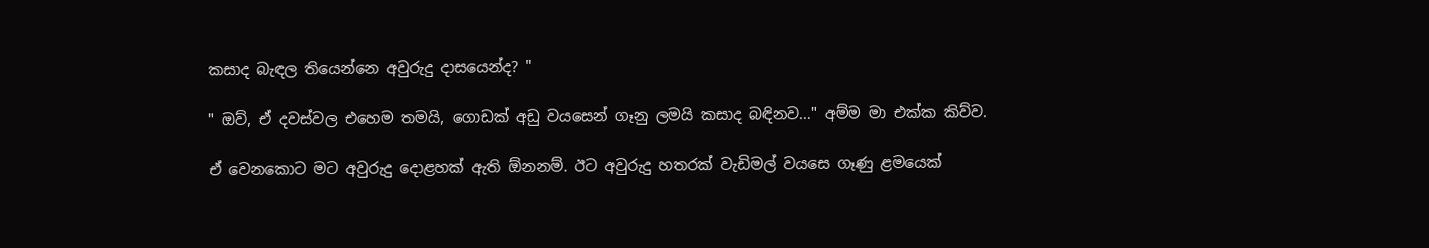කසාද බැඳල තියෙන්නෙ අවුරුදු දාසයෙන්ද? "

" ඔව්, ඒ දවස්වල එහෙම තමයි, ගොඩක් අඩු වයසෙන් ගෑනු ලමයි කසාද බඳිනව…" අම්ම මා එක්ක කිව්ව.

ඒ වෙනකොට මට අවුරුදු දොළහක් ඇති ඕනනම්. ඊට අවුරුදු හතරක් වැඩිමල් වයසෙ ගෑණු ළමයෙක්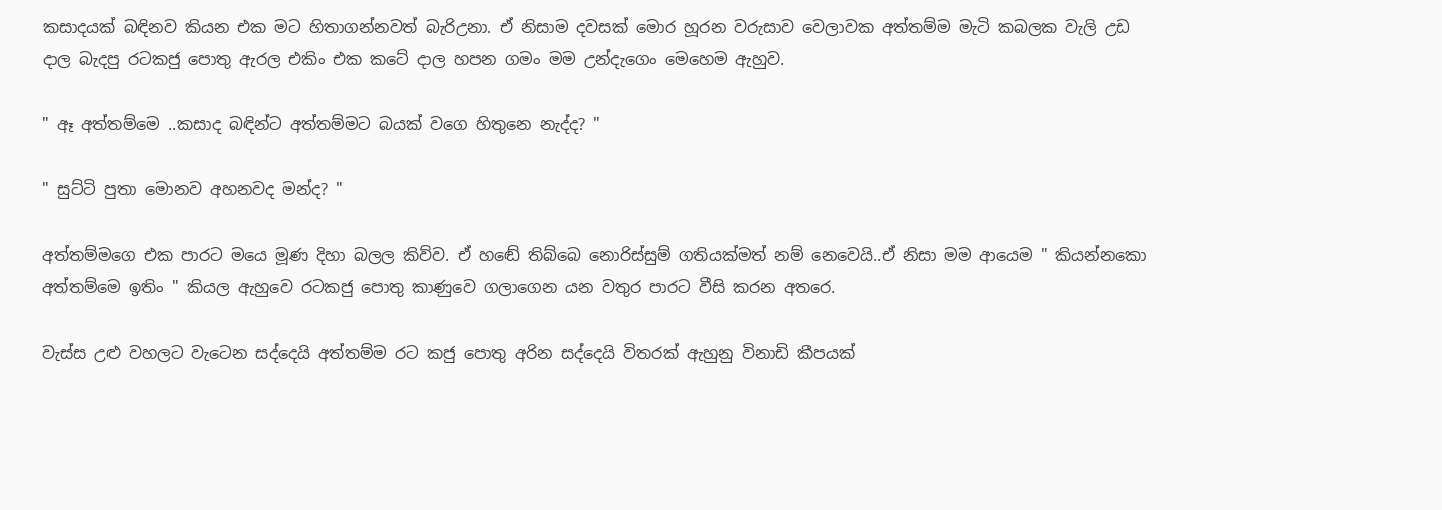කසාදයක් බඳිනව කියන එක මට හිතාගන්නවත් බැරිඋනා. ඒ නිසාම දවසක් මොර හූරන වරුසාව වෙලාවක අත්තම්ම මැටි කබලක වැලි උඩ දාල බැදපු රටකජු පොතු ඇරල එකිං එක කටේ දාල හපන ගමං මම උන්දැගෙං මෙහෙම ඇහුව.

" ඈ අත්තම්මෙ ..කසාද බඳින්ට අත්තම්මට බයක් වගෙ හිතුනෙ නැද්ද? "

" සුට්ටි පුතා මොනව අහනවද මන්ද? "

අත්තම්මගෙ එක පාරට මයෙ මූණ දිහා බලල කිව්ව. ඒ හඬේ තිබ්බෙ නොරිස්සුම් ගතියක්මත් නම් නෙවෙයි..ඒ නිසා මම ආයෙම " කියන්නකො අත්තම්මෙ ඉතිං " කියල ඇහුවෙ රටකජු පොතු කාණුවෙ ගලාගෙන යන වතුර පාරට වීසි කරන අතරෙ.

වැස්ස උළු වහලට වැටෙන සද්දෙයි අත්තම්ම රට කජු පොතු අරින සද්දෙයි විතරක් ඇහුනු විනාඩි කීපයක්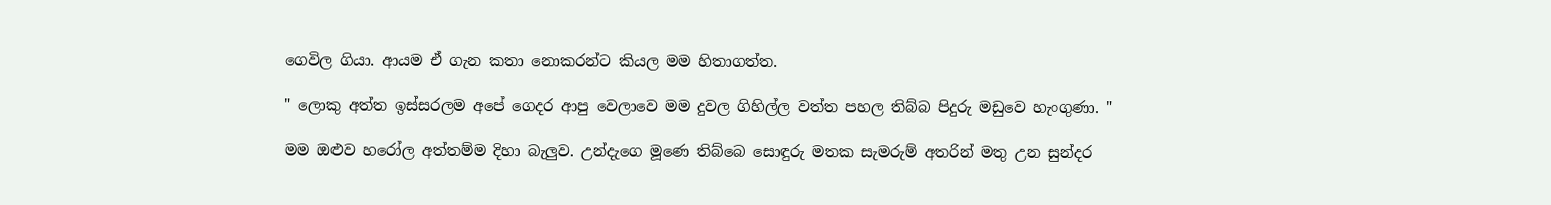ගෙවිල ගියා. ආයම ඒ ගැන කතා නොකරන්ට කියල මම හිතාගත්ත.

" ලොකු අත්ත ඉස්සරලම අපේ ගෙදර ආපු වෙලාවෙ මම දුවල ගිහිල්ල වත්ත පහල තිබ්බ පිදුරු මඩුවෙ හැංගුණා. "

මම ඔළුව හරෝල අත්තම්ම දිහා බැලුව. උන්දැගෙ මූණෙ තිබ්බෙ සොඳුරු මතක සැමරුම් අතරින් මතු උන සුන්දර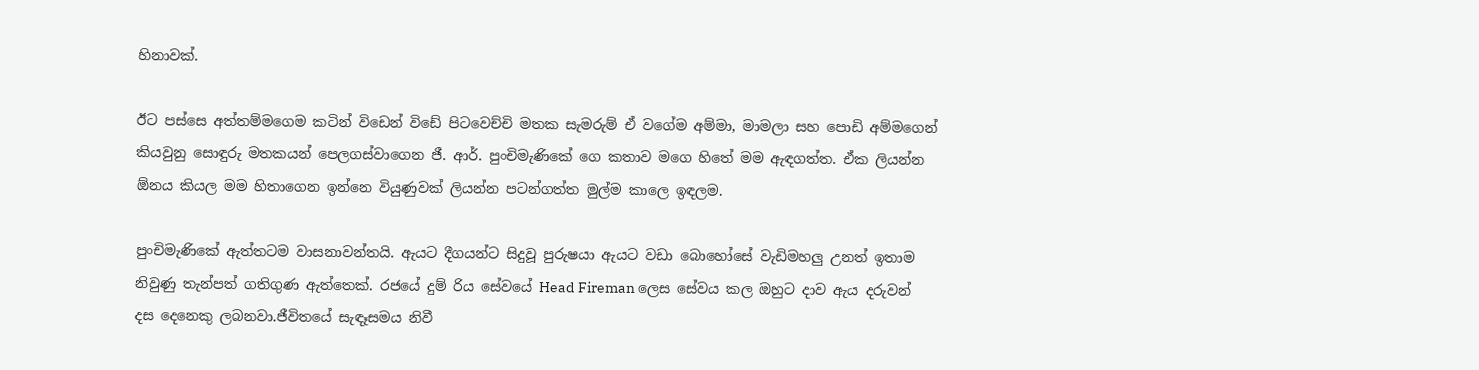හිනාවක්.

ඊට පස්සෙ අත්තම්මගෙම කටින් විඩෙන් විඩේ පිටවෙච්චි මතක සැමරුම් ඒ වගේම අම්මා, මාමලා සහ පොඩි අම්මගෙන් කියවුනු සොඳුරු මතකයන් පෙලගස්වාගෙන ජී. ආර්. පුංචිමැණිකේ ගෙ කතාව මගෙ හිතේ මම ඇඳගත්ත. ඒක ලියන්න ඕනය කියල මම හිතාගෙන ඉන්නෙ වියුණුවක් ලියන්න පටන්ගත්ත මුල්ම කාලෙ ඉඳලම.

පුංචිමැණිකේ ඇත්තටම වාසනාවන්තයි. ඇයට දීගයන්ට සිදුවූ පුරුෂයා ඇයට වඩා බොහෝසේ වැඩිමහලු උනත් ඉතාම නිවුණු තැන්පත් ගතිගුණ ඇත්තෙක්. රජයේ දුම් රිය සේවයේ Head Fireman ලෙස සේවය කල ඔහුට දාව ඇය දරුවන් දස දෙනෙකු ලබනවා.ජීවිතයේ සැඳෑසමය නිවී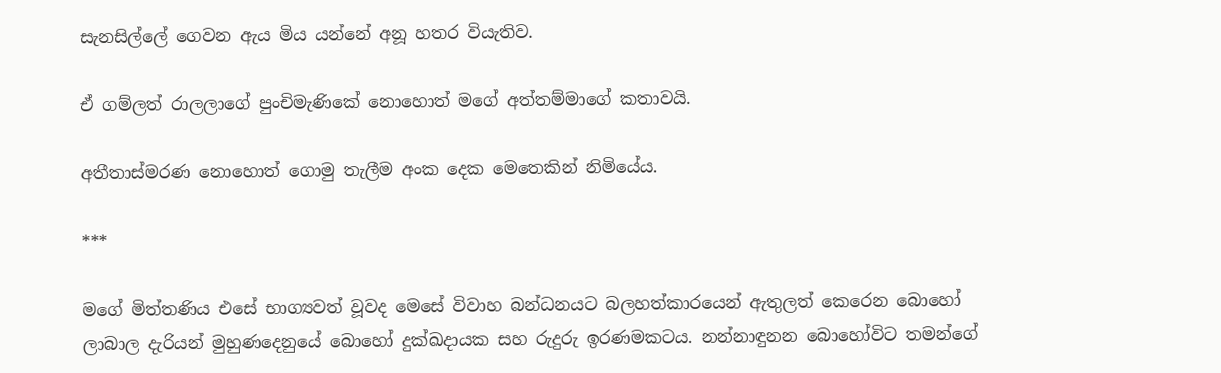සැනසිල්ලේ ගෙවන ඇය මිය යන්නේ අනූ හතර වියැතිව.

ඒ ගම්ලත් රාලලාගේ පුංචිමැණිකේ නොහොත් මගේ අත්තම්මාගේ කතාවයි.

අතීතාස්මරණ නොහොත් ගොමු තැලීම අංක දෙක මෙතෙකින් නිමියේය.

***

මගේ මිත්තණිය එසේ භාග්‍යවත් වූවද මෙසේ විවාහ බන්ධනයට බලහත්කාරයෙන් ඇතුලත් කෙරෙන බොහෝ ලාබාල දැරියන් මුහුණදෙනුයේ බොහෝ දුක්ඛදායක සහ රුදුරු ඉරණමකටය. නන්නාඳුනන බොහෝවිට තමන්ගේ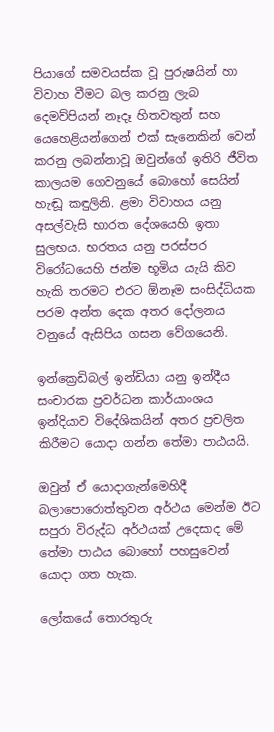පියාගේ සමවයස්ක වූ පුරුෂයින් හා විවාහ වීමට බල කරනු ලැබ දෙමව්පියන් නෑදෑ හිතවතුන් සහ යෙහෙළියන්ගෙන් එක් සැනෙකින් වෙන් කරනු ලබන්නාවූ ඔවුන්ගේ ඉතිරි ජීවිත කාලයම ගෙවනුයේ බොහෝ සෙයින් හැඬූ කඳුලිනි. ළමා විවාහය යනු අසල්වැසි භාරත දේශයෙහි ඉතා සුලභය. භරතය යනු පරස්පර විරෝධයෙහි ජන්ම භූමිය යැයි කිව හැකි තරමට එරට ඕනෑම සංසිද්ධියක පරම අන්ත දෙක අතර දෝලනය වනුයේ ඇසිපිය ගසන වේගයෙනි.

ඉන්ක්‍රෙඩිබල් ඉන්ඩියා යනු ඉන්දීය සංචාරක ප්‍රවර්ධන කාර්යාංශය ඉන්දියාව විදේශිකයින් අතර ප්‍රචලිත කිරීමට යොදා ගන්න තේමා පාඨයයි.

ඔවුන් ඒ යොදාගැන්මෙහිදී බලාපොරොත්තුවන අර්ථය මෙන්ම ඊට සපුරා විරුද්ධ අර්ථයක් උදෙසාද මේ තේමා පාඨය බොහෝ පහසුවෙන් යොදා ගත හැක.

ලෝකයේ තොරතුරු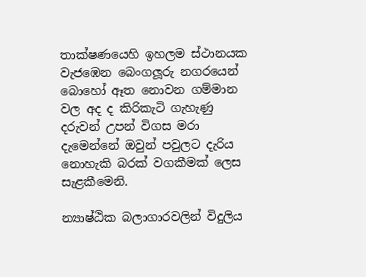තාක්ෂණයෙහි ඉහලම ස්ථානයක වැජඹෙන බෙංගලූරු නගරයෙන් බොහෝ ඈත නොවන ගම්මාන වල අද ද කිරිකැටි ගැහැණු දරුවන් උපන් විගස මරා දැමෙන්නේ ඔවුන් පවුලට දැරිය නොහැකි බරක් වගකීමක් ලෙස සැළකීමෙනි.

න්‍යාෂ්ඨික බලාගාරවලින් විදුලිය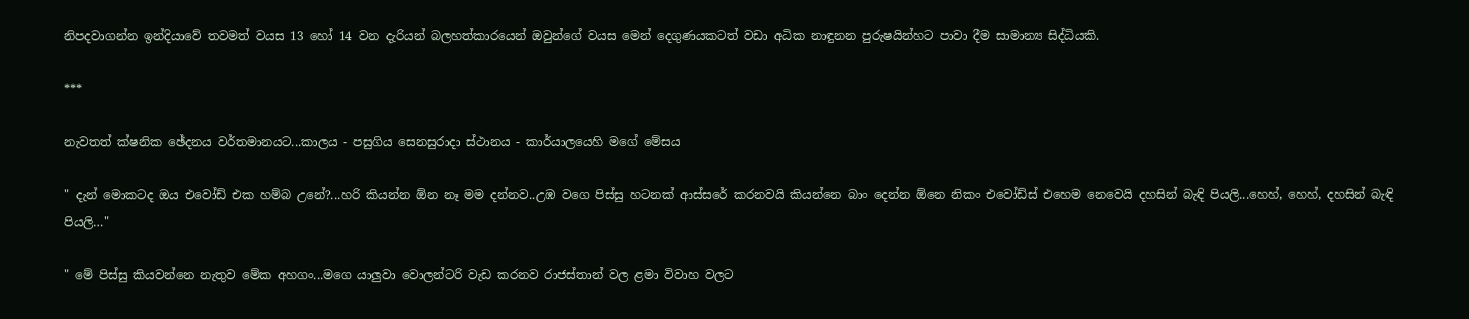නිපදවාගන්න ඉන්දියාවේ තවමත් වයස 13 හෝ 14 වන දැරියන් බලහත්කාරයෙන් ඔවුන්ගේ වයස මෙන් දෙගුණයකටත් වඩා අධික නාඳුනන පුරුෂයින්හට පාවා දීම සාමාන්‍ය සිද්ධියකි.

***

නැවතත් ක්ෂනික ඡේදනය වර්තමානයට...කාලය - පසුගිය සෙනසුරාදා ස්ථානය - කාර්යාලයෙහි මගේ මේසය

" දැන් මොකටද ඔය එවෝඩ් එක හම්බ උනේ?...හරි කියන්න ඕන නෑ මම දන්නව..උඹ වගෙ පිස්සු හටනක් ආස්සරේ කරනවයි කියන්නෙ බාං දෙන්න ඕනෙ නිකං එවෝඩ්ස් එහෙම නෙවෙයි දහසින් බැඳි පියලි...හෙහ්, හෙහ්, දහසින් බැඳි පියලි…"

" මේ පිස්සු කියවන්නෙ නැතුව මේක අහගං...මගෙ යාලුවා වොලන්ටරි වැඩ කරනව රාජස්තාන් වල ළමා විවාහ වලට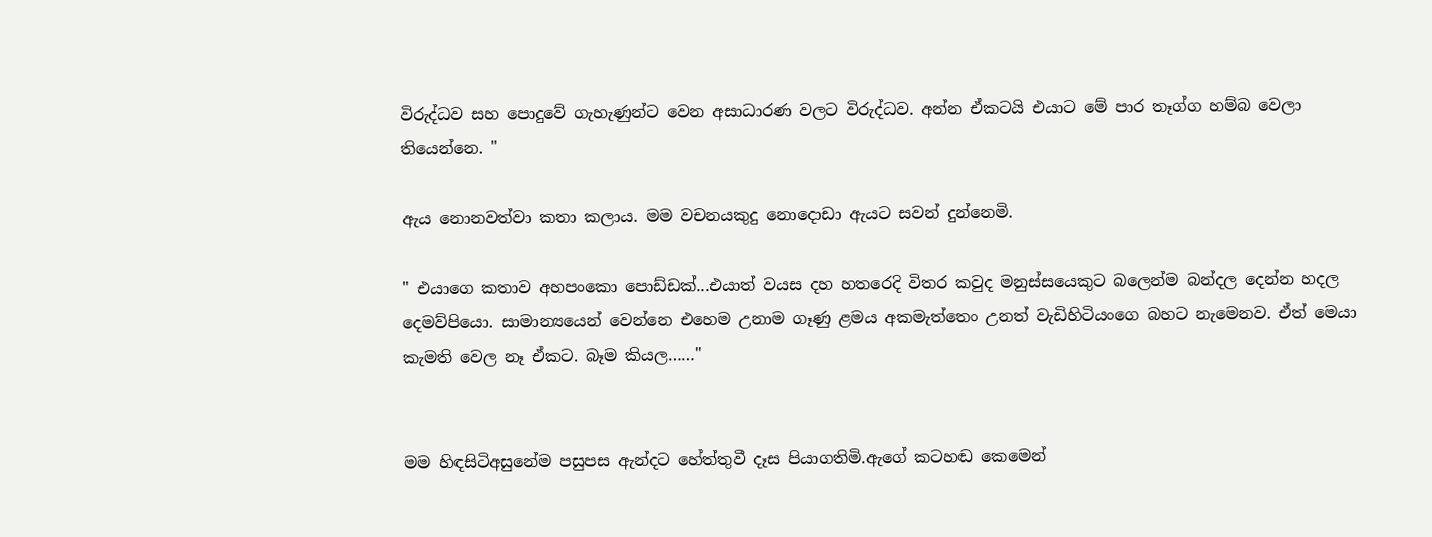විරුද්ධව සහ පොදුවේ ගැහැණුන්ට වෙන අසාධාරණ වලට විරුද්ධව. අන්න ඒකටයි එයාට මේ පාර තෑග්ග හම්බ වෙලා තියෙන්නෙ. "

ඇය නොනවත්වා කතා කලාය. මම වචනයකුදු නොදොඩා ඇයට සවන් දුන්නෙමි.

" එයාගෙ කතාව අහපංකො පොඩ්ඩක්...එයාත් වයස දහ හතරෙදි විතර කවුද මනුස්සයෙකුට බලෙන්ම බන්දල දෙන්න හදල දෙමව්පියො. සාමාන්‍යයෙන් වෙන්නෙ එහෙම උනාම ගෑණු ළමය අකමැත්තෙං උනත් වැඩිහිටියංගෙ බහට නැමෙනව. ඒත් මෙයා කැමති වෙල නෑ ඒකට. බෑම කියල……"


මම හිඳසිටිඅසුනේම පසුපස ඇන්දට හේත්තුවී දෑස පියාගතිමි.ඇගේ කටහඬ කෙමෙන්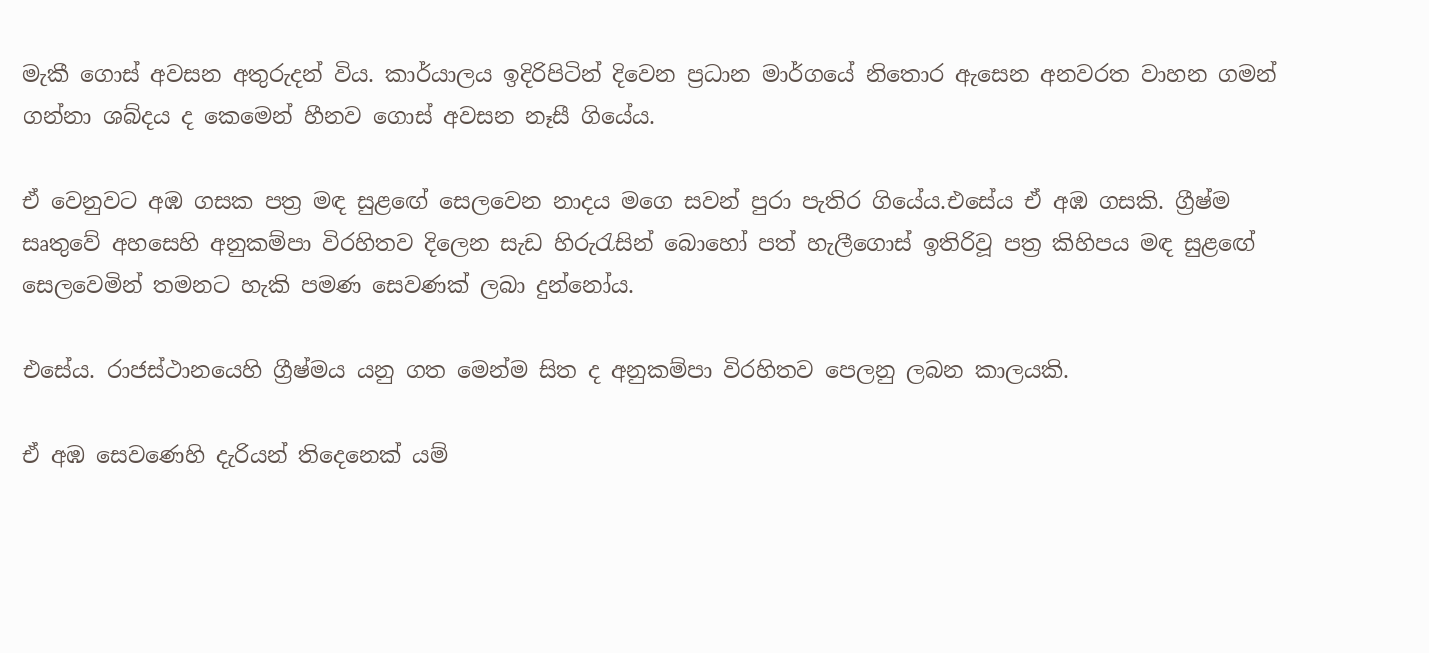මැකී ගොස් අවසන අතුරුදන් විය. කාර්යාලය ඉදිරිපිටින් දිවෙන ප්‍රධාන මාර්ගයේ නිතොර ඇසෙන අනවරත වාහන ගමන් ගන්නා ශබ්දය ද කෙමෙන් හීනව ගොස් අවසන නෑසී ගියේය.

ඒ වෙනුවට අඹ ගසක පත්‍ර මඳ සුළඟේ සෙලවෙන නාදය මගෙ සවන් පුරා පැතිර ගියේය.එසේය ඒ අඹ ගසකි. ග්‍රීෂ්ම සෘතුවේ අහසෙහි අනුකම්පා විරහිතව දිලෙන සැඩ හිරුරැසින් බොහෝ පත් හැලීගොස් ඉතිරිවූ පත්‍ර කිහිපය මඳ සුළඟේ සෙලවෙමින් තමනට හැකි පමණ සෙවණක් ලබා දුන්නෝය.

එසේය. රාජස්ථානයෙහි ග්‍රීෂ්මය යනු ගත මෙන්ම සිත ද අනුකම්පා විරහිතව පෙලනු ලබන කාලයකි.

ඒ අඹ සෙවණෙහි දැරියන් තිදෙනෙක් යම්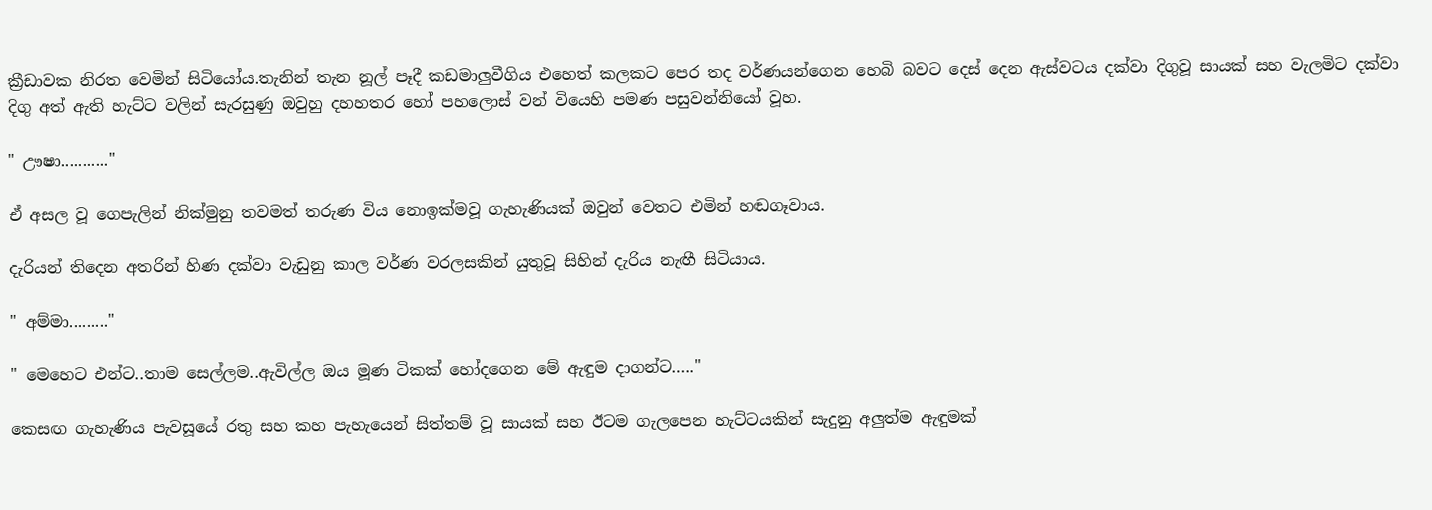ක්‍රීඩාවක නිරත වෙමින් සිටියෝය.තැනින් තැන නූල් පෑදී කඩමාලුවීගිය එහෙත් කලකට පෙර තද වර්ණයන්ගෙන හෙබි බවට දෙස් දෙන ඇස්වටය දක්වා දිගුවූ සායක් සහ වැලමිට දක්වා දිගු අත් ඇති හැට්ට වලින් සැරසුණු ඔවුහු දහහතර හෝ පහලොස් වන් වියෙහි පමණ පසුවන්නියෝ වූහ.

" ඌෂා..........."

ඒ අසල වූ ගෙපැලින් නික්මුනු තවමත් තරුණ විය නොඉක්මවූ ගැහැණියක් ඔවුන් වෙතට එමින් හඬගෑවාය.

දැරියන් තිදෙන අතරින් හිණ දක්වා වැඩුනු කාල වර්ණ වරලසකින් යුතුවූ සිහින් දැරිය නැඟී සිටියාය.

" අම්මා........."

" මෙහෙට එන්ට..තාම සෙල්ලම..ඇවිල්ල ඔය මූණ ටිකක් හෝදගෙන මේ ඇඳුම දාගන්ට….."

කෙසඟ ගැහැණිය පැවසූයේ රතු සහ කහ පැහැයෙන් සිත්තම් වූ සායක් සහ ඊටම ගැලපෙන හැට්ටයකින් සැදුනු අලුත්ම ඇඳුමක්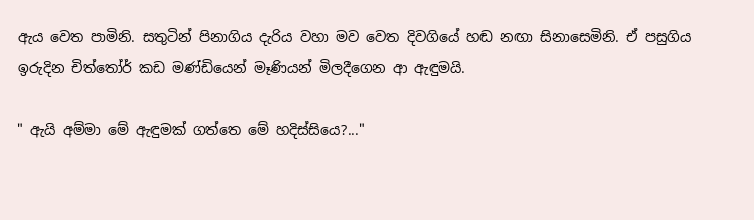ඇය වෙත පාමිනි. සතුටින් පිනාගිය දැරිය වහා මව වෙත දිවගියේ හඬ නඟා සිනාසෙමිනි. ඒ පසුගිය ඉරුදින චිත්තෝර් කඩ මණ්ඩියෙන් මෑණියන් මිලදීගෙන ආ ඇඳුමයි.

" ඇයි අම්මා මේ ඇඳුමක් ගත්තෙ මේ හදිස්සියෙ?..."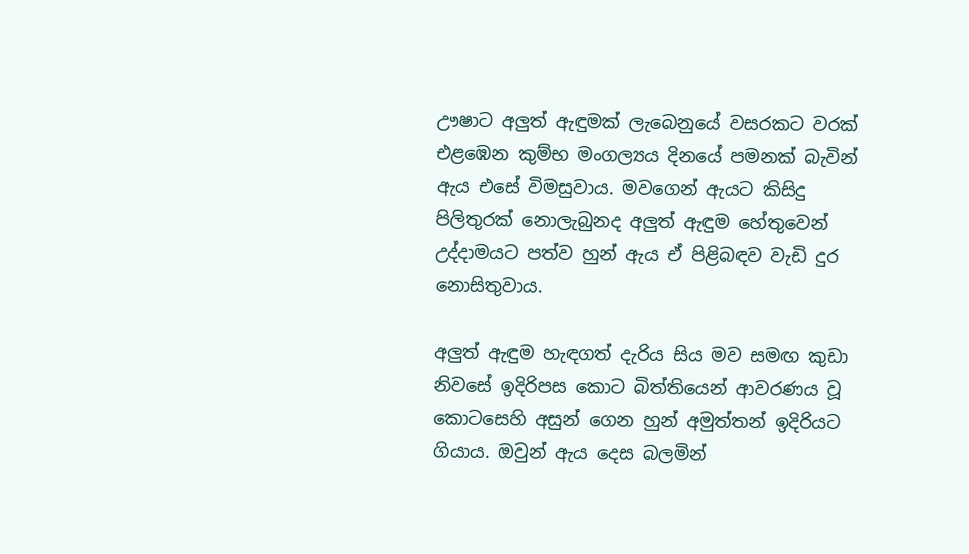ඌෂාට අලුත් ඇඳුමක් ලැබෙනුයේ වසරකට වරක් එළඹෙන කුම්භ මංගල්‍යය දිනයේ පමනක් බැවින් ඇය එසේ විමසුවාය. මවගෙන් ඇයට කිසිදු පිලිතුරක් නොලැබුනද අලුත් ඇඳුම හේතුවෙන් උද්දාමයට පත්ව හුන් ඇය ඒ පිළිබඳව වැඩි දුර නොසිතුවාය.

අලුත් ඇඳුම හැඳගත් දැරිය සිය මව සමඟ කුඩා නිවසේ ඉදිරිපස කොට බිත්තියෙන් ආවරණය වූ කොටසෙහි අසුන් ගෙන හුන් අමුත්තන් ඉදිරියට ගියාය. ඔවුන් ඇය දෙස බලමින්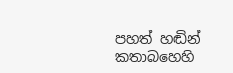පහත් හඬින් කතාබහෙහි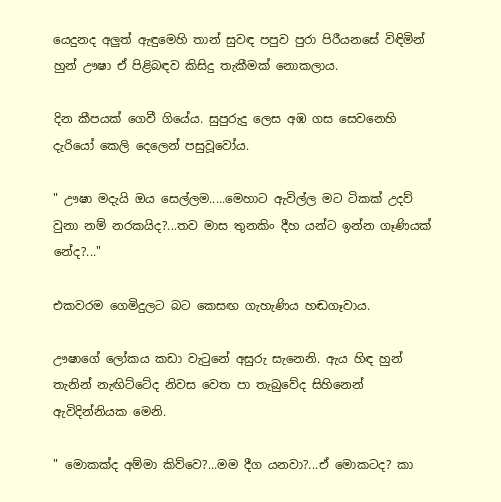යෙදුනද අලුත් ඇඳුමෙහි තාන් සුවඳ පපුව පුරා පිරීයනසේ විඳිමින් හුන් ඌෂා ඒ පිළිබඳව කිසිදු තැකීමක් නොකලාය.

දින කීපයක් ගෙවී ගියේය. සුපුරුදු ලෙස අඹ ගස සෙවනෙහි දැරියෝ කෙලි දෙලෙන් පසුවූවෝය.

" ඌෂා මදැයි ඔය සෙල්ලම.....මෙහාට ඇවිල්ල මට ටිකක් උදව් වුනා නම් නරකයිද?...තව මාස තුනකිං දීහ යන්ට ඉන්න ගෑණියක් නේද?..."

එකවරම ගෙමිදුලට බට කෙසඟ ගැහැණිය හඬගෑවාය.

ඌෂාගේ ලෝකය කඩා වැටුනේ අසුරු සැනෙනි. ඇය හිඳ හුන් තැනින් නැඟිට්ටේද නිවස වෙත පා තැබුවේද සිහිනෙන් ඇවිදින්නියක මෙනි.

" මොකක්ද අම්මා කිව්වෙ?...මම දීග යනවා?...ඒ මොකටද? කා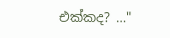එක්කද? …"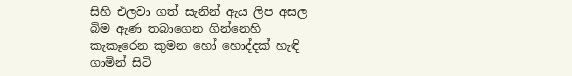සිහි එලවා ගත් සැනින් ඇය ලිප අසල බිම ඇණ තබාගෙන ගින්නෙහි කැකෑරෙන කුමන හෝ හොද්දක් හැඳි ගාමින් සිටි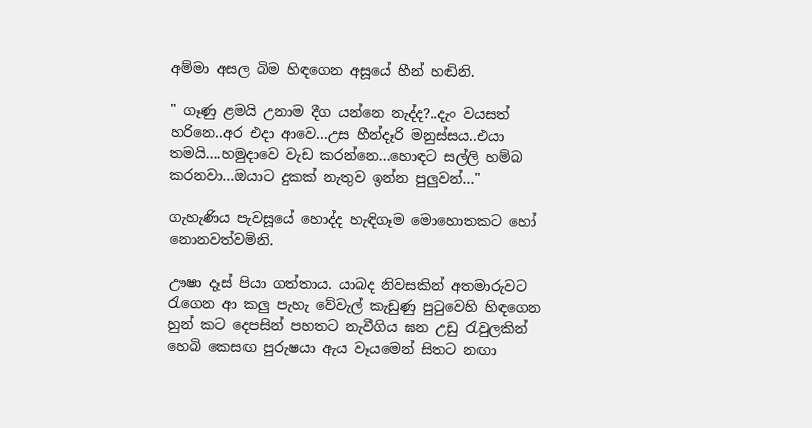අම්මා අසල බිම හිඳගෙන අසූයේ හීන් හඬිනි.

" ගෑණු ළමයි උනාම දීග යන්නෙ නැද්ද?..දැං වයසත් හරිනෙ..අර එදා ආවෙ...උස හීන්දෑරි මනුස්සය..එයා තමයි....හමුදාවෙ වැඩ කරන්නෙ...හොඳට සල්ලි හම්බ කරනවා...ඔයාට දුකක් නැතුව ඉන්න පුලුවන්…"

ගැහැණිය පැවසූයේ හොද්ද හැඳිගෑම මොහොතකට හෝ නොනවත්වමිනි.

ඌෂා දෑස් පියා ගත්තාය. යාබද නිවසකින් අතමාරුවට රැගෙන ආ කලු පැහැ වේවැල් කැඩුණු පුටුවෙහි හිඳගෙන හුන් කට දෙපසින් පහතට නැවීගිය ඝන උඩු රැවුලකින් හෙබි කෙසඟ පුරුෂයා ඇය වෑයමෙන් සිතට නඟා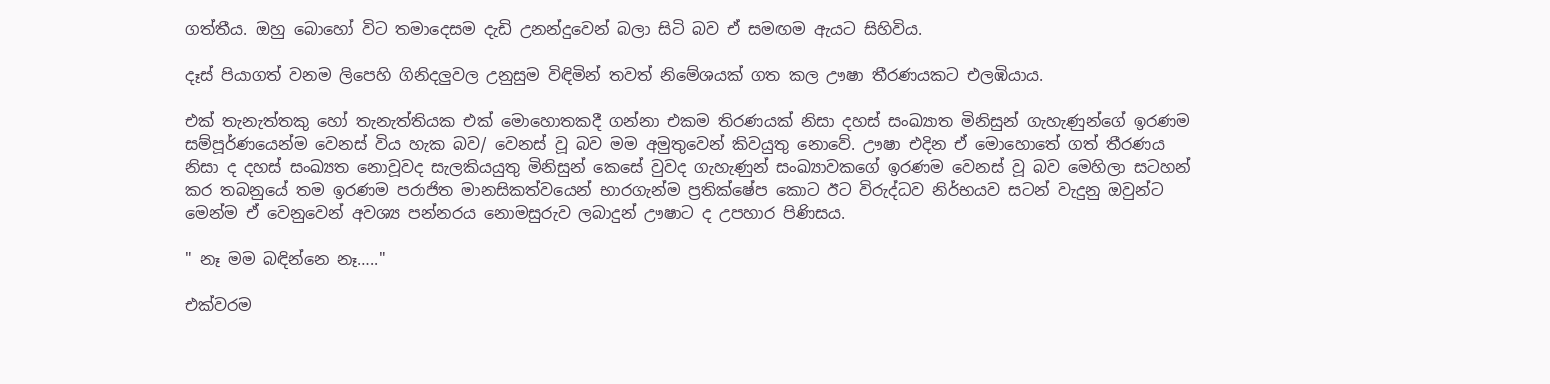ගත්තීය. ඔහු බොහෝ විට තමාදෙසම දැඩි උනන්දුවෙන් බලා සිටි බව ඒ සමඟම ඇයට සිහිවිය.

දෑස් පියාගත් වනම ලිපෙහි ගිනිදලුවල උනුසුම විඳිමින් තවත් නිමේශයක් ගත කල ඌෂා තීරණයකට එලඹියාය.

එක් තැනැත්තකු හෝ තැනැත්තියක එක් මොහොතකදී ගන්නා එකම තිරණයක් නිසා දහස් සංඛ්‍යාත මිනිසුන් ගැහැණුන්ගේ ඉරණම සම්පූර්ණයෙන්ම වෙනස් විය හැක බව/ වෙනස් වූ බව මම අමුතුවෙන් කිවයුතු නොවේ. ඌෂා එදින ඒ මොහොතේ ගත් තීරණය නිසා ද දහස් සංඛ්‍යත නොවූවද සැලකියයුතු මිනිසුන් කෙසේ වුවද ගැහැණුන් සංඛ්‍යාවකගේ ඉරණම වෙනස් වූ බව මෙහිලා සටහන් කර තබනුයේ තම ඉරණම පරාජිත මානසිකත්වයෙන් භාරගැන්ම ප්‍රතික්ෂේප කොට ඊට විරුද්ධව නිර්භයව සටන් වැදුනු ඔවුන්ට මෙන්ම ඒ වෙනුවෙන් අවශ්‍ය පන්නරය නොමසුරුව ලබාදුන් ඌෂාට ද උපහාර පිණිසය.

" නෑ මම බඳින්නෙ නෑ….."

එක්වරම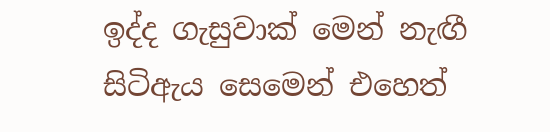ඉද්ද ගැසුවාක් මෙන් නැඟී සිටිඇය සෙමෙන් එහෙත්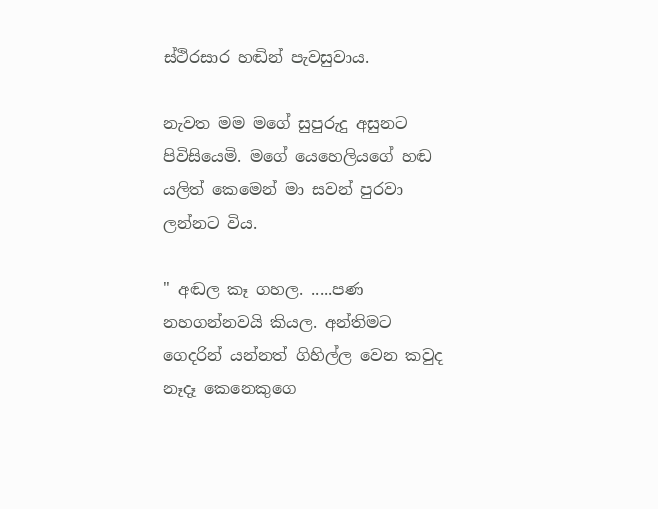ස්ථිරසාර හඬින් පැවසුවාය.

නැවත මම මගේ සුපුරුදු අසුනට පිවිසියෙමි. මගේ යෙහෙලියගේ හඬ යලිත් කෙමෙන් මා සවන් පුරවා ලන්නට විය.

" අඬල කෑ ගහල. .....පණ නහගන්නවයි කියල. අන්තිමට ගෙදරින් යන්නත් ගිහිල්ල වෙන කවුද නෑදෑ කෙනෙකුගෙ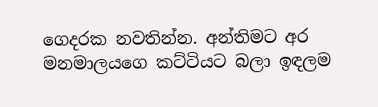ගෙදරක නවතින්න. අන්තිමට අර මනමාලයගෙ කට්ටියට බලා ඉඳලම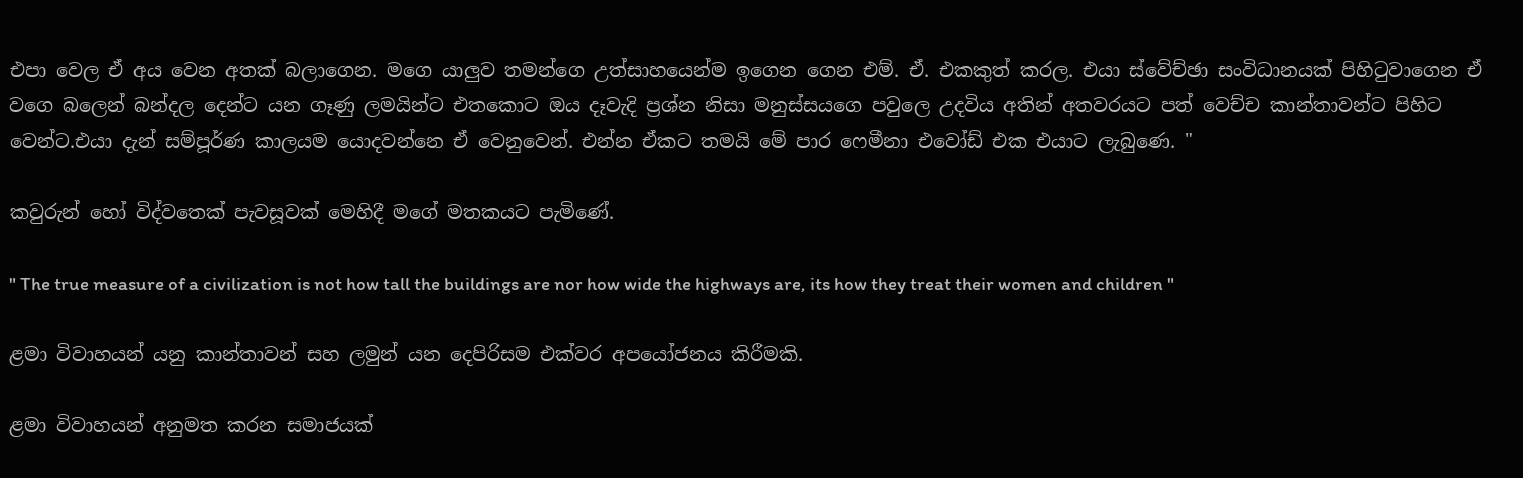එපා වෙල ඒ අය වෙන අතක් බලාගෙන. මගෙ යාලුව තමන්ගෙ උත්සාහයෙන්ම ඉගෙන ගෙන එම්. ඒ. එකකුත් කරල. එයා ස්වේච්ඡා සංවිධානයක් පිහිටුවාගෙන ඒ වගෙ බලෙන් බන්දල දෙන්ට යන ගෑණු ලමයින්ට එතකොට ඔය දෑවැදි ප්‍රශ්න නිසා මනුස්සයගෙ පවුලෙ උදවිය අතින් අතවරයට පත් වෙච්ච කාන්තාවන්ට පිහිට වෙන්ට.එයා දැන් සම්පූර්ණ කාලයම යොදවන්නෙ ඒ වෙනුවෙන්. එන්න ඒකට තමයි මේ පාර ෆෙමීනා එවෝඩ් එක එයාට ලැබුණෙ. "

කවුරුන් හෝ විද්වතෙක් පැවසූවක් මෙහිදී මගේ මතකයට පැමිණේ.

" The true measure of a civilization is not how tall the buildings are nor how wide the highways are, its how they treat their women and children "

ළමා විවාහයන් යනු කාන්තාවන් සහ ලමුන් යන දෙපිරිසම එක්වර අපයෝජනය කිරීමකි.

ළමා විවාහයන් අනුමත කරන සමාජයක්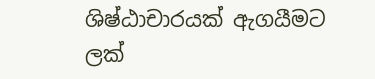ශිෂ්ඨාචාරයක් ඇගයීමට ලක්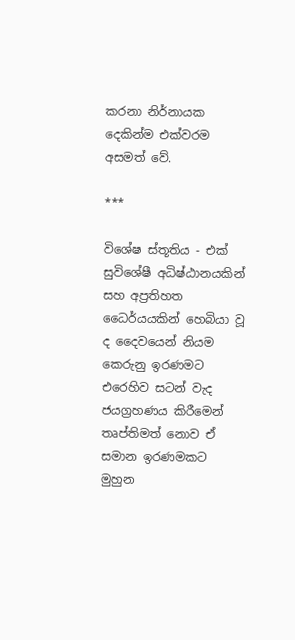කරනා නිර්නායක දෙකින්ම එක්වරම අසමත් වේ.

***

විශේෂ ස්තූතිය - එක් සුවිශේෂී අධිෂ්ඨානයකින් සහ අප්‍රතිහත ධෛර්යයකින් හෙබියා වූ ද දෛවයෙන් නියම කෙරුනු ඉරණමට එරෙහිව සටන් වැද ජයග්‍රහණය කිරීමෙන් තෘප්තිමත් නොව ඒ සමාන ඉරණමකට මුහුන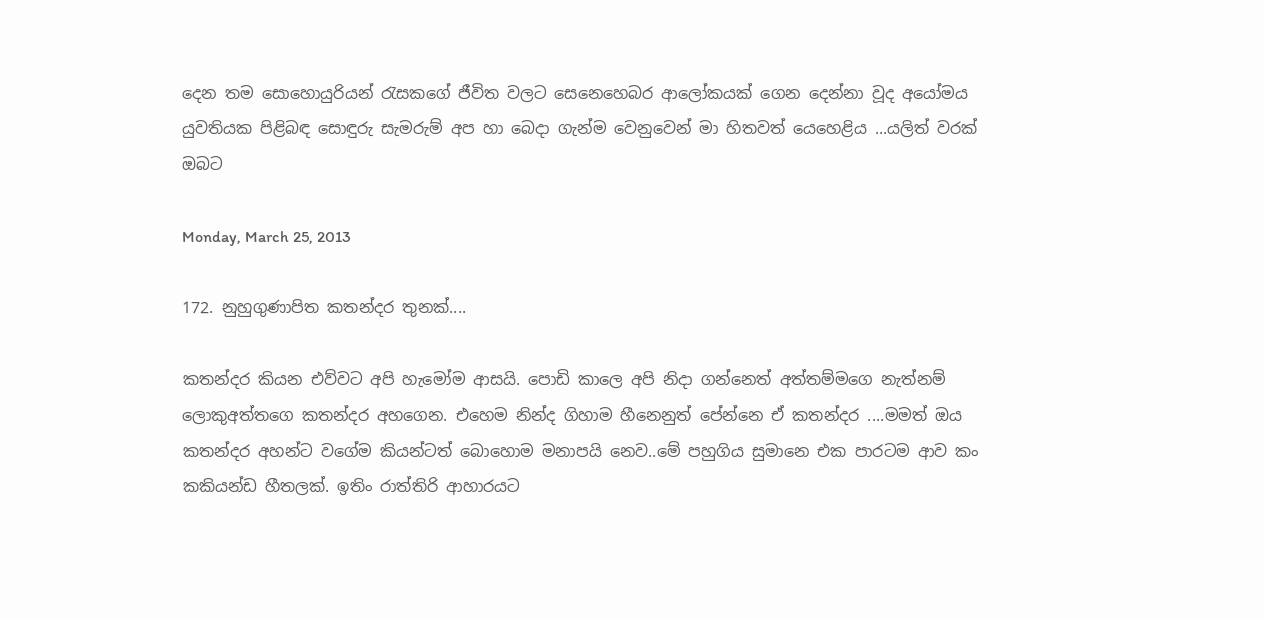දෙන තම සොහොයුරියන් රැසකගේ ජීවිත වලට සෙනෙහෙබර ආලෝකයක් ගෙන දෙන්නා වූද අයෝමය යුවතියක පිළිබඳ සොඳුරු සැමරුම් අප හා බෙදා ගැන්ම වෙනුවෙන් මා හිතවත් යෙහෙළිය ...යලිත් වරක් ඔබට

Monday, March 25, 2013

172. නුහුගුණාපිත කතන්දර තුනක්....

කතන්දර කියන එව්වට අපි හැමෝම ආසයි. පොඩි කාලෙ අපි නිදා ගන්නෙත් අත්තම්මගෙ නැත්නම් ලොකුඅත්තගෙ කතන්දර අහගෙන. එහෙම නින්ද ගිහාම හීනෙනුත් පේන්නෙ ඒ කතන්දර ....මමත් ඔය කතන්දර අහන්ට වගේම කියන්ටත් බොහොම මනාපයි නෙව..මේ පහුගිය සුමානෙ එක පාරටම ආව කං කකියන්ඩ හීතලක්. ඉතිං රාත්තිරි ආහාරයට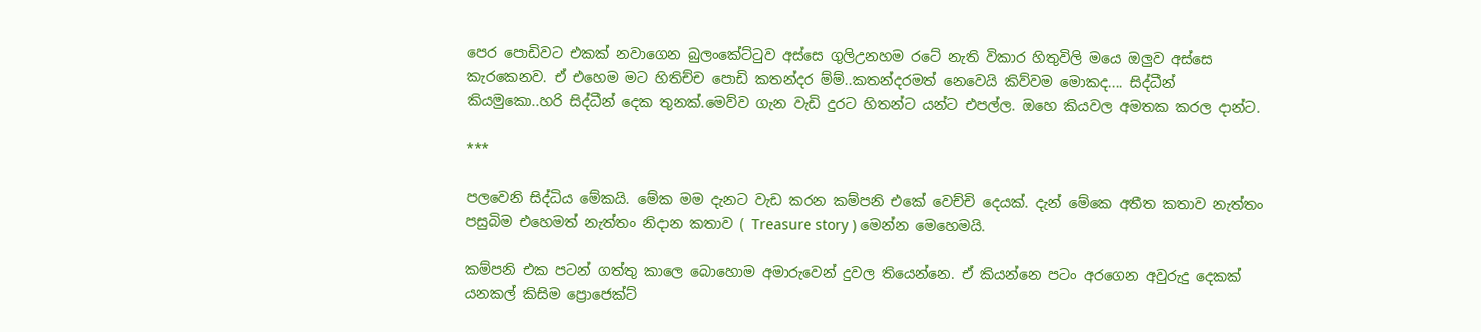පෙර පොඩිවට එකක් නවාගෙන බුලංකේට්ටුව අස්සෙ ගුලිඋනහම රටේ නැති විකාර හිතුවිලි මයෙ ඔලුව අස්සෙ කැරකෙනව. ඒ එහෙම මට හිතිච්ච පොඩි කතන්දර ම්ම්..කතන්දරමත් නෙවෙයි කිව්වම මොකද.... සිද්ධීන් කියමුකො..හරි සිද්ධීන් දෙක තුනක්.මෙව්ව ගැන වැඩි දුරට හිතන්ට යන්ට එපල්ල. ඔහෙ කියවල අමතක කරල දාන්ට.

***

පලවෙනි සිද්ධිය මේකයි. මේක මම දැනට වැඩ කරන කම්පනි එකේ වෙච්චි දෙයක්. දැන් මේකෙ අතීත කතාව නැත්තං පසුබිම එහෙමත් නැත්තං නිදාන කතාව ( Treasure story ) මෙන්න මෙහෙමයි.

කම්පනි එක පටන් ගත්තු කාලෙ බොහොම අමාරුවෙන් දුවල තියෙන්නෙ. ඒ කියන්නෙ පටං අරගෙන අවුරුදු දෙකක් යනකල් කිසිම ප්‍රොජෙක්ට්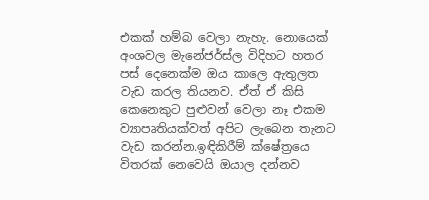එකක් හම්බ වෙලා නැහැ. නොයෙක් අංශවල මැනේජර්ස්ල විදිහට හතර පස් දෙනෙක්ම ඔය කාලෙ ඇතුලත වැඩ කරල තියනව. ඒත් ඒ කිසි කෙනෙකුට පුළුවන් වෙලා නෑ එකම ව්‍යාපෘතියක්වත් අපිට ලැබෙන තැනට වැඩ කරන්න.ඉඳිකිරීම් ක්ෂේත්‍රයෙ විතරක් නෙවෙයි ඔයාල දන්නව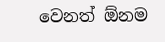වෙනත් ඕනම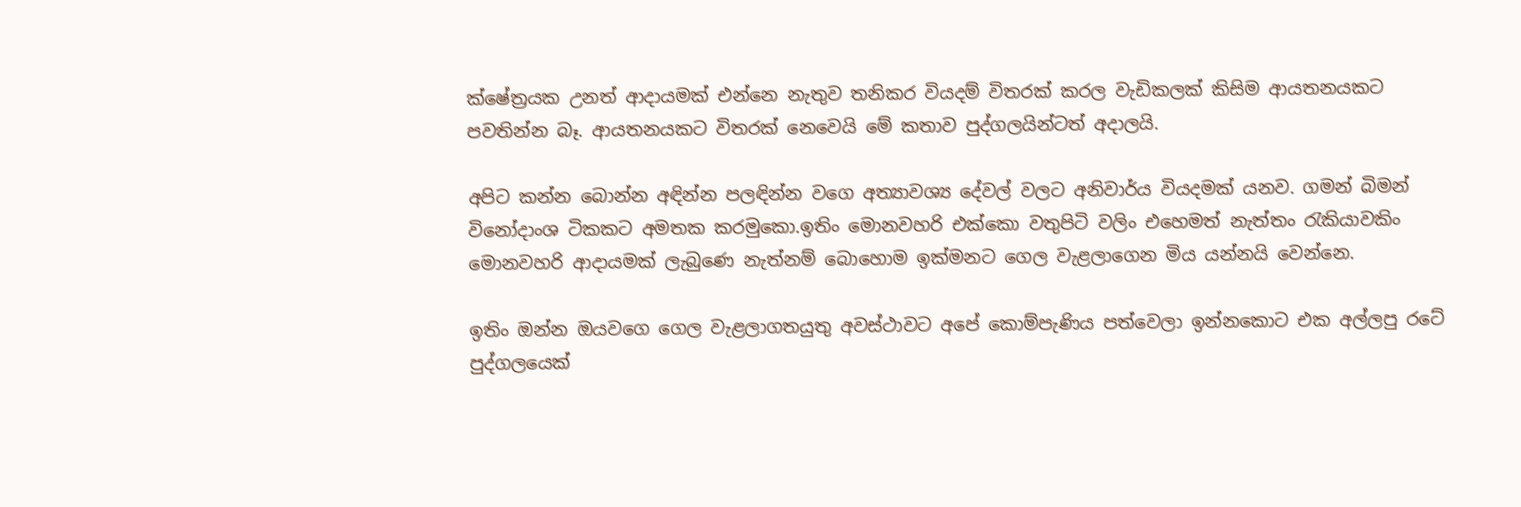ක්ෂේත්‍රයක උනත් ආදායමක් එන්නෙ නැතුව තනිකර වියදම් විතරක් කරල වැඩිකලක් කිසිම ආයතනයකට පවතින්න බෑ. ආයතනයකට විතරක් නෙවෙයි මේ කතාව පුද්ගලයින්ටත් අදාලයි.

අපිට කන්න බොන්න අඳින්න පලඳින්න වගෙ අත්‍යාවශ්‍ය දේවල් වලට අනිවාර්ය වියදමක් යනව. ගමන් බිමන් විනෝදාංශ ටිකකට අමතක කරමුකො.ඉතිං මොනවහරි එක්කො වතුපිටි වලිං එහෙමත් නැත්තං රැකියාවකිං මොනවහරි ආදායමක් ලැබුණෙ නැත්නම් බොහොම ඉක්මනට ගෙල වැළලාගෙන මිය යන්නයි වෙන්නෙ.

ඉතිං ඔන්න ඔයවගෙ ගෙල වැළලාගතයුතු අවස්ථාවට අපේ කොම්පැණිය පත්වෙලා ඉන්නකොට එක අල්ලපු රටේ පුද්ගලයෙක්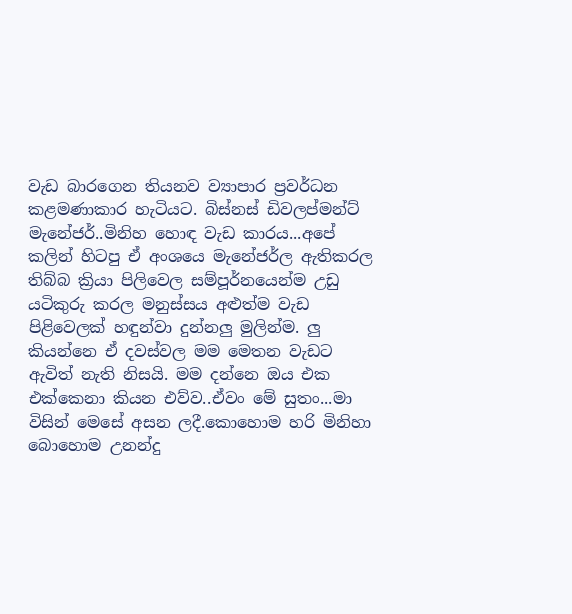වැඩ බාරගෙන තියනව ව්‍යාපාර ප්‍රවර්ධන කළමණාකාර හැටියට. බිස්නස් ඩිවලප්මන්ට් මැනේජර්..මිනිහ හොඳ වැඩ කාරය...අපේ කලින් හිටපු ඒ අංශයෙ මැනේජර්ල ඇතිකරල තිබ්බ ක්‍රියා පිලිවෙල සම්පූර්නයෙන්ම උඩු යටිකුරු කරල මනුස්සය අළුත්ම වැඩ පිළිවෙලක් හඳුන්වා දුන්නලු මුලින්ම. ලු කියන්නෙ ඒ දවස්වල මම මෙතන වැඩට ඇවිත් නැති නිසයි. මම දන්නෙ ඔය එක එක්කෙනා කියන එව්ව..ඒවං මේ සුතං...මා විසින් මෙසේ අසන ලදී.කොහොම හරි මිනිහා බොහොම උනන්දු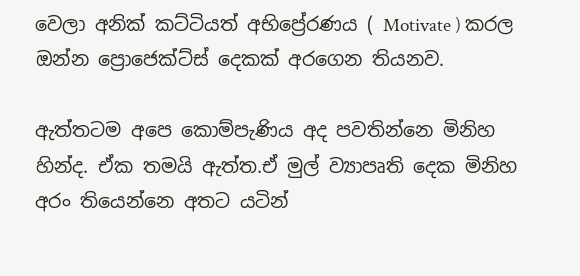වෙලා අනික් කට්ටියත් අභිප්‍රේරණය ( Motivate ) කරල ඔන්න ප්‍රොජෙක්ට්ස් දෙකක් අරගෙන තියනව.

ඇත්තටම අපෙ කොම්පැණිය අද පවතින්නෙ මිනිහ හින්ද. ඒක තමයි ඇත්ත.ඒ මුල් ව්‍යාපෘති දෙක මිනිහ අරං තියෙන්නෙ අතට යටින්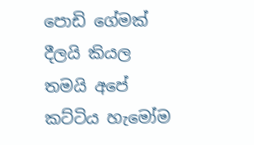පොඩි ගේමක් දීලයි කියල තමයි අපේ කට්ටිය හැමෝම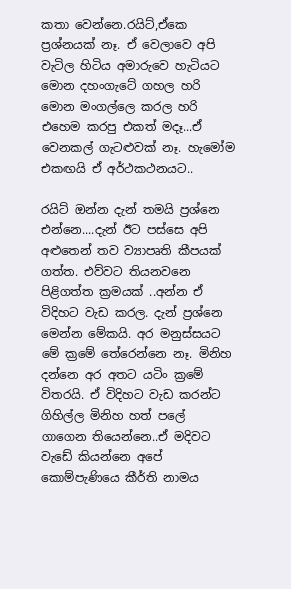කතා වෙන්නෙ.රයිට්,ඒකෙ ප්‍රශ්නයක් නෑ. ඒ වෙලාවෙ අපි වැටිල හිටිය අමාරුවෙ හැටියට මොන දහංගැටේ ගහල හරි මොන මංගල්ලෙ කරල හරි එහෙම කරපු එකත් මදෑ...ඒ වෙනකල් ගැටළුවක් නෑ. හැමෝම එකඟයි ඒ අර්ථකථනයට..

රයිට් ඔන්න දැන් තමයි ප්‍රශ්නෙ එන්නෙ....දැන් ඊට පස්සෙ අපි අළුතෙන් තව ව්‍යාපෘති කීපයක් ගත්ත. එව්වට තියනවනෙ පිළිගත්ත ක්‍රමයක් ..අන්න ඒ විදිහට වැඩ කරල. දැන් ප්‍රශ්නෙ මෙන්න මේකයි. අර මනුස්සයට මේ ක්‍රමේ තේරෙන්නෙ නෑ. මිනිහ දන්නෙ අර අතට යටිං ක්‍රමේ විතරයි. ඒ විදිහට වැඩ කරන්ට ගිහිල්ල මිනිහ හත් පලේ ගාගෙන තියෙන්නෙ..ඒ මදිවට වැඩේ කියන්නෙ අපේ කොම්පැණියෙ කීර්ති නාමය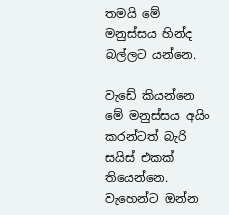තමයි මේ මනුස්සය හින්ද බල්ලට යන්නෙ.

වැඩේ කියන්නෙ මේ මනුස්සය අයිං කරන්ටත් බැරි සයිස් එකක් තියෙන්නෙ. වැහෙන්ට ඔන්න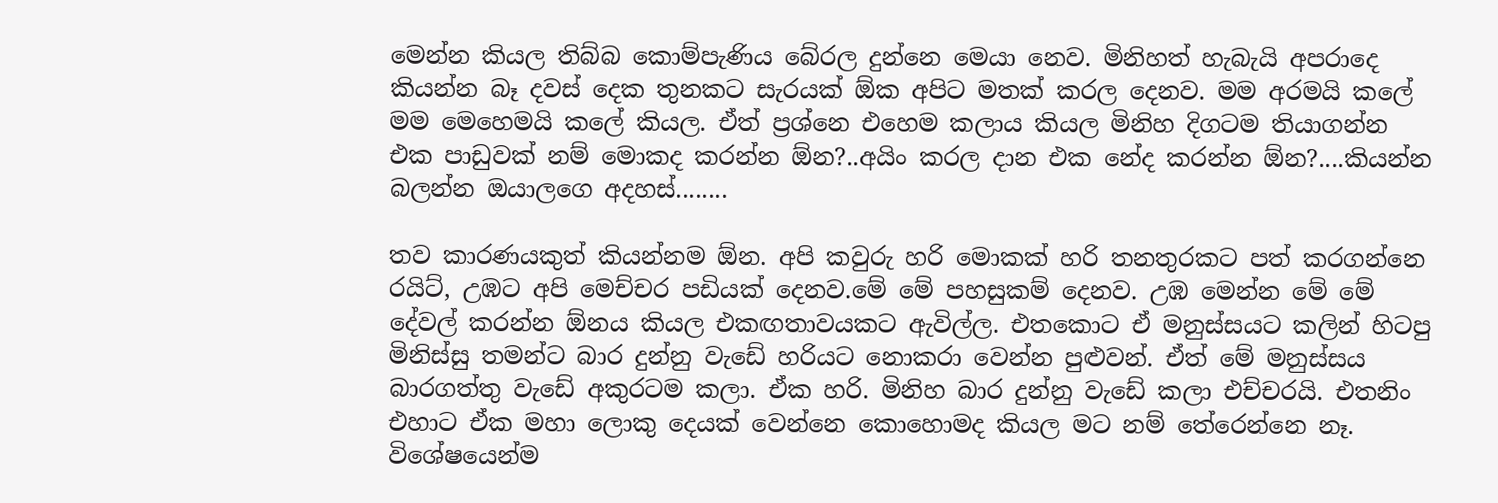මෙන්න කියල තිබ්බ කොම්පැණිය බේරල දුන්නෙ මෙයා නෙව. මිනිහත් හැබැයි අපරාදෙ කියන්න බෑ දවස් දෙක තුනකට සැරයක් ඕක අපිට මතක් කරල දෙනව. මම අරමයි කලේ මම මෙහෙමයි කලේ කියල. ඒත් ප්‍රශ්නෙ එහෙම කලාය කියල මිනිහ දිගටම තියාගන්න එක පාඩුවක් නම් මොකද කරන්න ඕන?..අයිං කරල දාන එක නේද කරන්න ඕන?....කියන්න බලන්න ඔයාලගෙ අදහස්........

තව කාරණයකුත් කියන්නම ඕන. අපි කවුරු හරි මොකක් හරි තනතුරකට පත් කරගන්නෙ රයිට්, උඹට අපි මෙච්චර පඩියක් දෙනව.මේ මේ පහසුකම් දෙනව. උඹ මෙන්න මේ මේ දේවල් කරන්න ඕනය කියල එකඟතාවයකට ඇවිල්ල. එතකොට ඒ මනුස්සයට කලින් හිටපු මිනිස්සු තමන්ට බාර දුන්නු වැඩේ හරියට නොකරා වෙන්න පුළුවන්. ඒත් මේ මනුස්සය බාරගත්තු වැඩේ අකුරටම කලා. ඒක හරි. මිනිහ බාර දුන්නු වැඩේ කලා එච්චරයි. එතනිං එහාට ඒක මහා ලොකු දෙයක් වෙන්නෙ කොහොමද කියල මට නම් තේරෙන්නෙ නෑ. විශේෂයෙන්ම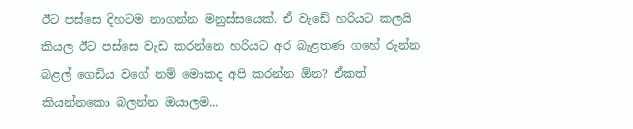ඊට පස්සෙ දිහටම නාගන්න මනුස්සයෙක්. ඒ වැඩේ හරියට කලයි කියල ඊට පස්සෙ වැඩ කරන්නෙ හරියට අර බැළතණ ගහේ රුන්න බළල් ගෙඩිය වගේ නම් මොකද අපි කරන්න ඕන? ඒකත් කියන්නකො බලන්න ඔයාලම...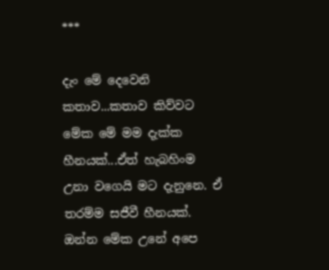***

දැං මේ දෙවෙනි කතාව...කතාව කිව්වට මේක මේ මම දැක්ක හීනයක්...ඒත් හැබහිංම උනා වගෙයි මට දැනුනෙ. ඒ තරම්ම සජීවී හීනයක්. ඔන්න මේක උනේ අපෙ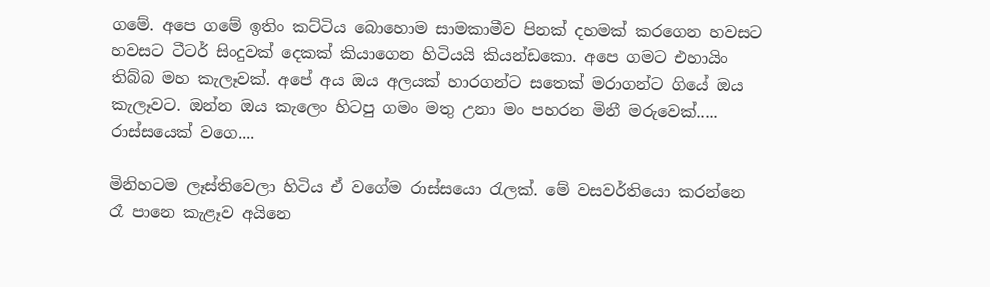ගමේ. අපෙ ගමේ ඉතිං කට්ටිය බොහොම සාමකාමීව පිනක් දහමක් කරගෙන හවසට හවසට ටීටර් සිංදුවක් දෙකක් කියාගෙන හිටියයි කියන්ඩකො. අපෙ ගමට එහායිං තිබ්බ මහ කැලෑවක්. අපේ අය ඔය අලයක් හාරගන්ට සතෙක් මරාගන්ට ගියේ ඔය කැලෑවට. ඔන්න ඔය කැලෙං හිටපු ගමං මතු උනා මං පහරන මිනී මරුවෙක්..... රාස්සයෙක් වගෙ....

මිනිහටම ලෑස්තිවෙලා හිටිය ඒ වගේම රාස්සයො රැලක්. මේ වසවර්තියො කරන්නෙ රෑ පානෙ කැළෑව අයිනෙ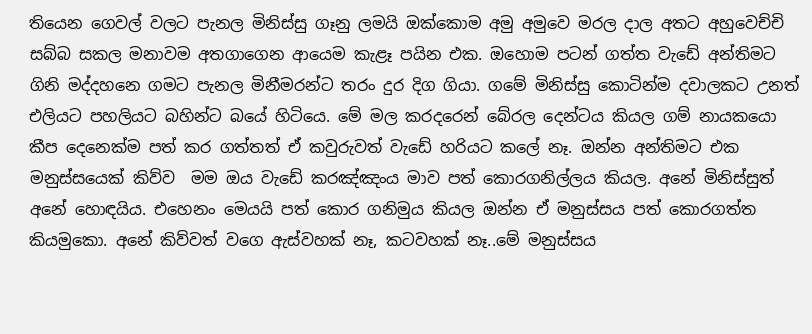තියෙන ගෙවල් වලට පැනල මිනිස්සු ගෑනු ලමයි ඔක්කොම අමු අමුවෙ මරල දාල අතට අහුවෙච්චි සබ්බ සකල මනාවම අතගාගෙන ආයෙම කැළෑ පයින එක. ඔහොම පටන් ගත්ත වැඩේ අන්තිමට ගිනි මද්දහනෙ ගමට පැනල මිනීමරන්ට තරං දුර දිග ගියා. ගමේ මිනිස්සු කොටින්ම දවාලකට උනත් එලියට පහලියට බහින්ට බයේ හිටියෙ. මේ මල කරදරෙන් බේරල දෙන්ටය කියල ගම් නායකයො කීප දෙනෙක්ම පත් කර ගත්තත් ඒ කවුරුවත් වැඩේ හරියට කලේ නෑ. ඔන්න අන්තිමට එක මනුස්සයෙක් කිව්ව  මම ඔය වැඩේ කරඤ්ඤංය මාව පත් කොරගනිල්ලය කියල. අනේ මිනිස්සුත් අනේ හොඳයිය. එහෙනං මෙයයි පත් කොර ගනිමුය කියල ඔන්න ඒ මනුස්සය පත් කොරගත්ත කියමුකො. අනේ කිව්වත් වගෙ ඇස්වහක් නෑ, කටවහක් නෑ..මේ මනුස්සය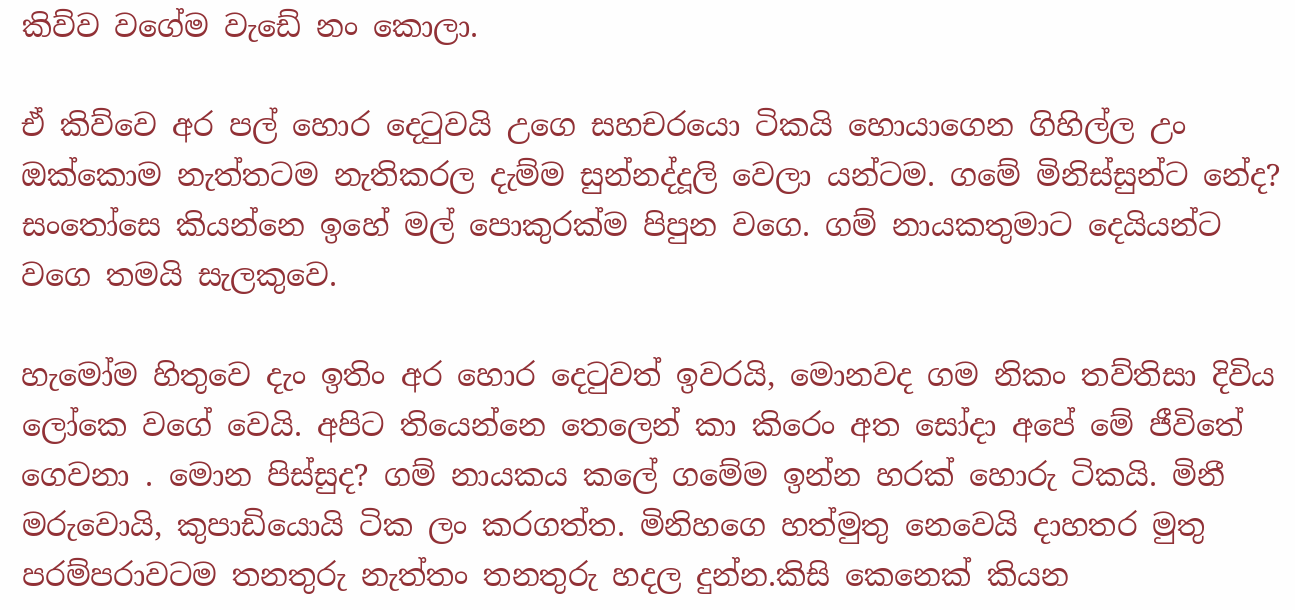කිව්ව වගේම වැඩේ නං කොලා.

ඒ කිව්වෙ අර පල් හොර දෙටුවයි උගෙ සහචරයො ටිකයි හොයාගෙන ගිහිල්ල උං ඔක්කොම නැත්තටම නැතිකරල දැම්ම සුන්නද්දූලි වෙලා යන්ටම. ගමේ මිනිස්සුන්ට නේද? සංතෝසෙ කියන්නෙ ඉහේ මල් පොකුරක්ම පිපුන වගෙ. ගම් නායකතුමාට දෙයියන්ට වගෙ තමයි සැලකුවෙ.

හැමෝම හිතුවෙ දැං ඉතිං අර හොර දෙටුවත් ඉවරයි, මොනවද ගම නිකං තව්තිසා දිවිය ලෝකෙ වගේ වෙයි. අපිට තියෙන්නෙ තෙලෙන් කා කිරෙං අත සෝදා අපේ මේ ජීවිතේ ගෙවනා . මොන පිස්සුද? ගම් නායකය කලේ ගමේම ඉන්න හරක් හොරු ටිකයි. මිනී මරුවොයි, කුපාඩියොයි ටික ලං කරගත්ත. මිනිහගෙ හත්මුතු නෙවෙයි දාහතර මුතු පරම්පරාවටම තනතුරු නැත්තං තනතුරු හදල දුන්න.කිසි කෙනෙක් කියන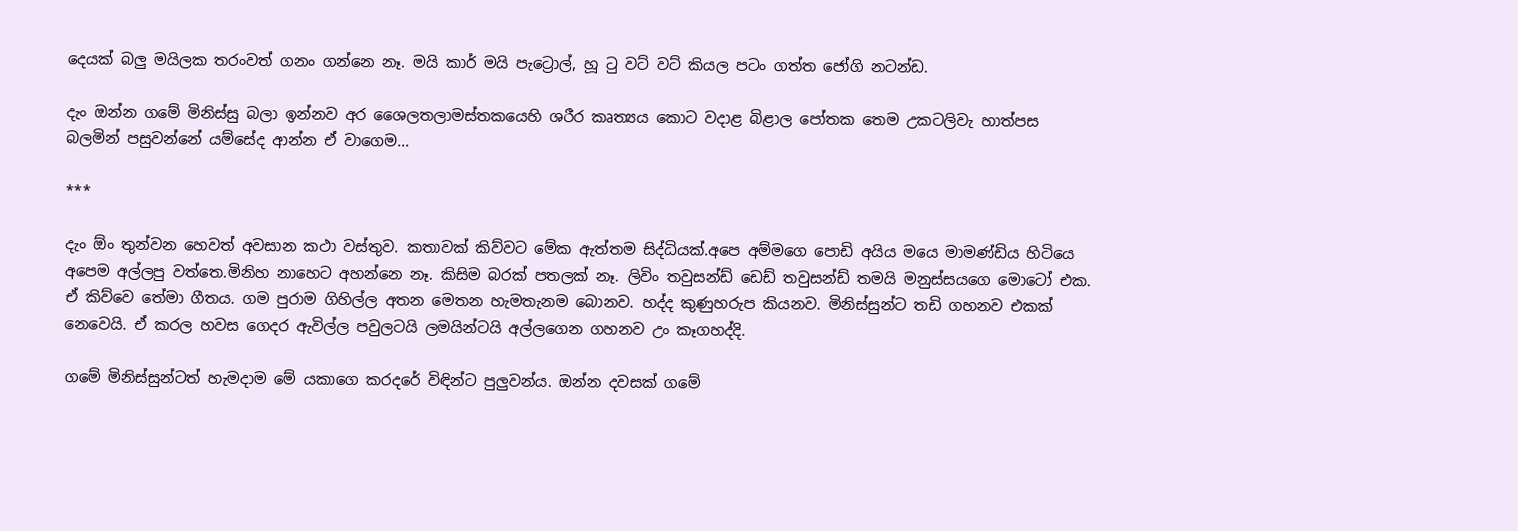දෙයක් බලු මයිලක තරංවත් ගනං ගන්නෙ නෑ. මයි කාර් මයි පැට්‍රොල්, හූ ටු වට් වට් කියල පටං ගත්ත ජෝගි නටන්ඩ.

දැං ඔන්න ගමේ මිනිස්සු බලා ඉන්නව අර ශෛලතලාමස්තකයෙහි ශරීර කෘත්‍යය කොට වදාළ බිළාල පෝතක තෙම උකටලිවැ හාත්පස බලමින් පසුවන්නේ යම්සේද ආන්න ඒ වාගෙම...

***

දැං ඕං තුන්වන හෙවත් අවසාන කථා වස්තුව. කතාවක් කිව්වට මේක ඇත්තම සිද්ධියක්.අපෙ අම්මගෙ පොඩි අයිය මයෙ මාමණ්ඩිය හිටියෙ අපෙම අල්ලපු වත්තෙ.මිනිහ නාහෙට අහන්නෙ නෑ. කිසිම බරක් පතලක් නෑ. ලිවිං තවුසන්ඩ් ඩෙඩ් තවුසන්ඩ් තමයි මනුස්සයගෙ මොටෝ එක. ඒ කිව්වෙ තේමා ගීතය. ගම පුරාම ගිහිල්ල අතන මෙතන හැමතැනම බොනව. හද්ද කුණුහරුප කියනව. මිනිස්සුන්ට තඩි ගහනව එකක් නෙවෙයි. ඒ කරල හවස ගෙදර ඇවිල්ල පවුලටයි ලමයින්ටයි අල්ලගෙන ගහනව උං කෑගහද්දි.

ගමේ මිනිස්සුන්ටත් හැමදාම මේ යකාගෙ කරදරේ විඳින්ට පුලුවන්ය. ඔන්න දවසක් ගමේ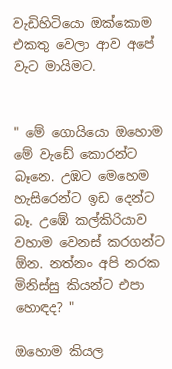වැඩිහිටියො ඔක්කොම එකතු වෙලා ආව අපේ වැට මායිමට.


" මේ ගොයියො ඔහොම මේ වැඩේ කොරන්ට බෑනෙ. උඹට මෙහෙම හැසිරෙන්ට ඉඩ දෙන්ට බෑ. උඹේ කල්කිරියාව වහාම වෙනස් කරගන්ට ඕන. නත්නං අපි නරක මිනිස්සු කියන්ට එපා හොඳද? "

ඔහොම කියල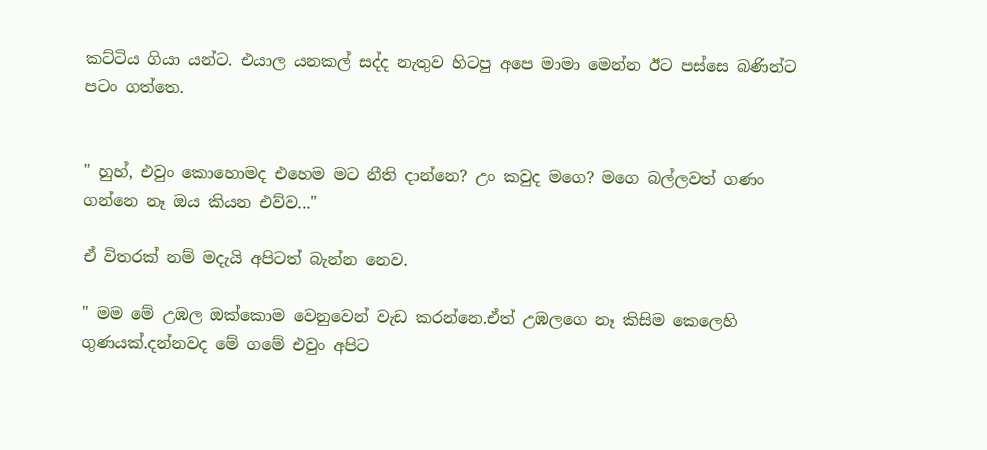කට්ටිය ගියා යන්ට. එයාල යනකල් සද්ද නැතුව හිටපු අපෙ මාමා මෙන්න ඊට පස්සෙ බණින්ට පටං ගත්තෙ.


" හුහ්, එවුං කොහොමද එහෙම මට නීති දාන්නෙ? උං කවුද මගෙ? මගෙ බල්ලවත් ගණං ගන්නෙ නෑ ඔය කියන එව්ව..."

ඒ විතරක් නම් මදැයි අපිටත් බැන්න නෙව.

" මම මේ උඹල ඔක්කොම වෙනුවෙන් වැඩ කරන්නෙ.ඒත් උඹලගෙ නෑ කිසිම කෙලෙහි ගුණයක්.දන්නවද මේ ගමේ එවුං අපිට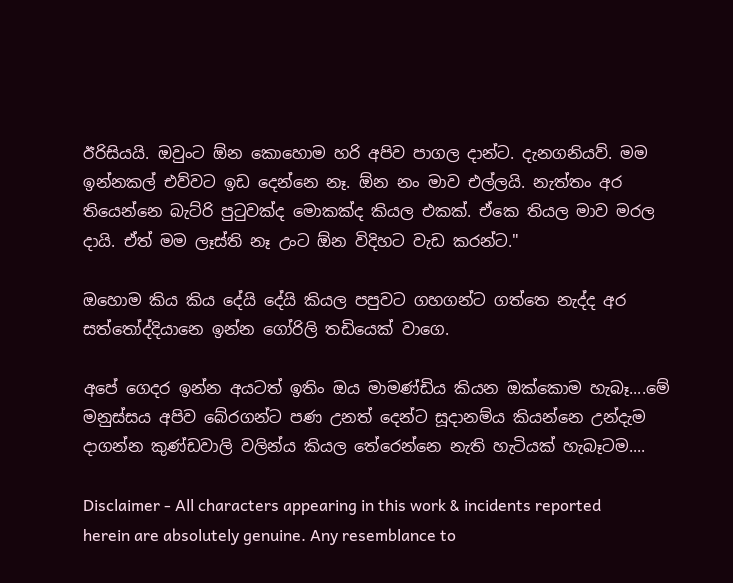ඊරිසියයි. ඔවුංට ඕන කොහොම හරි අපිව පාගල දාන්ට. දැනගනියව්. මම ඉන්නකල් එව්වට ඉඩ දෙන්නෙ නෑ. ඕන නං මාව එල්ලයි. නැත්තං අර තියෙන්නෙ බැට්රි පුටුවක්ද මොකක්ද කියල එකක්. ඒකෙ තියල මාව මරල දායි. ඒත් මම ලෑස්ති නෑ උංට ඕන විදිහට වැඩ කරන්ට."

ඔහොම කිය කිය දේයි දේයි කියල පපුවට ගහගන්ට ගත්තෙ නැද්ද අර සත්තෝද්දියානෙ ඉන්න ගෝරිලි තඩියෙක් වාගෙ.

අපේ ගෙදර ඉන්න අයටත් ඉතිං ඔය මාමණ්ඩිය කියන ඔක්කොම හැබෑ....මේ මනුස්සය අපිව බේරගන්ට පණ උනත් දෙන්ට සූදානම්ය කියන්නෙ උන්දැම දාගන්න කුණ්ඩවාලි වලින්ය කියල තේරෙන්නෙ නැති හැටියක් හැබෑටම....

Disclaimer - All characters appearing in this work & incidents reported herein are absolutely genuine. Any resemblance to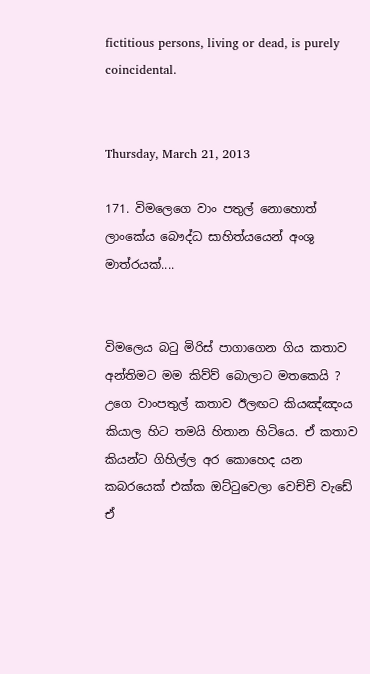fictitious persons, living or dead, is purely coincidental.


Thursday, March 21, 2013

171. විමලෙගෙ වාං පතුල් නොහොත් ලාංකේය බෞද්ධ සාහිත්යයෙන් අංශු මාත්රයක්....


විමලෙය බටු මිරිස් පාගාගෙන ගිය කතාව අන්තිමට මම කිව්ව් බොලාට මතකෙයි ? උගෙ වාංපතුල් කතාව ඊලඟට කියඤ්ඤංය කියාල හිට තමයි හිතාන හිටියෙ. ඒ කතාව කියන්ට ගිහිල්ල අර කොහෙද යන කබරයෙක් එක්ක ඔට්ටුවෙලා වෙච්චි වැඩේ ඒ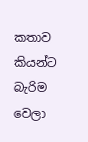කතාව කියන්ට බැරිම වෙලා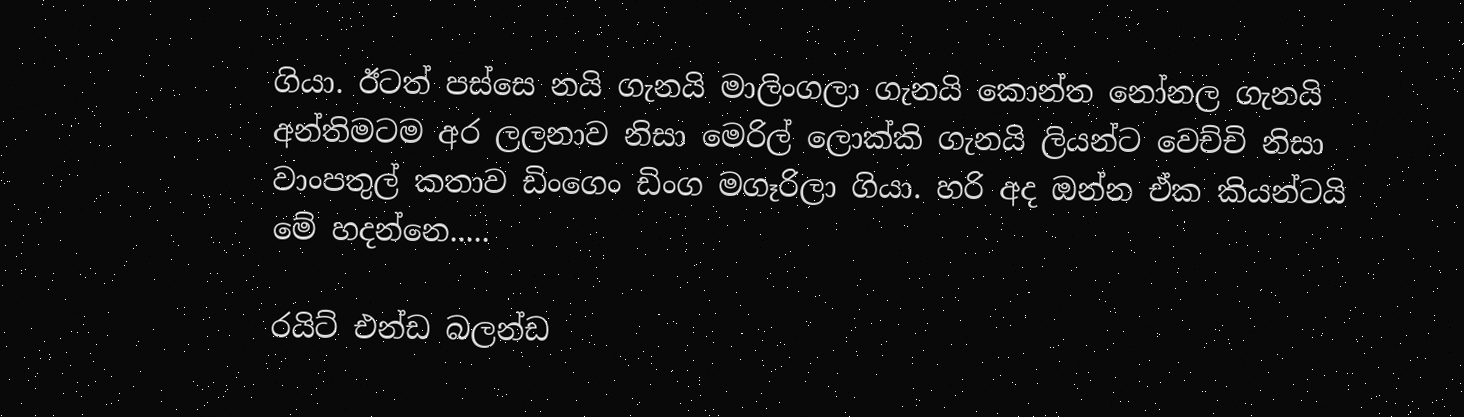ගියා. ඊටත් පස්සෙ නයි ගැනයි මාලිංගලා ගැනයි කොන්ත නෝනල ගැනයි අන්තිමටම අර ලලනාව නිසා මෙරිල් ලොක්කි ගැනයි ලියන්ට වෙච්චි නිසා වාංපතුල් කතාව ඩිංගෙං ඩිංග මගෑරිලා ගියා. හරි අද ඔන්න ඒක කියන්ටයි මේ හදන්නෙ.....

රයිට් එන්ඩ බලන්ඩ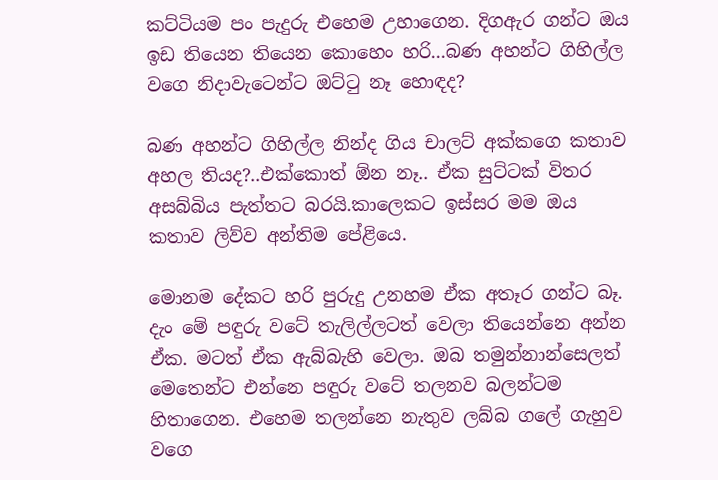කට්ටියම පං පැදුරු එහෙම උහාගෙන. දිගඇර ගන්ට ඔය ඉඩ තියෙන තියෙන කොහෙං හරි...බණ අහන්ට ගිහිල්ල වගෙ නිදාවැටෙන්ට ඔට්ටු නෑ හොඳද?

බණ අහන්ට ගිහිල්ල නින්ද ගිය චාලට් අක්කගෙ කතාව අහල තියද?..එක්කොත් ඕන නෑ.. ඒක සුට්ටක් විතර අසබ්බිය පැත්තට බරයි.කාලෙකට ඉස්සර මම ඔය කතාව ලිව්ව අන්තිම පේළියෙ.

මොනම දේකට හරි පුරුදු උනහම ඒක අතෑර ගන්ට බෑ. දැං මේ පඳුරු වටේ තැලිල්ලටත් වෙලා තියෙන්නෙ අන්න ඒක. මටත් ඒක ඇබ්බැහි වෙලා. ඔබ තමුන්නාන්සෙලත් මෙතෙන්ට එන්නෙ පඳුරු වටේ තලනව බලන්ටම හිතාගෙන. එහෙම තලන්නෙ නැතුව ලබ්බ ගලේ ගැහුව වගෙ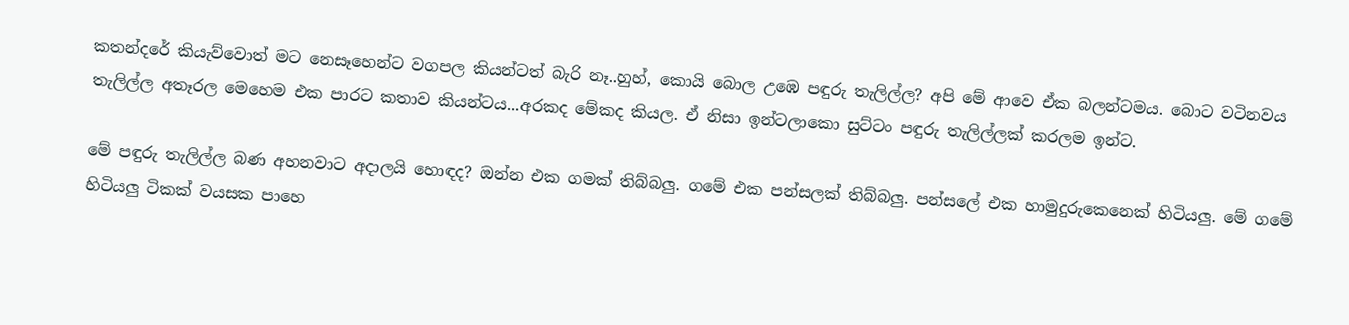කතන්දරේ කියැව්වොත් මට නෙසෑහෙන්ට වගපල කියන්ටත් බැරි නෑ..හුහ්, කොයි බොල උඹෙ පඳුරු තැලිල්ල? අපි මේ ආවෙ ඒක බලන්ටමය. බොට වටිනවය තැලිල්ල අතෑරල මෙහෙම එක පාරට කතාව කියන්ටය...අරකද මේකද කියල. ඒ නිසා ඉන්ටලාකො සුට්ටං පඳුරු තැලිල්ලක් කරලම ඉන්ට.

මේ පඳුරු තැලිල්ල බණ අහනවාට අදාලයි හොඳද? ඔන්න එක ගමක් තිබ්බලු. ගමේ එක පන්සලක් තිබ්බලු. පන්සලේ එක හාමුදුරුකෙනෙක් හිටියලු. මේ ගමේ හිටියලු ටිකක් වයසක පාහෙ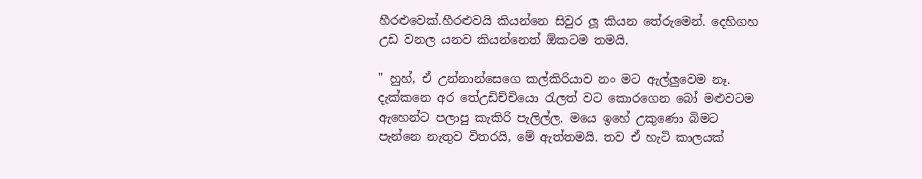හීරළුවෙක්.හීරළුවයි කියන්නෙ සිවුර ලූ කියන තේරුමෙන්. දෙහිගහ උඩ වනල යනව කියන්නෙත් ඕකටම තමයි.

" හුහ්, ඒ උන්නාන්සෙගෙ කල්කිරියාව නං මට ඇල්ලුවෙම නෑ. දැක්කනෙ අර තේඋඩිච්චියො රැලත් වට කොරගෙන බෝ මළුවටම ඇහෙන්ට පලාපු කැකිරි පැලිල්ල. මයෙ ඉහේ උකුණො බිමට පැන්නෙ නැතුව විතරයි, මේ ඇත්තමයි. තව ඒ හැටි කාලයක්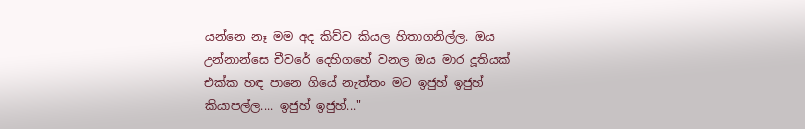යන්නෙ නෑ මම අද කිව්ව කියල හිතාගනිල්ල. ඔය උන්නාන්සෙ චීවරේ දෙහිගහේ වනල ඔය මාර දූතියක් එක්ක හඳ පානෙ ගියේ නැත්තං මට ඉජුහ් ඉජුහ් කියාපල්ල.... ඉජුහ් ඉජුහ්..."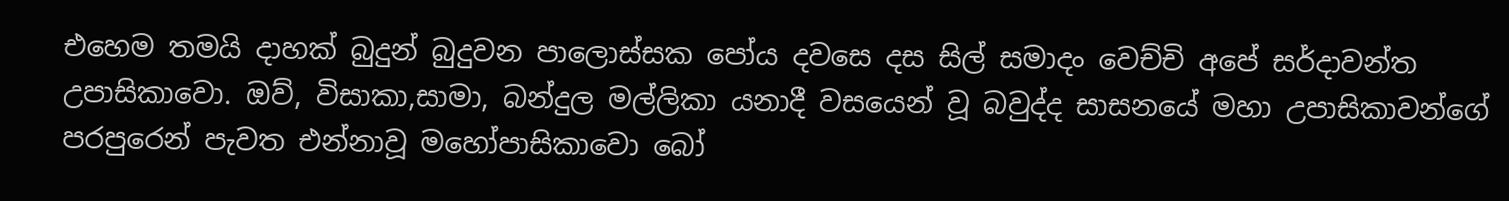එහෙම තමයි දාහක් බුදුන් බුදුවන පාලොස්සක පෝය දවසෙ දස සිල් සමාදං වෙච්චි අපේ සර්දාවන්ත උපාසිකාවො. ඔව්, විසාකා,සාමා, බන්දුල මල්ලිකා යනාදී වසයෙන් වූ බවුද්ද සාසනයේ මහා උපාසිකාවන්ගේ පරපුරෙන් පැවත එන්නාවූ මහෝපාසිකාවො බෝ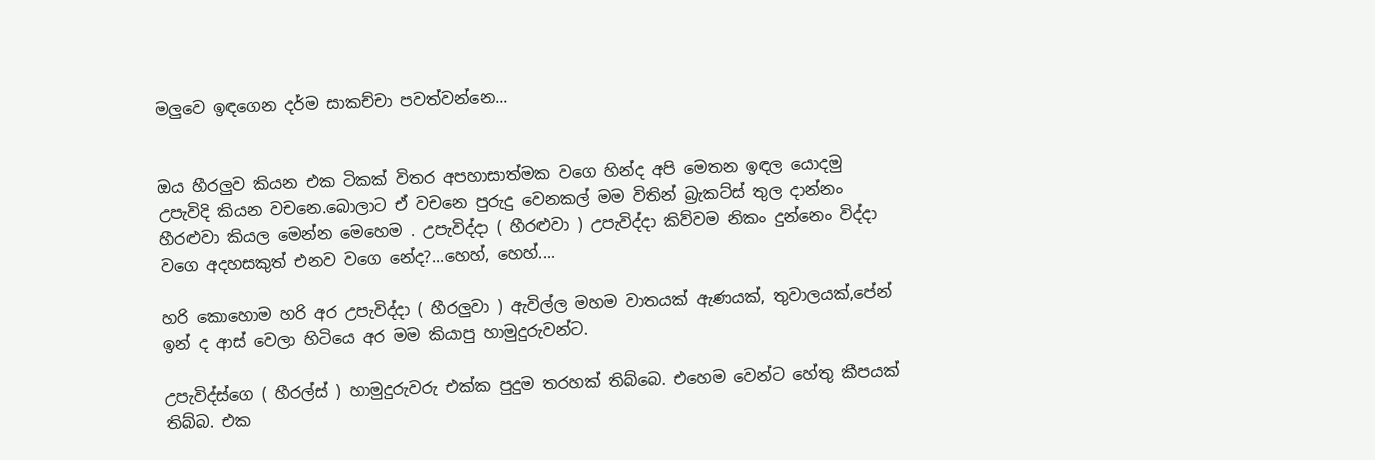මලුවෙ ඉඳගෙන දර්ම සාකච්චා පවත්වන්නෙ...


ඔය හීරලුව කියන එක ටිකක් විතර අපහාසාත්මක වගෙ හින්ද අපි මෙතන ඉඳල යොදමු උපැවිදි කියන වචනෙ.බොලාට ඒ වචනෙ පුරුදු වෙනකල් මම විතින් බ්‍රැකට්ස් තුල දාන්නං හීරළුවා කියල මෙන්න මෙහෙම . උපැවිද්දා ( හීරළුවා ) උපැවිද්දා කිව්වම නිකං දුන්නෙං විද්දා වගෙ අදහසකුත් එනව වගෙ නේද?...හෙහ්, හෙහ්....

හරි කොහොම හරි අර උපැවිද්දා ( හීරලුවා ) ඇවිල්ල මහම වාතයක් ඇණයක්, තුවාලයක්,පේන් ඉන් ද ආස් වෙලා හිටියෙ අර මම කියාපු හාමුදුරුවන්ට.

උපැවිද්ස්ගෙ ( හීරල්ස් ) හාමුදුරුවරු එක්ක පුදුම තරහක් තිබ්බෙ. එහෙම වෙන්ට හේතු කීපයක් තිබ්බ. එක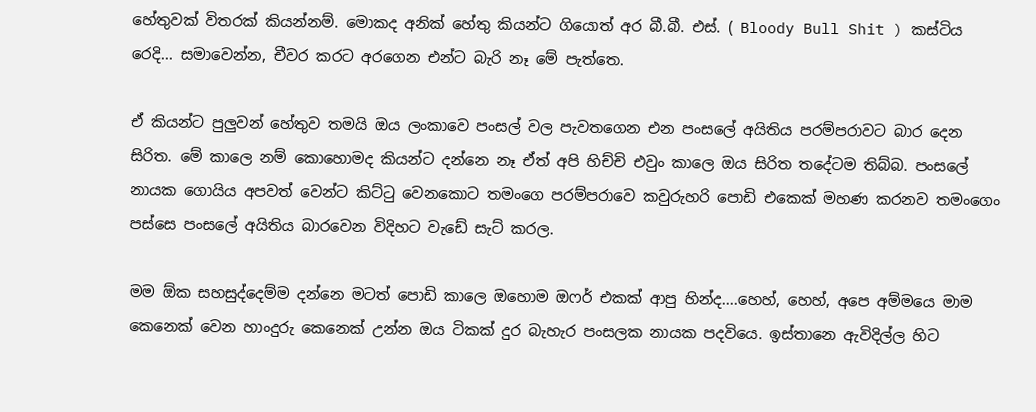හේතුවක් විතරක් කියන්නම්. මොකද අනික් හේතු කියන්ට ගියොත් අර බී.බී. එස්. ( Bloody Bull Shit ) කස්ටිය රෙදි... සමාවෙන්න, චීවර කරට අරගෙන එන්ට බැරි නෑ මේ පැත්තෙ.

ඒ කියන්ට පුලුවන් හේතුව තමයි ඔය ලංකාවෙ පංසල් වල පැවතගෙන එන පංසලේ අයිතිය පරම්පරාවට බාර දෙන සිරිත. මේ කාලෙ නම් කොහොමද කියන්ට දන්නෙ නෑ ඒත් අපි හිච්චි එවුං කාලෙ ඔය සිරිත තදේටම තිබ්බ. පංසලේ නායක ගොයිය අපවත් වෙන්ට කිට්ටු වෙනකොට තමංගෙ පරම්පරාවෙ කවුරුහරි පොඩි එකෙක් මහණ කරනව තමංගෙං පස්සෙ පංසලේ අයිතිය බාරවෙන විදිහට වැඩේ සැට් කරල.

මම ඕක සහසුද්දෙම්ම දන්නෙ මටත් පොඩි කාලෙ ඔහොම ඔෆර් එකක් ආපු හින්ද....හෙහ්, හෙහ්, අපෙ අම්මයෙ මාම කෙනෙක් වෙන හාංදුරු කෙනෙක් උන්න ඔය ටිකක් දුර බැහැර පංසලක නායක පදවියෙ. ඉස්තානෙ ඇවිදිල්ල හිට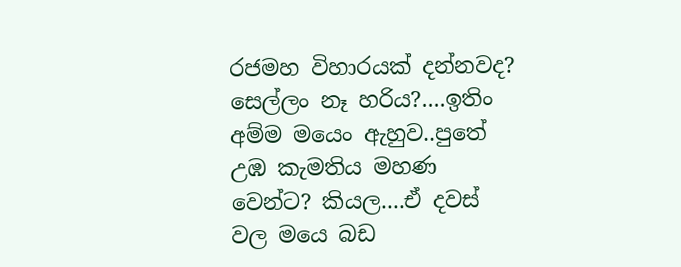රජමහ විහාරයක් දන්නවද? සෙල්ලං නෑ හරිය?....ඉතිං අම්ම මයෙං ඇහුව..පුතේ උඹ කැමතිය මහණ වෙන්ට? කියල....ඒ දවස් වල මයෙ බඩ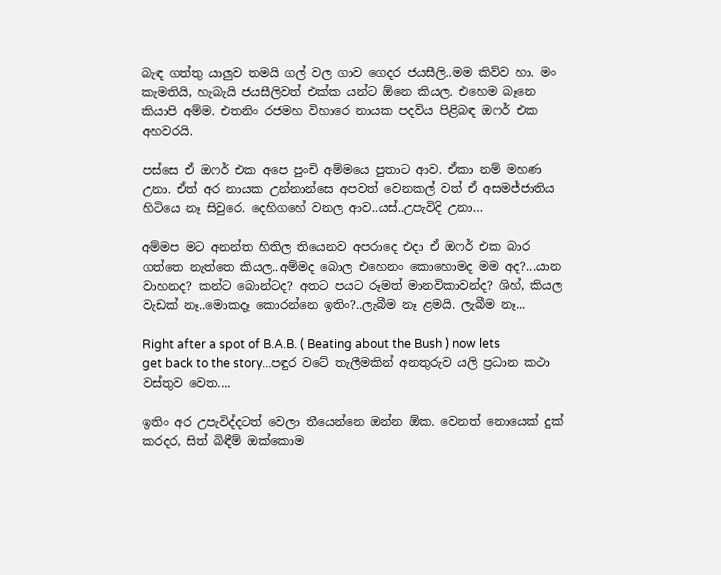බැඳ ගත්තු යාලුව තමයි ගල් වල ගාව ගෙදර ජයසීලි..මම කිව්ව හා. මං කැමතියි, හැබැයි ජයසීලිවත් එක්ක යන්ට ඕනෙ කියල. එහෙම බෑනෙ කියාපි අම්ම. එතනිං රජමහ විහාරෙ නායක පදවිය පිළිබඳ ඔෆර් එක අහවරයි.

පස්සෙ ඒ ඔෆර් එක අපෙ පුංචි අම්මයෙ පුතාට ආව. ඒකා නම් මහණ උනා. ඒත් අර නායක උන්නාන්සෙ අපවත් වෙනකල් වත් ඒ අසමජ්ජාතිය හිටියෙ නෑ සිවුරෙ. දෙහිගහේ වනල ආව..යස්..උපැවිදි උනා…

අම්මප මට අනන්ත හිතිල තියෙනව අපරාදෙ එදා ඒ ඔෆර් එක බාර ගත්තෙ නැත්තෙ කියල..අම්මද බොල එහෙනං කොහොමද මම අද?...යාන වාහනද? කන්ට බොන්ටද? අතට පයට රූමත් මානවිකාවන්ද? ශිහ්, කියල වැඩක් නෑ..මොකදෑ කොරන්නෙ ඉතිං?..ලැබීම නෑ ළමයි. ලැබීම නෑ...

Right after a spot of B.A.B. ( Beating about the Bush ) now lets get back to the story...පඳුර වටේ තැලීමකින් අනතුරුව යලි ප්‍රධාන කථා වස්තුව වෙත....

ඉතිං අර උපැවිද්දටත් වෙලා තීයෙන්නෙ ඔන්න ඕක. වෙනත් නොයෙක් දුක් කරදර, සිත් බිඳීම් ඔක්කොම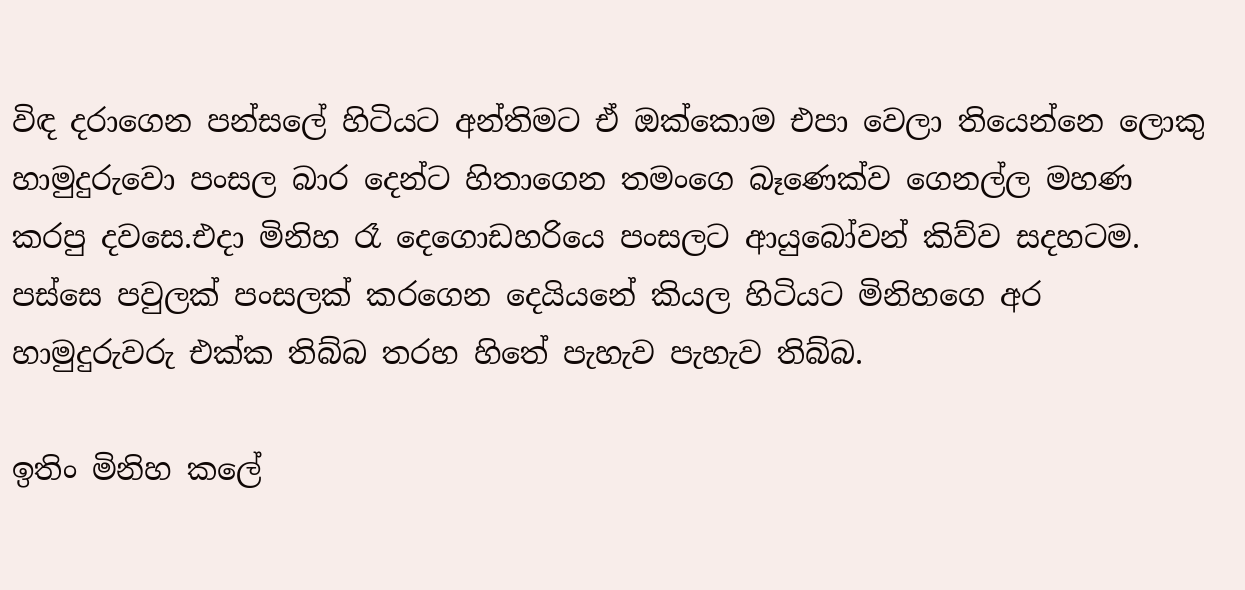විඳ දරාගෙන පන්සලේ හිටියට අන්තිමට ඒ ඔක්කොම එපා වෙලා තියෙන්නෙ ලොකු හාමුදුරුවො පංසල බාර දෙන්ට හිතාගෙන තමංගෙ බෑණෙක්ව ගෙනල්ල මහණ කරපු දවසෙ.එදා මිනිහ රෑ දෙගොඩහරියෙ පංසලට ආයුබෝවන් කිව්ව සදහටම. පස්සෙ පවුලක් පංසලක් කරගෙන දෙයියනේ කියල හිටියට මිනිහගෙ අර හාමුදුරුවරු එක්ක තිබ්බ තරහ හිතේ පැහැව පැහැව තිබ්බ.

ඉතිං මිනිහ කලේ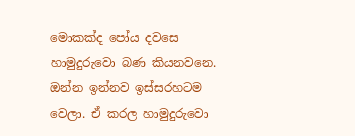මොකක්ද පෝය දවසෙ හාමුදුරුවො බණ කියනවනෙ. ඔන්න ඉන්නව ඉස්සරහටම වෙලා. ඒ කරල හාමුදුරුවො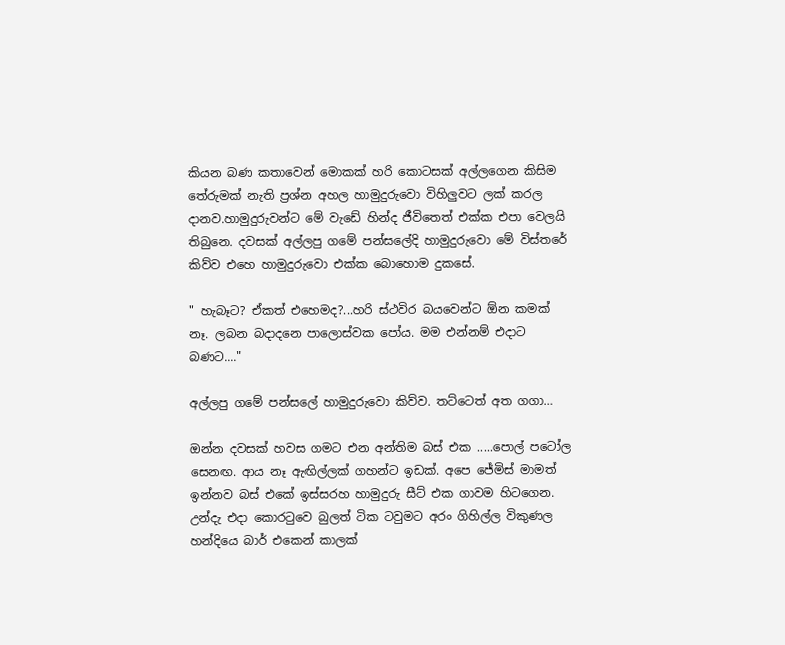කියන බණ කතාවෙන් මොකක් හරි කොටසක් අල්ලගෙන කිසිම තේරුමක් නැති ප්‍රශ්න අහල හාමුදුරුවො විහිලුවට ලක් කරල දානව.හාමුදුරුවන්ට මේ වැඩේ හින්ද ජීවිතෙත් එක්ක එපා වෙලයි තිබුනෙ. දවසක් අල්ලපු ගමේ පන්සලේදි හාමුදුරුවො මේ විස්තරේ කිව්ව එහෙ හාමුදුරුවො එක්ක බොහොම දුකසේ.

" හැබෑට? ඒකත් එහෙමද?...හරි ස්ථවිර බයවෙන්ට ඕන කමක් නෑ. ලබන බදාදනෙ පාලොස්වක පෝය. මම එන්නම් එදාට බණට...."

අල්ලපු ගමේ පන්සලේ හාමුදුරුවො කිව්ව. තට්ටෙත් අත ගගා…

ඔන්න දවසක් හවස ගමට එන අන්තිම බස් එක .....පොල් පටෝල සෙනඟ. ආය නෑ ඇඟිල්ලක් ගහන්ට ඉඩක්. අපෙ ජේමිස් මාමත් ඉන්නව බස් එකේ ඉස්සරහ හාමුදුරු සීට් එක ගාවම හිටගෙන. උන්දැ එදා කොරටුවෙ බුලත් ටික ටවුමට අරං ගිහිල්ල විකුණල හන්දියෙ බාර් එකෙන් කාලක්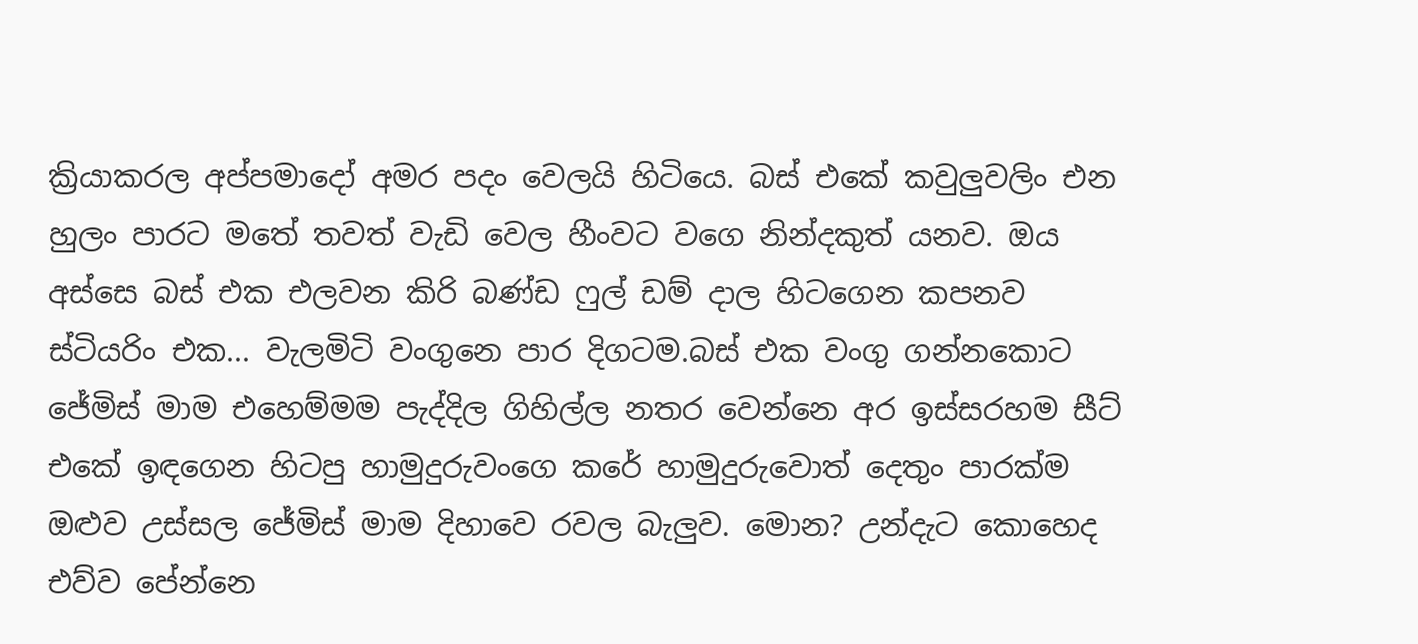ක්‍රියාකරල අප්පමාදෝ අමර පදං වෙලයි හිටියෙ. බස් එකේ කවුලුවලිං එන හුලං පාරට මතේ තවත් වැඩි වෙල හීංවට වගෙ නින්දකුත් යනව. ඔය අස්සෙ බස් එක එලවන කිරි බණ්ඩ ෆුල් ඩම් දාල හිටගෙන කපනව ස්ටියරිං එක... වැලමිටි වංගුනෙ පාර දිගටම.බස් එක වංගු ගන්නකොට ජේමිස් මාම එහෙම්මම පැද්දිල ගිහිල්ල නතර වෙන්නෙ අර ඉස්සරහම සීට් එකේ ඉඳගෙන හිටපු හාමුදුරුවංගෙ කරේ හාමුදුරුවොත් දෙතුං පාරක්ම ඔළුව උස්සල ජේමිස් මාම දිහාවෙ රවල බැලුව. මොන? උන්දැට කොහෙද එව්ව පේන්නෙ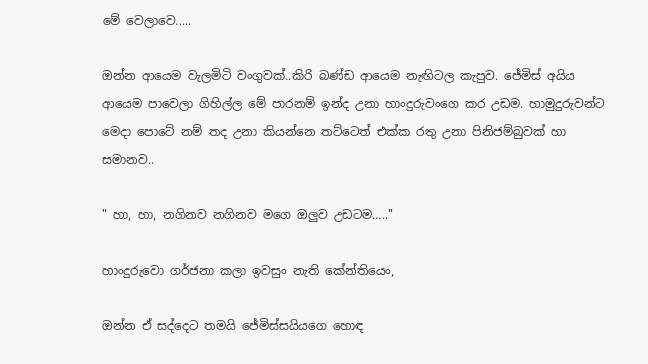මේ වෙලාවෙ.....

ඔන්න ආයෙම වැලමිටි වංගුවක්..කිරි බණ්ඩ ආයෙම නැඟිටල කැපුව. ජේමිස් අයිය ආයෙම පාවෙලා ගිහිල්ල මේ පාරනම් ඉන්ද උනා හාංදුරුවංගෙ කර උඩම. හාමුදුරුවන්ට මෙදා පොටේ නම් තද උනා කියන්නෙ තට්ටෙත් එක්ක රතු උනා පිනිජම්බුවක් හා සමානව..

" හා, හා, නගිනව නගිනව මගෙ ඔලුව උඩටම….."

හාංදුරුවො ගර්ජනා කලා ඉවසුං නැති කේන්තියෙං,

ඔන්න ඒ සද්දෙට තමයි ජේමිස්සයියගෙ හොඳ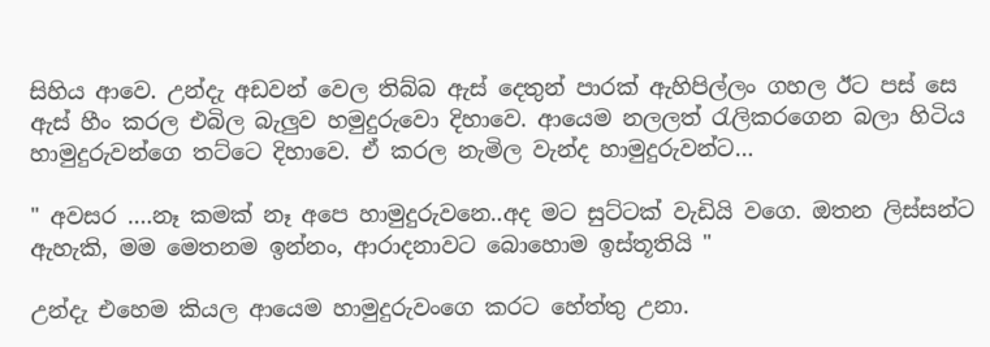සිහිය ආවෙ. උන්දැ අඩවන් වෙල තිබ්බ ඇස් දෙතුන් පාරක් ඇහිපිල්ලං ගහල ඊට පස් සෙ ඇස් හීං කරල එබිල බැලුව හමුදුරුවො දිහාවෙ. ආයෙම නලලත් රැලිකරගෙන බලා හිටිය හාමුදුරුවන්ගෙ තට්ටෙ දිහාවෙ. ඒ කරල නැමිල වැන්ද හාමුදුරුවන්ට…

" අවසර ….නෑ කමක් නෑ අපෙ හාමුදුරුවනෙ..අද මට සුට්ටක් වැඩියි වගෙ. ඔතන ලිස්සන්ට ඇහැකි, මම මෙතනම ඉන්නං, ආරාදනාවට බොහොම ඉස්තූතියි "

උන්දැ එහෙම කියල ආයෙම හාමුදුරුවංගෙ කරට හේත්තු උනා.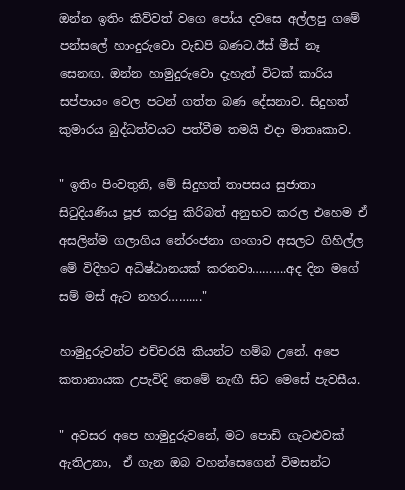ඔන්න ඉතිං කිව්වත් වගෙ පෝය දවසෙ අල්ලපු ගමේ පන්සලේ හාංදුරුවො වැඩපි බණට.ඊස් මීස් නෑ සෙනඟ. ඔන්න හාමුදුරුවො දැහැත් විටක් කාරිය සප්පායං වෙල පටන් ගත්ත බණ දේසනාව. සිදුහත් කුමාරය බුද්ධත්වයට පත්වීම තමයි එදා මාතෘකාව.

" ඉතිං පිංවතුනි, මේ සිදුහත් තාපසය සුජාතා සිටුදියණිය පූජ කරපු කිරිබත් අනුභව කරල එහෙම ඒ අසලින්ම ගලාගිය නේරංජනා ගංගාව අසලට ගිහිල්ල මේ විදිහට අධිෂ්ඨානයක් කරනවා……….අද දින මගේ සම් මස් ඇට නහර……...."

හාමුදුරුවන්ට එච්චරයි කියන්ට හම්බ උනේ. අපෙ කතානායක උපැවිදි තෙමේ නැඟී සිට මෙසේ පැවසීය.

" අවසර අපෙ හාමුදුරුවනේ, මට පොඩි ගැටළුවක් ඇතිඋනා,  ඒ ගැන ඔබ වහන්සෙගෙන් විමසන්ට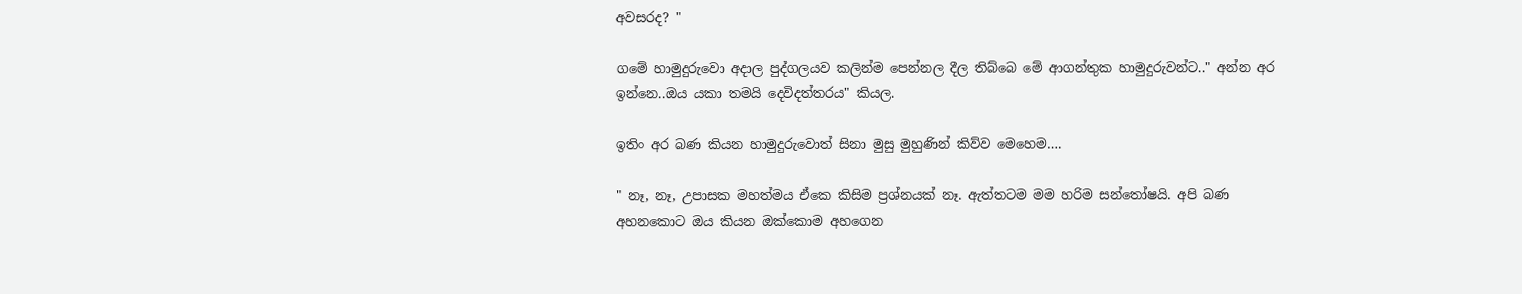අවසරද? "

ගමේ හාමුදුරුවො අදාල පුද්ගලයව කලින්ම පෙන්නල දීල තිබ්බෙ මේ ආගන්තුක හාමුදුරුවන්ට.." අන්න අර ඉන්නෙ..ඔය යකා තමයි දෙවිදත්තරය" කියල.

ඉතිං අර බණ කියන හාමුදුරුවොත් සිනා මුසු මුහුණින් කිව්ව මෙහෙම….

" නෑ, නෑ, උපාසක මහත්මය ඒකෙ කිසිම ප්‍රශ්නයක් නෑ. ඇත්තටම මම හරිම සන්තෝෂයි. අපි බණ අහනකොට ඔය කියන ඔක්කොම අහගෙන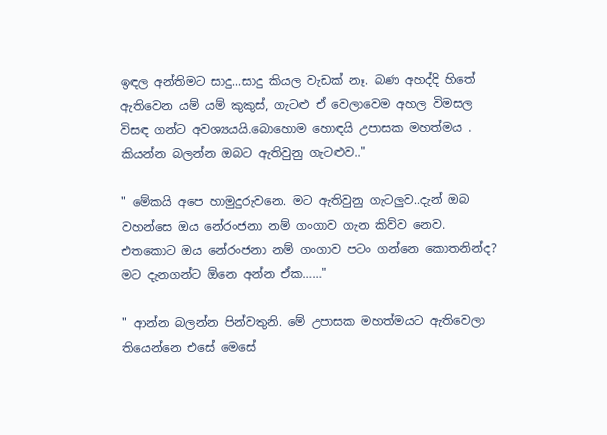ඉඳල අන්තිමට සාදු...සාදු කියල වැඩක් නෑ. බණ අහද්දි හිතේ ඇතිවෙන යම් යම් කුකුස්, ගැටළු ඒ වෙලාවෙම අහල විමසල විසඳ ගන්ට අවශ්‍යයයි.බොහොම හොඳයි උපාසක මහත්මය . කියන්න බලන්න ඔබට ඇතිවුනු ගැටළුව.."

" මේකයි අපෙ හාමුදුරුවනෙ. මට ඇතිවුනු ගැටලුව..දැන් ඔබ වහන්සෙ ඔය නේරංජනා නම් ගංගාව ගැන කිව්ව නෙව. එතකොට ඔය නේරංජනා නම් ගංගාව පටං ගන්නෙ කොතනින්ද? මට දැනගන්ට ඕනෙ අන්න ඒක……"

" ආන්න බලන්න පින්වතුනි. මේ උපාසක මහත්මයට ඇතිවෙලා තියෙන්නෙ එසේ මෙසේ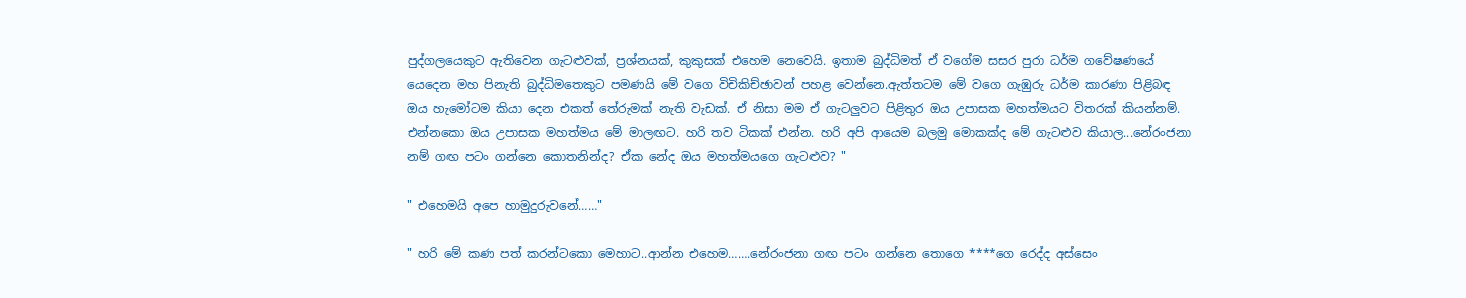පුද්ගලයෙකුට ඇතිවෙන ගැටළුවක්, ප්‍රශ්නයක්, කුකුසක් එහෙම නෙවෙයි. ඉතාම බුද්ධිමත් ඒ වගේම සසර පුරා ධර්ම ගවේෂණයේ යෙදෙන මහ පිනැති බුද්ධිමතෙකුට පමණයි මේ වගෙ විචිකිච්ඡාවන් පහළ වෙන්නෙ.ඇත්තටම මේ වගෙ ගැඹුරු ධර්ම කාරණා පිළිබඳ ඔය හැමෝටම කියා දෙන එකත් තේරුමක් නැති වැඩක්. ඒ නිසා මම ඒ ගැටලුවට පිළිතුර ඔය උපාසක මහත්මයට විතරක් කියන්නම්. එන්නකො ඔය උපාසක මහත්මය මේ මාලඟට. හරි තව ටිකක් එන්න. හරි අපි ආයෙම බලමු මොකක්ද මේ ගැටළුව කියාල...නේරංජනා නම් ගඟ පටං ගන්නෙ කොතනින්ද? ඒක නේද ඔය මහත්මයගෙ ගැටළුව? "

" එහෙමයි අපෙ හාමුදුරුවනේ……"

" හරි මේ කණ පත් කරන්ටකො මෙහාට..ආන්න එහෙම…….නේරංජනා ගඟ පටං ගන්නෙ තොගෙ ****ගෙ රෙද්ද අස්සෙං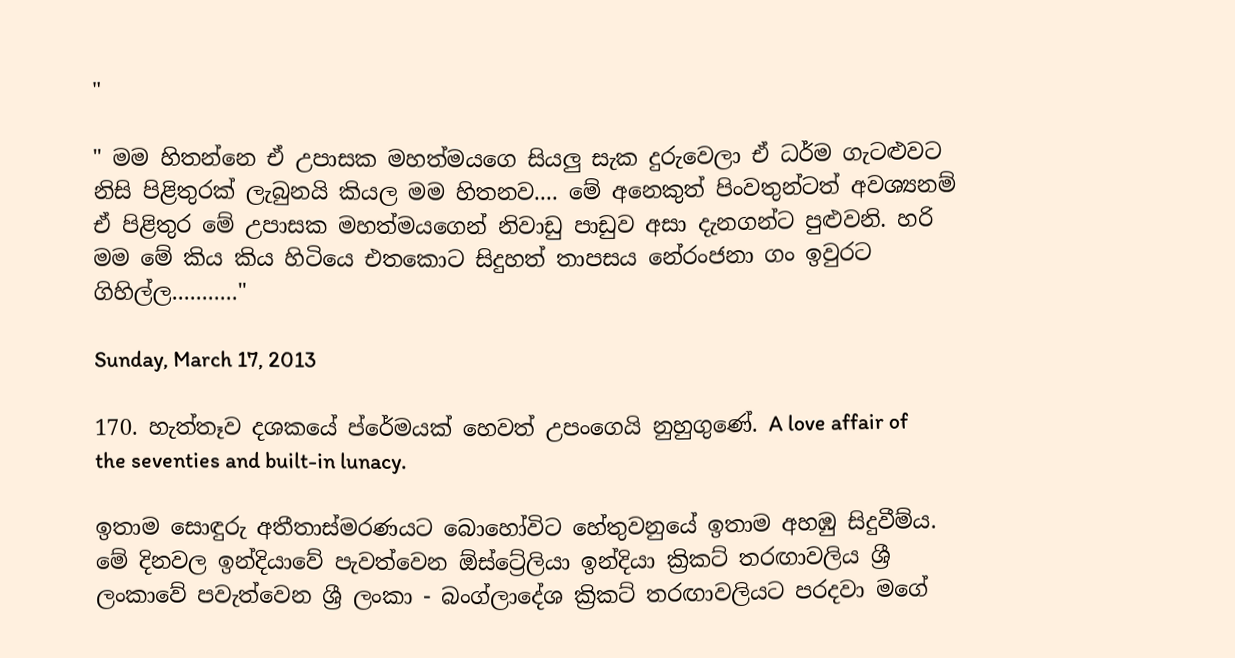"

" මම හිතන්නෙ ඒ උපාසක මහත්මයගෙ සියලු සැක දුරුවෙලා ඒ ධර්ම ගැටළුවට නිසි පිළිතුරක් ලැබුනයි කියල මම හිතනව.... මේ අනෙකුත් පිංවතුන්ටත් අවශ්‍යනම් ඒ පිළිතුර මේ උපාසක මහත්මයගෙන් නිවාඩු පාඩුව අසා දැනගන්ට පුළුවනි. හරි මම මේ කිය කිය හිටියෙ එතකොට සිදුහත් තාපසය නේරංජනා ගං ඉවුරට ගිහිල්ල..........."

Sunday, March 17, 2013

170. හැත්තෑව දශකයේ ප්රේමයක් හෙවත් උපංගෙයි නුහුගුණේ. A love affair of the seventies and built-in lunacy.

ඉතාම සොඳුරු අතීතාස්මරණයට බොහෝවිට හේතුවනුයේ ඉතාම අහඹු සිදුවීම්ය. මේ දිනවල ඉන්දියාවේ පැවත්වෙන ඕස්ට්‍රේලියා ඉන්දියා ක්‍රිකට් තරඟාවලිය ශ්‍රී ලංකාවේ පවැත්වෙන ශ්‍රී ලංකා - බංග්ලාදේශ ක්‍රිකට් තරඟාවලියට පරදවා මගේ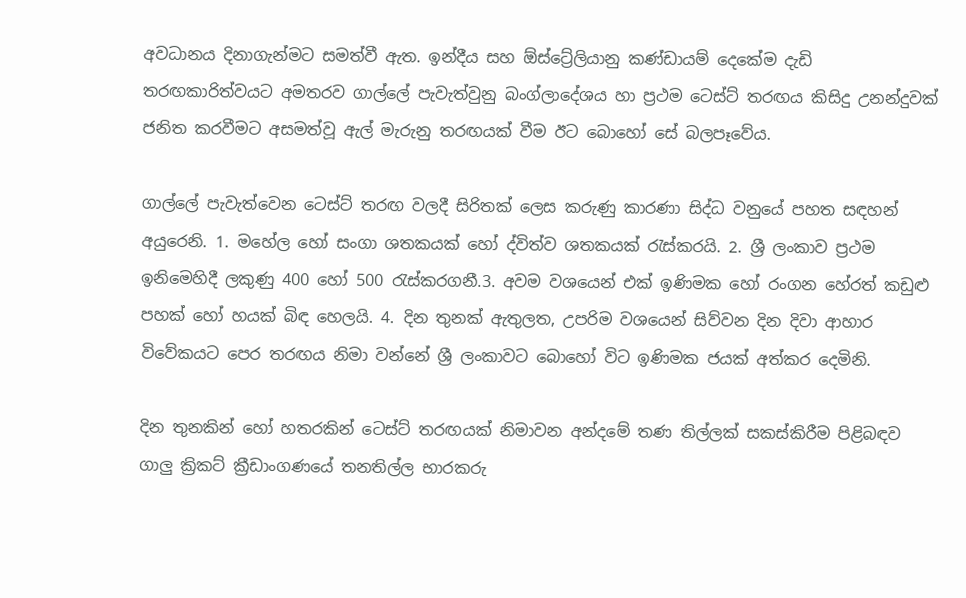අවධානය දිනාගැන්මට සමත්වී ඇත. ඉන්දීය සහ ඕස්ට්‍රේලියානු කණ්ඩායම් දෙකේම දැඩි තරඟකාරිත්වයට අමතරව ගාල්ලේ පැවැත්වුනු බංග්ලාදේශය හා ප්‍රථම ටෙස්ට් තරඟය කිසිදු උනන්දුවක් ජනිත කරවීමට අසමත්වූ ඇල් මැරුනු තරඟයක් වීම ඊට බොහෝ සේ බලපෑවේය.

ගාල්ලේ පැවැත්වෙන ටෙස්ට් තරඟ වලදී සිරිතක් ලෙස කරුණු කාරණා සිද්ධ වනුයේ පහත සඳහන් අයුරෙනි. 1. මහේල හෝ සංගා ශතකයක් හෝ ද්විත්ව ශතකයක් රැස්කරයි. 2. ශ්‍රී ලංකාව ප්‍රථම ඉනිමෙහිදී ලකුණු 400 හෝ 500 රැස්කරගනී.3. අවම වශයෙන් එක් ඉණිමක හෝ රංගන හේරත් කඩුළු පහක් හෝ හයක් බිඳ හෙලයි. 4. දින තුනක් ඇතුලත, උපරිම වශයෙන් සිව්වන දින දිවා ආහාර විවේකයට පෙර තරඟය නිමා වන්නේ ශ්‍රී ලංකාවට බොහෝ විට ඉණිමක ජයක් අත්කර දෙමිනි.

දින තුනකින් හෝ හතරකින් ටෙස්ට් තරඟයක් නිමාවන අන්දමේ තණ තිල්ලක් සකස්කිරීම පිළිබඳව ගාලු ක්‍රිකට් ක්‍රීඩාංගණයේ තනතිල්ල භාරකරු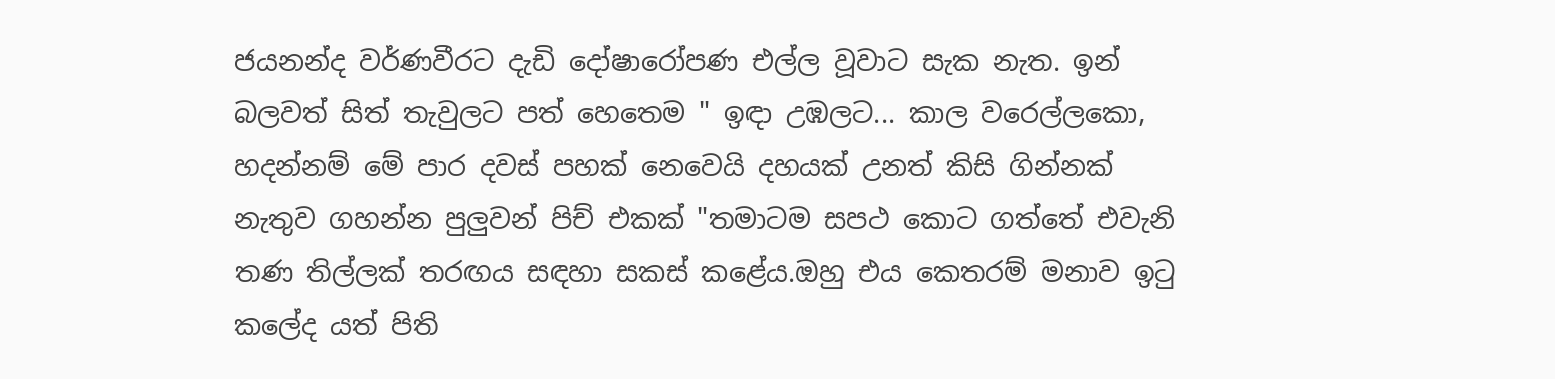ජයනන්ද වර්ණවීරට දැඩි දෝෂාරෝපණ එල්ල වූවාට සැක නැත. ඉන් බලවත් සිත් තැවුලට පත් හෙතෙම " ඉඳා උඹලට... කාල වරෙල්ලකො, හදන්නම් මේ පාර දවස් පහක් නෙවෙයි දහයක් උනත් කිසි ගින්නක් නැතුව ගහන්න පුලුවන් පිච් එකක් "තමාටම සපථ කොට ගත්තේ එවැනි තණ තිල්ලක් තරඟය සඳහා සකස් කළේය.ඔහු එය කෙතරම් මනාව ඉටු කලේද යත් පිති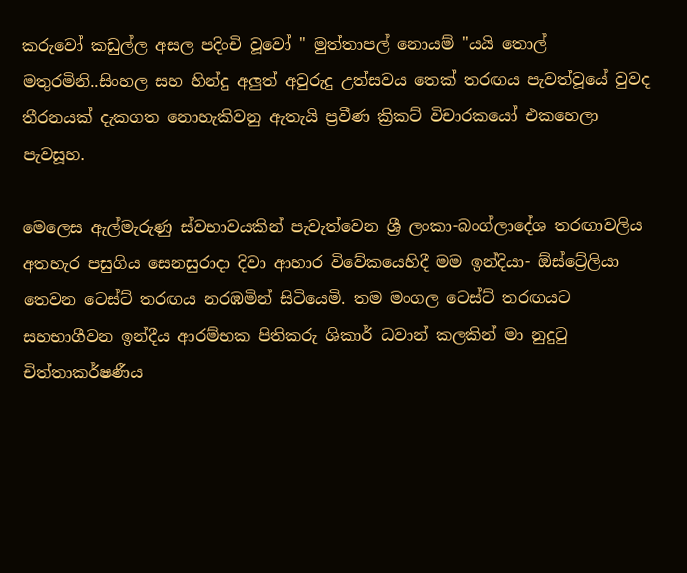කරුවෝ කඩුල්ල අසල පදිංචි වූවෝ " මුත්තාපල් නොයම් "යයි තොල් මතුරමිනි..සිංහල සහ හින්දු අලුත් අවුරුදු උත්සවය තෙක් තරඟය පැවත්වූයේ වුවද තීරනයක් දැකගත නොහැකිවනු ඇතැයි ප්‍රවීණ ක්‍රිකට් විචාරකයෝ එකහෙලා පැවසූහ.

මෙලෙස ඇල්මැරුණු ස්වභාවයකින් පැවැත්වෙන ශ්‍රී ලංකා-බංග්ලාදේශ තරඟාවලිය අතහැර පසුගිය සෙනසුරාදා දිවා ආහාර විවේකයෙහිදී මම ඉන්දියා- ඕස්ට්‍රේලියා තෙවන ටෙස්ට් තරඟය නරඹමින් සිටියෙමි. තම මංගල ටෙස්ට් තරඟයට සහභාගීවන ඉන්දීය ආරම්භක පිතිකරු ශිකාර් ධවාන් කලකින් මා නුදුටු චිත්තාකර්ෂණීය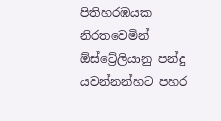පිතිහරඹයක නිරතවෙමින් ඕස්ට්‍රේලියානු පන්දු යවන්නන්හට පහර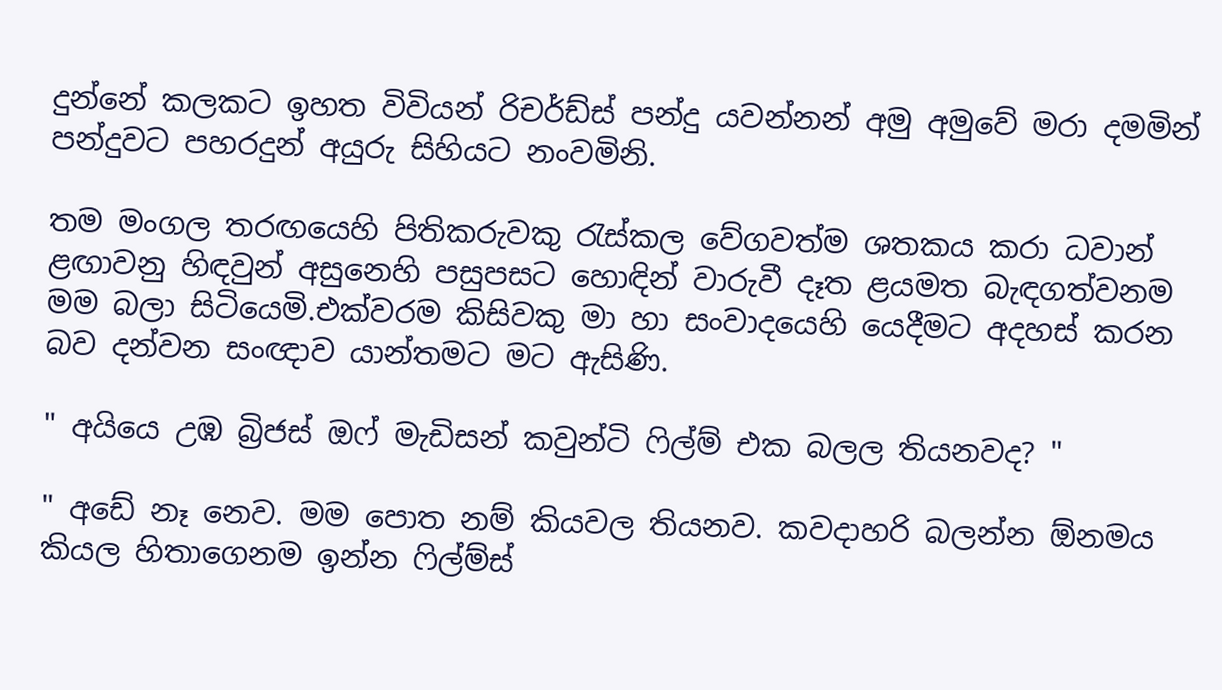දුන්නේ කලකට ඉහත විවියන් රිචර්ඩ්ස් පන්දු යවන්නන් අමු අමුවේ මරා දමමින් පන්දුවට පහරදුන් අයුරු සිහියට නංවමිනි.

තම මංගල තරඟයෙහි පිතිකරුවකු රැස්කල වේගවත්ම ශතකය කරා ධවාන් ළඟාවනු හිඳවුන් අසුනෙහි පසුපසට හොඳින් වාරුවී දෑත ළයමත බැඳගත්වනම මම බලා සිටියෙමි.එක්වරම කිසිවකු මා හා සංවාදයෙහි යෙදීමට අදහස් කරන බව දන්වන සංඥාව යාන්තමට මට ඇසිණි.

" අයියෙ උඹ බ්‍රිජස් ඔෆ් මැඩිසන් කවුන්ටි ෆිල්ම් එක බලල තියනවද? "

" අඩේ නෑ නෙව. මම පොත නම් කියවල තියනව. කවදාහරි බලන්න ඕනමය කියල හිතාගෙනම ඉන්න ෆිල්ම්ස්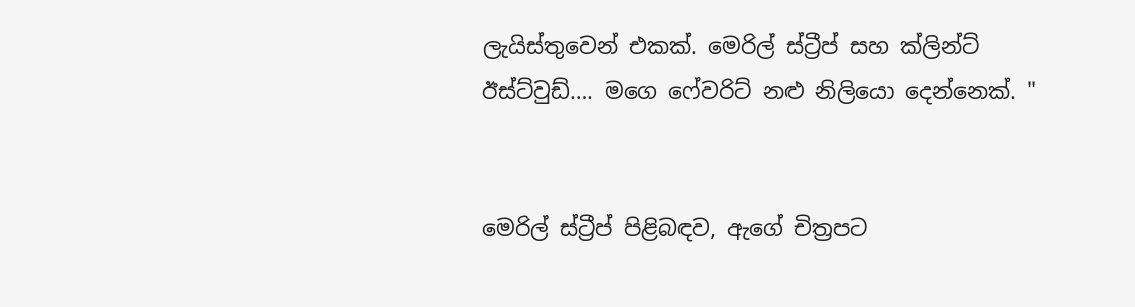ලැයිස්තුවෙන් එකක්. මෙරිල් ස්ට්‍රීප් සහ ක්ලින්ට් ඊස්ට්වුඩ්…. මගෙ ෆේවරිට් නළු නිලියො දෙන්නෙක්. "


මෙරිල් ස්ට්‍රීප් පිළිබඳව, ඇගේ චිත්‍රපට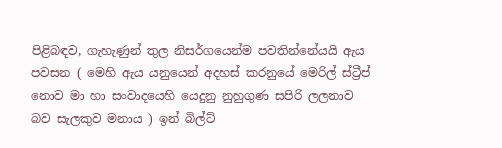පිළිබඳව, ගැහැණුන් තුල නිසර්ගයෙන්ම පවතින්නේයයි ඇය පවසන ( මෙහි ඇය යනුයෙන් අදහස් කරනුයේ මෙරිල් ස්ට්‍රීප් නොව මා හා සංවාදයෙහි යෙදුනු නුහුගුණ සපිරි ලලනාව බව සැලකුව මනාය ) ඉන් බිල්ට්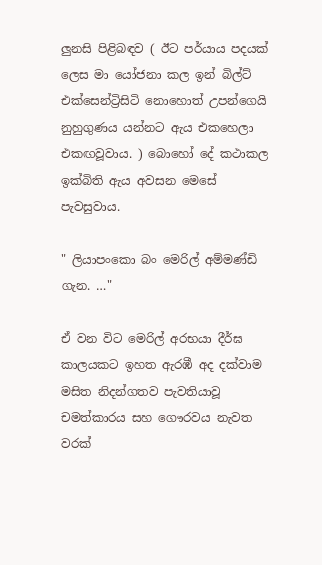ලුනසි පිළිබඳව ( ඊට පර්යාය පදයක් ලෙස මා යෝජනා කල ඉන් බිල්ට් එක්සෙන්ට්‍රිසිටි නොහොත් උපන්ගෙයි නුහුගුණය යන්නට ඇය එකහෙලා එකඟවූවාය. ) බොහෝ දේ කථාකල ඉක්බිති ඇය අවසන මෙසේ පැවසුවාය.

" ලියාපංකො බං මෙරිල් අම්මණ්ඩි ගැන. …"

ඒ වන විට මෙරිල් අරභයා දීර්ඝ කාලයකට ඉහත ඇරඹී අද දක්වාම මසිත නිදන්ගතව පැවතියාවූ චමත්කාරය සහ ගෞරවය නැවත වරක්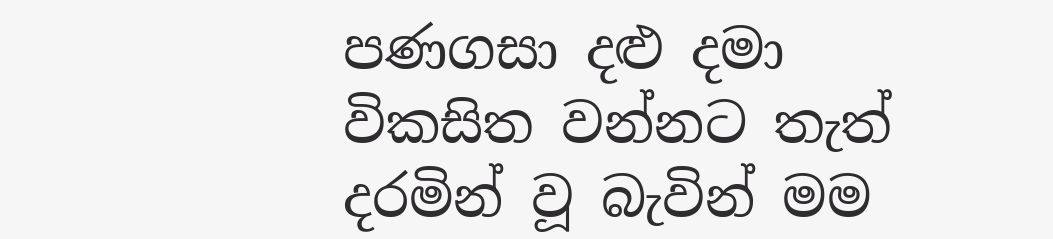පණගසා දළු දමා විකසිත වන්නට තැත් දරමින් වූ බැවින් මම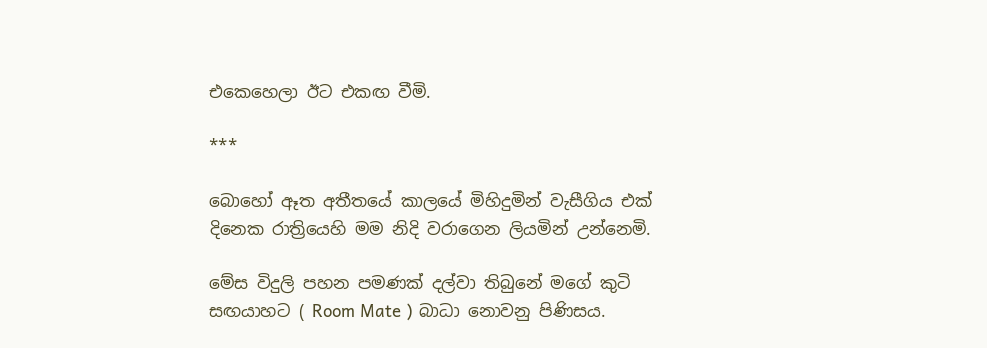එකෙහෙලා ඊට එකඟ වීමි.

***

බොහෝ ඈත අතීතයේ කාලයේ මිහිදුමින් වැසීගිය එක් දිනෙක රාත්‍රියෙහි මම නිදි වරාගෙන ලියමින් උන්නෙමි.

මේස විදුලි පහන පමණක් දල්වා තිබුනේ මගේ කුටි සඟයාහට ( Room Mate ) බාධා නොවනු පිණිසය.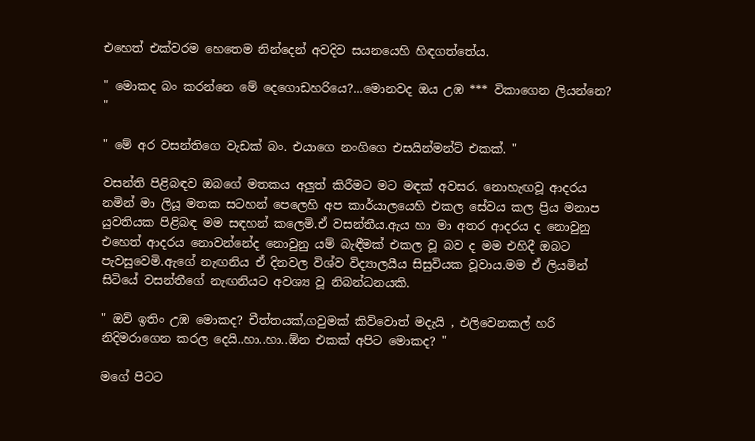එහෙත් එක්වරම හෙතෙම නින්දෙන් අවදිව සයනයෙහි හිඳගත්තේය.

" මොකද බං කරන්නෙ මේ දෙගොඩහරියෙ?...මොනවද ඔය උඹ *** විකාගෙන ලියන්නෙ? "

" මේ අර වසන්තිගෙ වැඩක් බං. එයාගෙ නංගිගෙ එසයින්මන්ට් එකක්. "

වසන්ති පිළිබඳව ඔබගේ මතකය අලුත් කිරීමට මට මඳක් අවසර. නොහැඟවූ ආදරය නමින් මා ලියූ මතක සටහන් පෙලෙහි අප කාර්යාලයෙහි එකල සේවය කල ප්‍රිය මනාප යුවතියක පිළිබඳ මම සඳහන් කලෙමි.ඒ වසන්තීය.ඇය හා මා අතර ආදරය ද නොවුනු එහෙත් ආදරය නොවන්නේද නොවුනු යම් බැඳීමක් එකල වූ බව ද මම එහිදී ඔබට පැවසුවෙමි.ඇගේ නැඟනිය ඒ දිනවල විශ්ව විද්‍යාලයීය සිසුවියක වූවාය.මම ඒ ලියමින් සිටියේ වසන්තීගේ නැඟනියට අවශ්‍ය වූ නිබන්ධනයකි.

" ඔව් ඉතිං උඹ මොකද? චීත්තයක්,ගවුමක් කිව්වොත් මදැයි , එලිවෙනකල් හරි නිදිමරාගෙන කරල දෙයි..හා..හා..ඕන එකක් අපිට මොකද? "

මගේ පිටට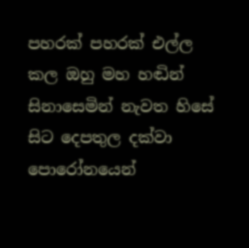පහරක් පහරක් එල්ල කල ඔහු මහ හඬින් සිනාසෙමින් නැවත හිසේ සිට දෙපතුල දක්වා පොරෝනයෙන්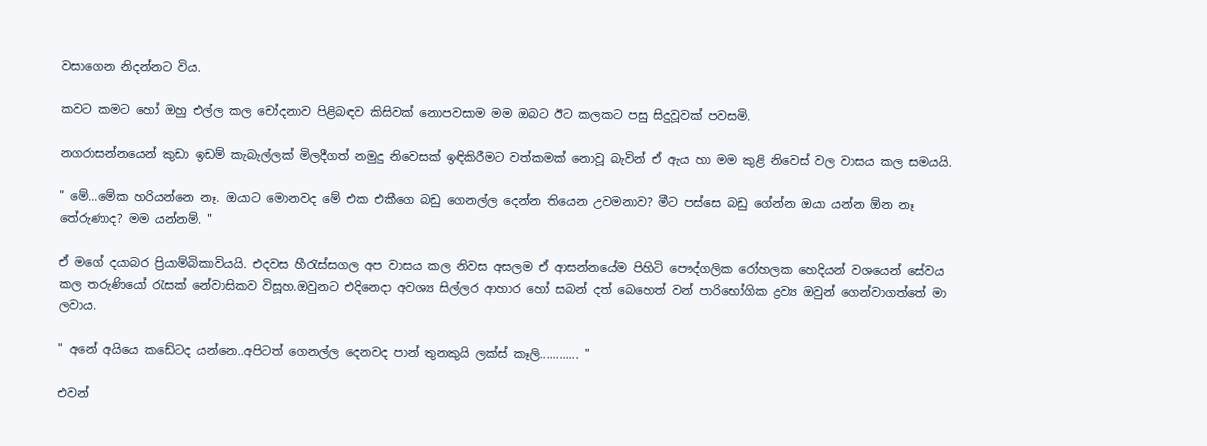වසාගෙන නිදන්නට විය.

කවට කමට හෝ ඔහු එල්ල කල චෝදනාව පිළිබඳව කිසිවක් නොපවසාම මම ඔබට ඊට කලකට පසු සිදුවූවක් පවසමි.

නගරාසන්නයෙන් කුඩා ඉඩම් කැබැල්ලක් මිලදීගත් නමුදු නිවෙසක් ඉඳිකිරීමට වත්කමක් නොවූ බැවින් ඒ ඇය හා මම කුළි නිවෙස් වල වාසය කල සමයයි.

" මේ...මේක හරියන්නෙ නෑ. ඔයාට මොනවද මේ එක එකීගෙ බඩු ගෙනල්ල දෙන්න තියෙන උවමනාව? මීට පස්සෙ බඩු ගේන්න ඔයා යන්න ඕන නෑ තේරුණාද? මම යන්නම්. "

ඒ මගේ දයාබර ප්‍රියාම්බිකාවියයි. එදවස හීරැස්සගල අප වාසය කල නිවස අසලම ඒ ආසන්නයේම පිහිටි පෞද්ගලික රෝහලක හෙදියන් වශයෙන් සේවය කල තරුණියෝ රැසක් නේවාසිකව විසූහ.ඔවුනට එදිනෙදා අවශ්‍ය සිල්ලර ආහාර හෝ සබන් දත් බෙහෙත් වන් පාරිභෝගික ද්‍රව්‍ය ඔවුන් ගෙන්වාගත්තේ මා ලවාය.

" අනේ අයියෙ කඩේටද යන්නෙ..අපිටත් ගෙනල්ල දෙනවද පාන් තුනකුයි ලක්ස් කෑලි............ "

එවන්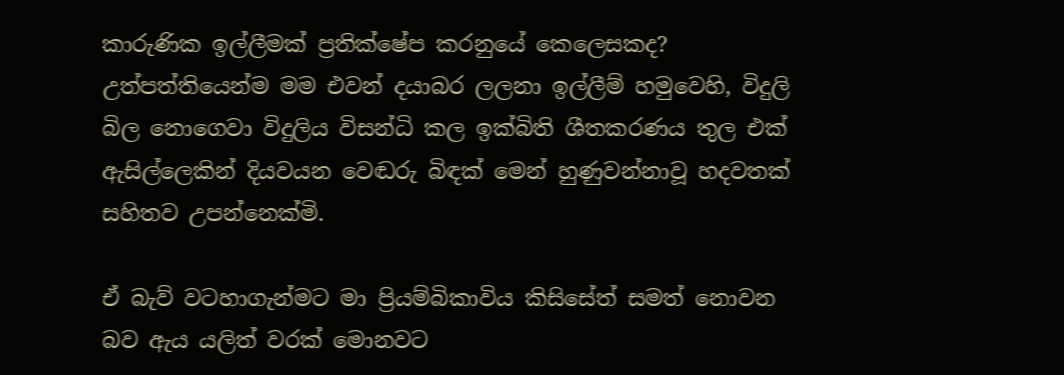කාරුණික ඉල්ලීමක් ප්‍රතික්ෂේප කරනුයේ කෙලෙසකද? උත්පත්තියෙන්ම මම එවන් දයාබර ලලනා ඉල්ලීම් හමුවෙහි, විදුලි බිල නොගෙවා විදුලිය විසන්ධි කල ඉක්බිති ශීතකරණය තුල එක් ඇසිල්ලෙකින් දියවයන වෙඬරු බිඳක් මෙන් හුණුවන්නාවූ හදවතක් සහිතව උපන්නෙක්මි.

ඒ බැව් වටහාගැන්මට මා ප්‍රියම්බිකාවිය කිසිසේත් සමත් නොවන බව ඇය යලිත් වරක් මොනවට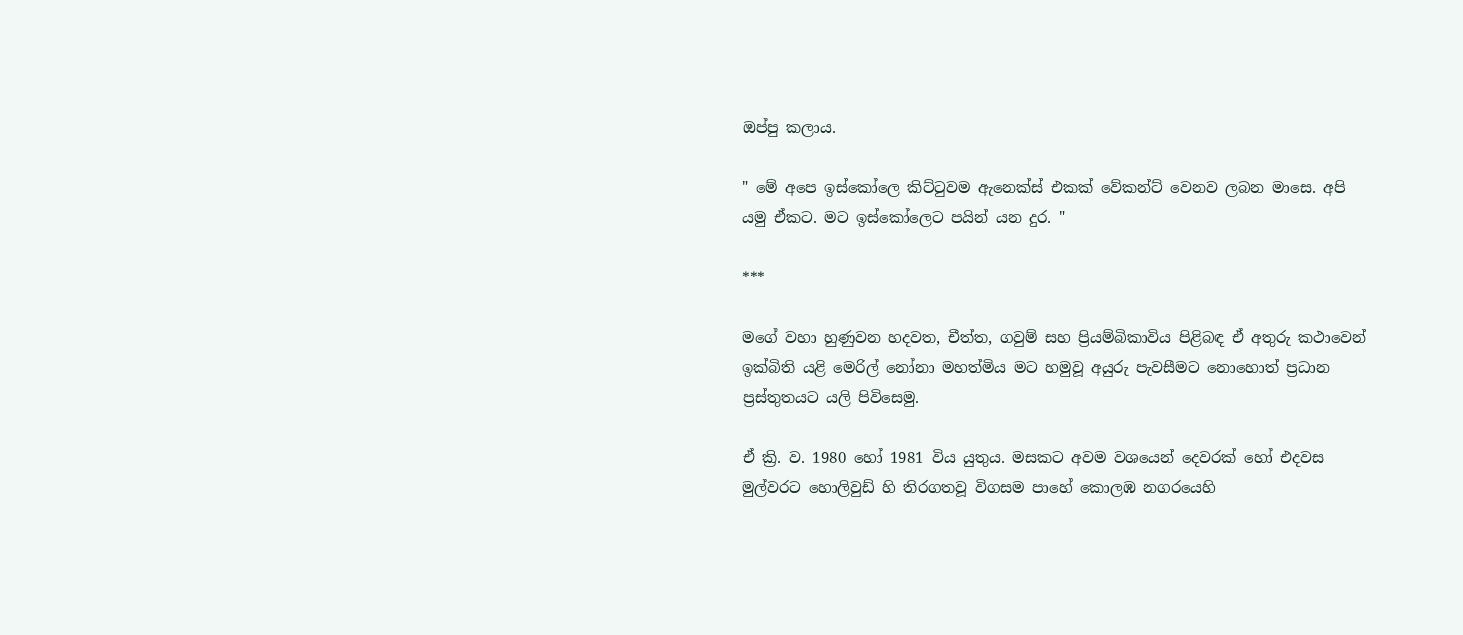ඔප්පු කලාය.

" මේ අපෙ ඉස්කෝලෙ කිට්ටුවම ඇනෙක්ස් එකක් වේකන්ට් වෙනව ලබන මාසෙ. අපි යමු ඒකට. මට ඉස්කෝලෙට පයින් යන දුර. "

***

මගේ වහා හුණුවන හදවත, චීත්ත, ගවුම් සහ ප්‍රියම්බිකාවිය පිළිබඳ ඒ අතුරු කථාවෙන් ඉක්බිති යළි මෙරිල් නෝනා මහත්මිය මට හමුවූ අයුරු පැවසීමට නොහොත් ප්‍රධාන ප්‍රස්තුතයට යලි පිවිසෙමු.

ඒ ක්‍රි. ව. 1980 හෝ 1981 විය යුතුය. මසකට අවම වශයෙන් දෙවරක් හෝ එදවස මුල්වරට හොලිවුඩ් හි තිරගතවූ විගසම පාහේ කොලඹ නගරයෙහි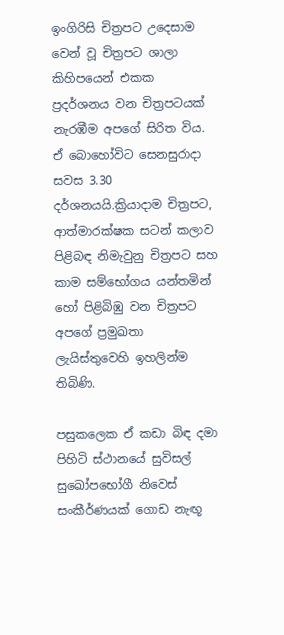ඉංගිරිසි චිත්‍රපට උදෙසාම වෙන් වූ චිත්‍රපට ශාලා කිහිපයෙන් එකක ප්‍රදර්ශනය වන චිත්‍රපටයක් නැරඹීම අපගේ සිරිත විය. ඒ බොහෝවිට සෙනසුරාදා සවස 3.30 දර්ශනයයි.ක්‍රියාදාම චිත්‍රපට, ආත්මාරක්ෂක සටන් කලාව පිළිබඳ නිමැවුනු චිත්‍රපට සහ කාම සම්භෝගය යන්තමින් හෝ පිළිබිඹු වන චිත්‍රපට අපගේ ප්‍රමුඛතා ලැයිස්තුවෙහි ඉහලින්ම තිබිණි.

පසුකලෙක ඒ කඩා බිඳ දමා පිහිටි ස්ථානයේ සුවිසල් සුඛෝපභෝගී නිවෙස් සංකීර්ණයක් ගොඩ නැඟූ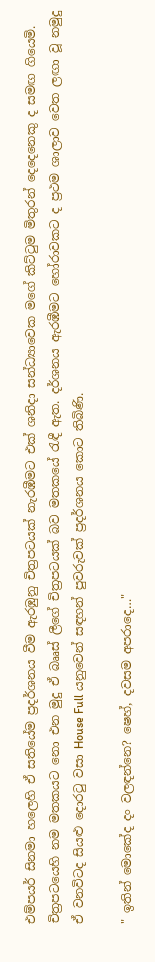එම්පයර් සිනමා හලෙහි ඒ සතියේම ප්‍රදර්ශනය වීම ඇරඹුනු චිත්‍රපටයක් නැරඹීමට එක් ශනිදා සන්ධ්‍යාවෙක මගේ කිට්ටුම මිතුරන් දෙදෙනෙකු ද සමඟ ගියෙමි. චිත්‍රපටයෙහි නම මතකයට නො එන මුදු ඒ බෲස් ලීගේ චිත්‍රපටයක් බව මතකයේ රැඳී ඇත. දර්ශනය ඇරඹීමට හෝරාවකට ද ප්‍රථම ශාලාව වෙත ලඟා වූ නමුදු ඒ වනවිටද සියළු දොරටු වසා House Full යනුවෙන් සඳහන් පුවරුවක් ප්‍රදර්ශනය කොට තිබිණි.

" ඉතින් මොකේද දං වලඳන්නෙ? ෂෙහ්, දවසම අපරාදෙ…"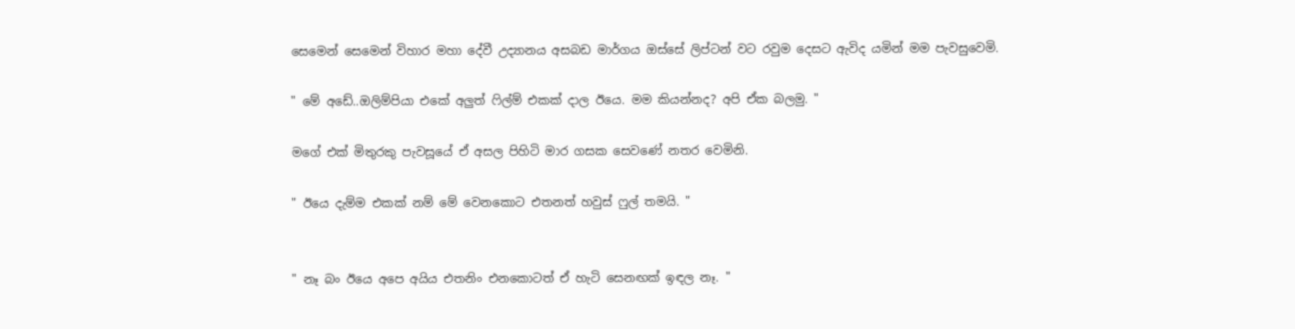සෙමෙන් සෙමෙන් විහාර මහා දේවී උද්‍යානය අසබඩ මාර්ගය ඔස්සේ ලිප්ටන් වට රවුම දෙසට ඇවිද යමින් මම පැවසුවෙමි.

" මේ අඩේ..ඔලිම්පියා එකේ අලුත් ෆිල්ම් එකක් දාල ඊයෙ. මම කියන්නද? අපි ඒක බලමු. "

මගේ එක් මිතුරකු පැවසූයේ ඒ අසල පිහිටි මාර ගසක සෙවණේ නතර වෙමිනි.

" ඊයෙ දැම්ම එකක් නම් මේ වෙනකොට එතනත් හවුස් ෆුල් තමයි. "


" නෑ බං ඊයෙ අපෙ අයිය එතනිං එනකොටත් ඒ හැටි සෙනඟක් ඉඳල නෑ. "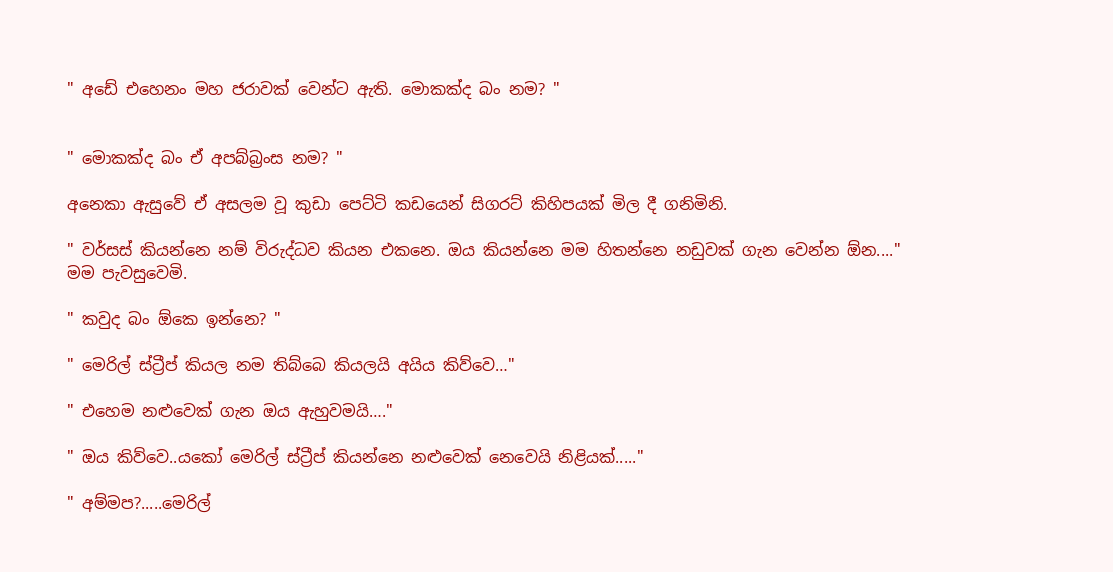" අඩේ එහෙනං මහ ජරාවක් වෙන්ට ඇති. මොකක්ද බං නම? "


" මොකක්ද බං ඒ අපබ්බ්‍රංස නම? "

අනෙකා ඇසුවේ ඒ අසලම වූ කුඩා පෙට්ටි කඩයෙන් සිගරට් කිහිපයක් මිල දී ගනිමිනි.

" වර්සස් කියන්නෙ නම් විරුද්ධව කියන එකනෙ. ඔය කියන්නෙ මම හිතන්නෙ නඩුවක් ගැන වෙන්න ඕන...." මම පැවසුවෙමි.

" කවුද බං ඕකෙ ඉන්නෙ? "

" මෙරිල් ස්ට්‍රීප් කියල නම තිබ්බෙ කියලයි අයිය කිව්වෙ…"

" එහෙම නළුවෙක් ගැන ඔය ඇහුවමයි…."

" ඔය කිව්වෙ..යකෝ මෙරිල් ස්ට්‍රීප් කියන්නෙ නළුවෙක් නෙවෙයි නිළියක්....."

" අම්මප?.....මෙරිල්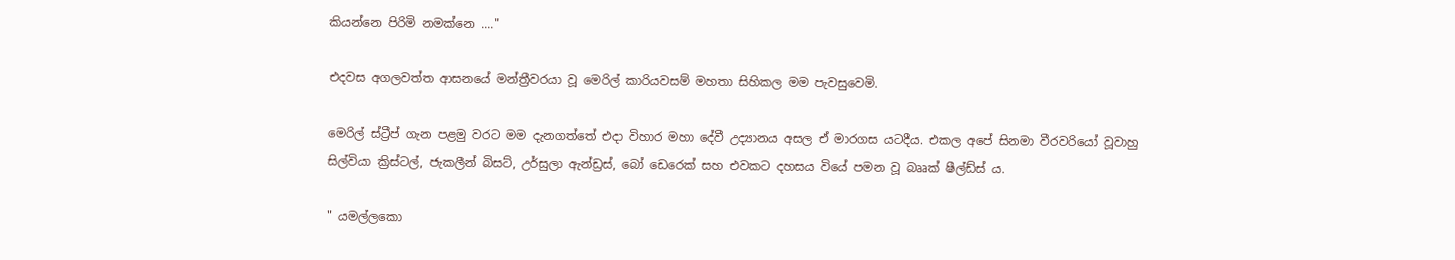කියන්නෙ පිරිමි නමක්නෙ ...."

එදවස අගලවත්ත ආසනයේ මන්ත්‍රීවරයා වූ මෙරිල් කාරියවසම් මහතා සිහිකල මම පැවසුවෙමි.

මෙරිල් ස්ට්‍රීප් ගැන පළමු වරට මම දැනගත්තේ එදා විහාර මහා දේවී උද්‍යානය අසල ඒ මාරගස යටදීය. එකල අපේ සිනමා වීරවරියෝ වූවාහු සිල්වියා ක්‍රිස්ටල්, ජැකලීන් බිසට්, උර්සුලා ඇන්ඩ්‍රස්, බෝ ඩෙරෙක් සහ එවකට දහසය වියේ පමන වූ බෲක් ෂීල්ඩ්ස් ය.

" යමල්ලකො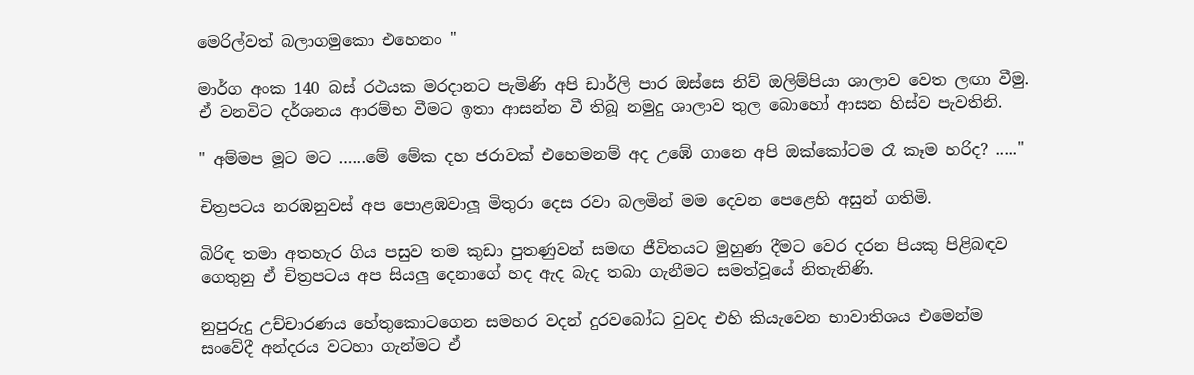මෙරිල්වත් බලාගමුකො එහෙනං "

මාර්ග අංක 140 බස් රථයක මරදානට පැමිණි අපි ඩාර්ලි පාර ඔස්සෙ නිව් ඔලිම්පියා ශාලාව වෙත ලඟා වීමු. ඒ වනවිට දර්ශනය ආරම්භ වීමට ඉතා ආසන්න වී තිබූ නමුදු ශාලාව තුල බොහෝ ආසන හිස්ව පැවතිනි.

" අම්මප මූට මට …...මේ මේක දහ ජරාවක් එහෙමනම් අද උඹේ ගානෙ අපි ඔක්කෝටම රෑ කෑම හරිද? ....."

චිත්‍රපටය නරඹනුවස් අප පොළඹවාලූ මිතුරා දෙස රවා බලමින් මම දෙවන පෙළෙහි අසුන් ගතිමි.

බිරිඳ තමා අතහැර ගිය පසුව තම කුඩා පුතණුවන් සමඟ ජීවිතයට මුහුණ දීමට වෙර දරන පියකු පිළිබඳව ගෙතුනු ඒ චිත්‍රපටය අප සියලු දෙනාගේ හද ඇද බැද තබා ගැනීමට සමත්වූයේ නිතැනිණි.

නුපුරුදු උච්චාරණය හේතුකොටගෙන සමහර වදන් දුරවබෝධ වුවද එහි කියැවෙන භාවාතිශය එමෙන්ම සංවේදී අන්දරය වටහා ගැන්මට ඒ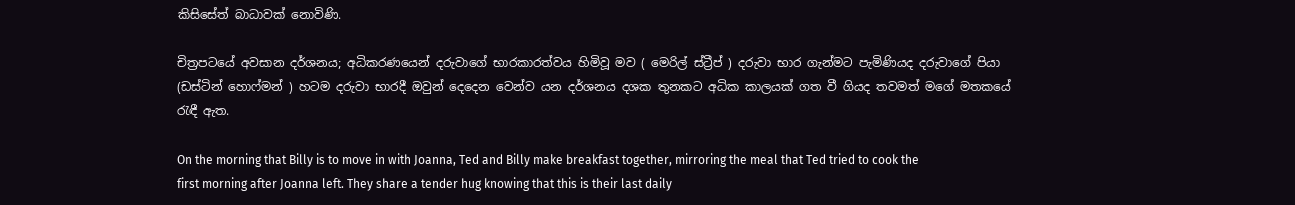කිසිසේත් බාධාවක් නොවිණි.

චිත්‍රපටයේ අවසාන දර්ශනය; අධිකරණයෙන් දරුවාගේ භාරකාරත්වය හිමිවූ මව ( මෙරිල් ස්ට්‍රීප් ) දරුවා භාර ගැන්මට පැමිණියද දරුවාගේ පියා (ඩස්ටින් හොෆ්මන් ) හටම දරුවා භාරදී ඔවුන් දෙදෙන වෙන්ව යන දර්ශනය දශක තුනකට අධික කාලයක් ගත වී ගියද තවමත් මගේ මතකයේ රැඳී ඇත.

On the morning that Billy is to move in with Joanna, Ted and Billy make breakfast together, mirroring the meal that Ted tried to cook the first morning after Joanna left. They share a tender hug knowing that this is their last daily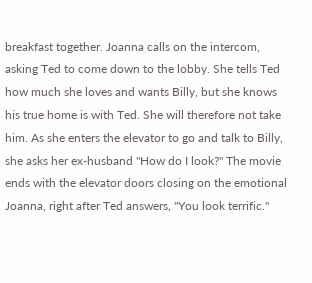breakfast together. Joanna calls on the intercom, asking Ted to come down to the lobby. She tells Ted how much she loves and wants Billy, but she knows his true home is with Ted. She will therefore not take him. As she enters the elevator to go and talk to Billy, she asks her ex-husband "How do I look?" The movie ends with the elevator doors closing on the emotional Joanna, right after Ted answers, "You look terrific."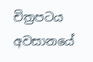චිත්‍රපටය අවසානයේ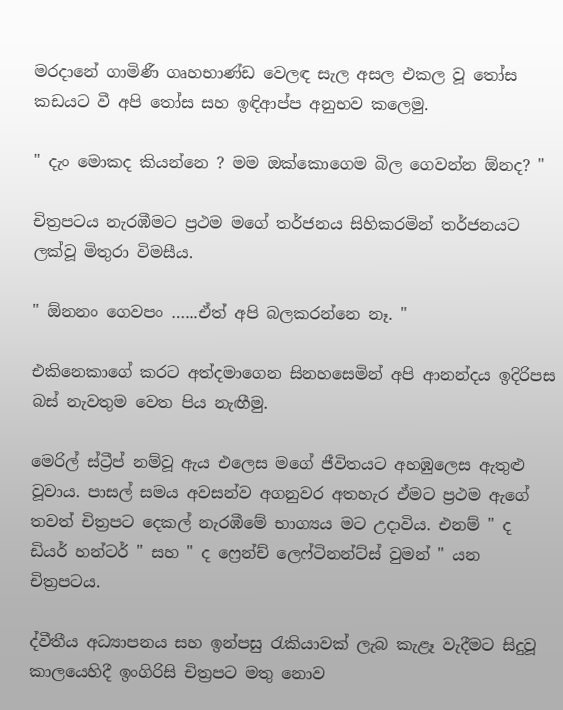මරදානේ ගාමිණී ගෘහභාණ්ඩ වෙලඳ සැල අසල එකල වූ තෝස කඩයට වී අපි තෝස සහ ඉඳිආප්ප අනුභව කලෙමු.

" දැං මොකද කියන්නෙ ? මම ඔක්කොගෙම බිල ගෙවන්න ඕනද? "

චිත්‍රපටය නැරඹීමට ප්‍රථම මගේ තර්ජනය සිහිකරමින් තර්ජනයට ලක්වූ මිතුරා විමසීය.

" ඕනනං ගෙවපං …...ඒත් අපි බලකරන්නෙ නෑ. "

එකිනෙකාගේ කරට අත්දමාගෙන සිනහසෙමින් අපි ආනන්දය ඉදිරිපස බස් නැවතුම වෙත පිය නැඟීමු.

මෙරිල් ස්ට්‍රීප් නම්වූ ඇය එලෙස මගේ ජීවිතයට අහඹුලෙස ඇතුළු වූවාය. පාසල් සමය අවසන්ව අගනුවර අතහැර ඒමට ප්‍රථම ඇගේ තවත් චිත්‍රපට දෙකල් නැරඹීමේ භාග්‍යය මට උදාවිය. එනම් " ද ඩියර් හන්ටර් " සහ " ද ෆ්‍රෙන්ච් ලෙෆ්ටිනන්ට්ස් වුමන් " යන චිත්‍රපටය.

ද්වීතීය අධ්‍යාපනය සහ ඉන්පසු රැකියාවක් ලැබ කැළෑ වැදීමට සිදුවූ කාලයෙහිදී ඉංගිරිසි චිත්‍රපට මතු නොව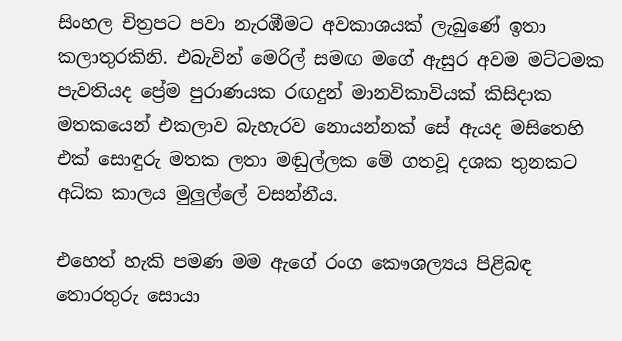සිංහල චිත්‍රපට පවා නැරඹීමට අවකාශයක් ලැබුණේ ඉතා කලාතුරකිනි. එබැවින් මෙරිල් සමඟ මගේ ඇසුර අවම මට්ටමක පැවතියද ප්‍රේම පුරාණයක රඟදුන් මානවිකාවියක් කිසිදාක මතකයෙන් එකලාව බැහැරව නොයන්නක් සේ ඇයද මසිතෙහි එක් සොඳුරු මතක ලතා මඬුල්ලක මේ ගතවූ දශක තුනකට අධික කාලය මුලුල්ලේ වසන්නීය.

එහෙත් හැකි පමණ මම ඇගේ රංග කෞශල්‍යය පිළිබඳ තොරතුරු සොයා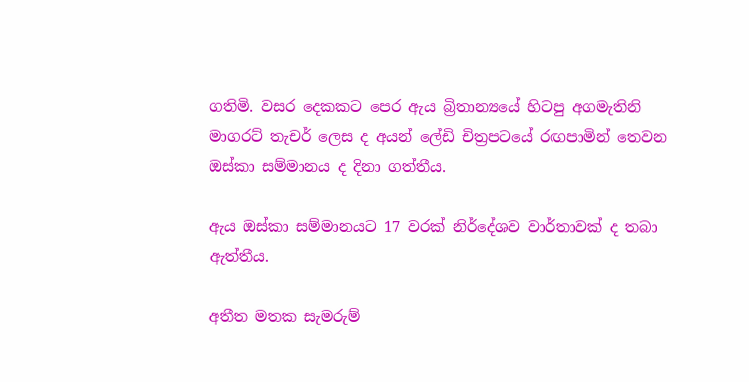ගතිමි. වසර දෙකකට පෙර ඇය බ්‍රිතාන්‍යයේ හිටපු අගමැතිනි මාගරට් තැචර් ලෙස ද අයන් ලේඩි චිත්‍රපටයේ රඟපාමින් තෙවන ඔස්කා සම්මානය ද දිනා ගත්තීය.

ඇය ඔස්කා සම්මානයට 17 වරක් නිර්දේශව වාර්තාවක් ද තබා ඇත්තීය.

අතීත මතක සැමරුම්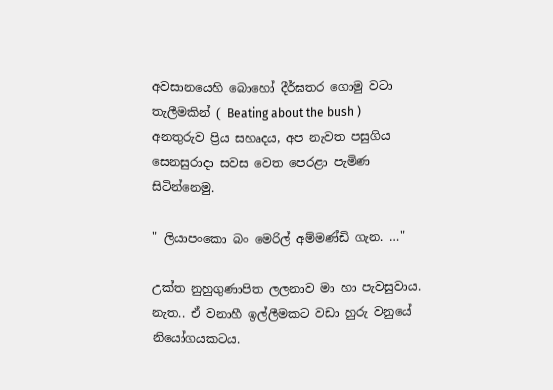අවසානයෙහි බොහෝ දීර්ඝතර ගොමු වටා තැලීමකින් ( Beating about the bush ) අනතුරුව ප්‍රිය සහෘදය, අප නැවත පසුගිය සෙනසුරාදා සවස වෙත පෙරළා පැමිණ සිටින්නෙමු.

" ලියාපංකො බං මෙරිල් අම්මණ්ඩි ගැන. …"

උක්ත නුහුගුණාපිත ලලනාව මා හා පැවසුවාය. නැත.. ඒ වනාහී ඉල්ලීමකට වඩා හුරු වනුයේ නියෝගයකටය.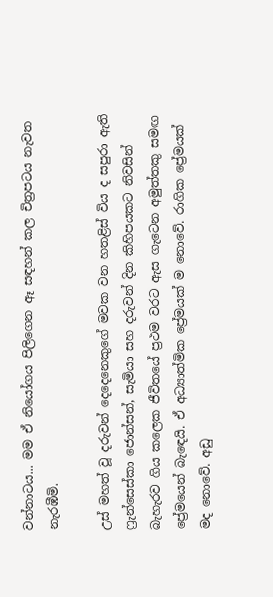වන්නාටය... මම ඒ නියෝගය පිලිගෙන ඈ සඳහන් කල චිත්‍රපටය නැවත නැරඹීමි.

උස් මහත් වූ දරුවන් දෙදෙනෙකුගේ මවක වන හතළිස් විය ද සපුරා ඇති ෆ්‍රැන්සෙස්කා ජොන්සන්, සැමියා සහ දරුවන් දින කිහිපයකට නිවසින් බැහැරව ගිය කලෙක ජීවිතයේ ප්‍රථම වරට ඇස ගැටෙන අමුත්තකු සමඟ ප්‍රේමයෙන් බැඳෙයි. ඒ අධ්‍යාත්මික ප්‍රේමයක් ම නොවේ. රාගික ප්‍රේමයක් මද නොවේ. අඩු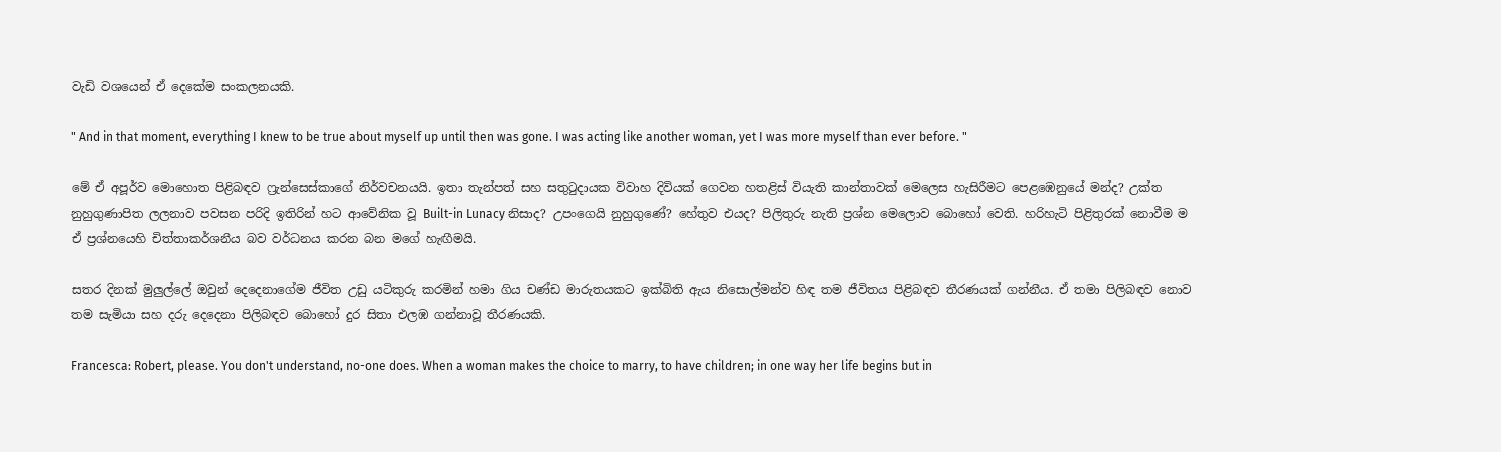වැඩි වශයෙන් ඒ දෙකේම සංකලනයකි.

" And in that moment, everything I knew to be true about myself up until then was gone. I was acting like another woman, yet I was more myself than ever before. "

මේ ඒ අපූර්ව මොහොත පිළිබඳව ෆ්‍රැන්සෙස්කාගේ නිර්වචනයයි. ඉතා තැන්පත් සහ සතුටුදායක විවාහ දිවියක් ගෙවන හතළිස් වියැති කාන්තාවක් මෙලෙස හැසිරීමට පෙළඹෙනුයේ මන්ද? උක්ත නුහුගුණාපිත ලලනාව පවසන පරිදි ඉතිරින් හට ආවේනික වූ Built-in Lunacy නිසාද? උපංගෙයි නුහුගුණේ? හේතුව එයද? පිලිතුරු නැති ප්‍රශ්න මෙලොව බොහෝ වෙති. හරිහැටි පිළිතුරක් නොවීම ම ඒ ප්‍රශ්නයෙහි චිත්තාකර්ශනීය බව වර්ධනය කරන බන මගේ හැඟීමයි.

සතර දිනක් මුලුල්ලේ ඔවුන් දෙදෙනාගේම ජීවිත උඩු යටිකුරු කරමින් හමා ගිය චණ්ඩ මාරුතයකට ඉක්බිති ඇය නිසොල්මන්ව හිඳ තම ජීවිතය පිළිබඳව තීරණයක් ගන්නීය. ඒ තමා පිලිබඳව නොව තම සැමියා සහ දරු දෙදෙනා පිලිබඳව බොහෝ දුර සිතා එලඹ ගන්නාවූ තීරණයකි.

Francesca: Robert, please. You don't understand, no-one does. When a woman makes the choice to marry, to have children; in one way her life begins but in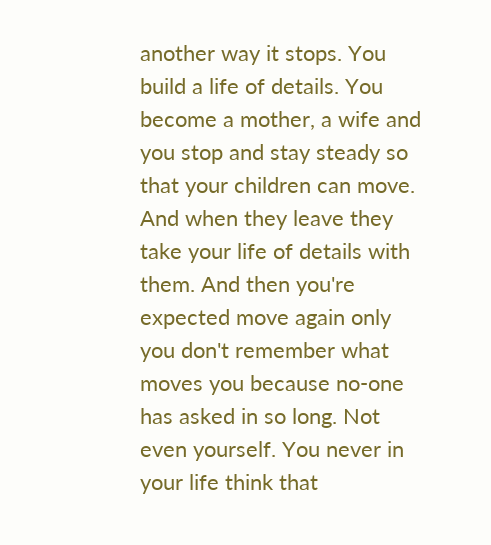another way it stops. You build a life of details. You become a mother, a wife and you stop and stay steady so that your children can move. And when they leave they take your life of details with them. And then you're expected move again only you don't remember what moves you because no-one has asked in so long. Not even yourself. You never in your life think that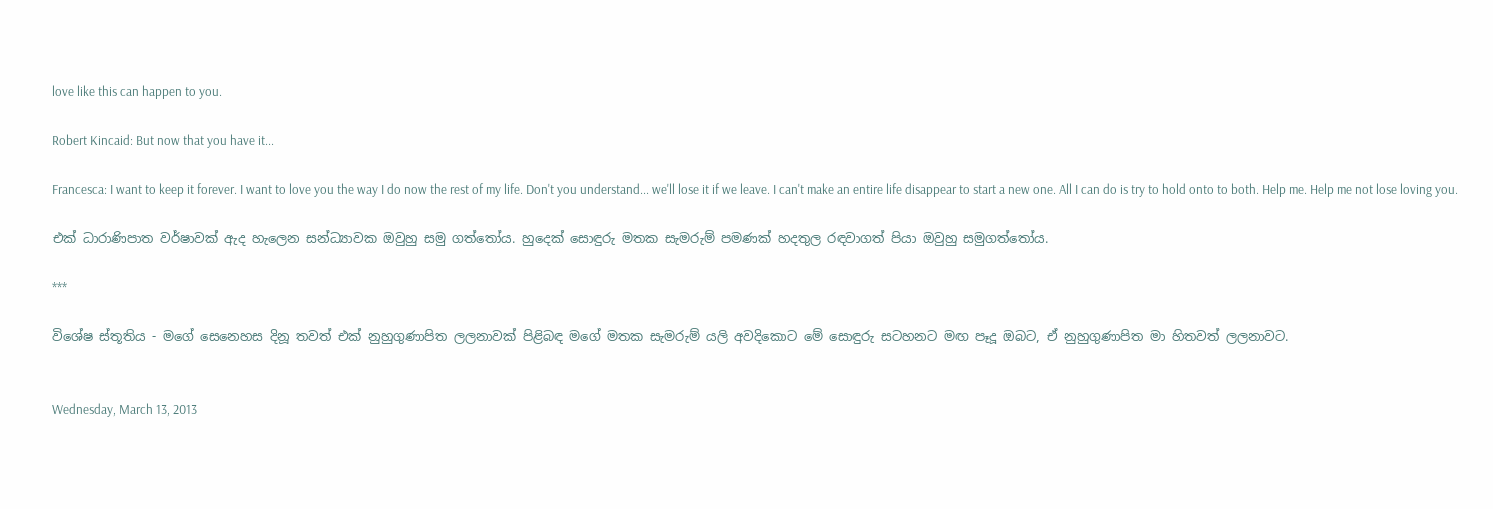love like this can happen to you.

Robert Kincaid: But now that you have it...

Francesca: I want to keep it forever. I want to love you the way I do now the rest of my life. Don't you understand... we'll lose it if we leave. I can't make an entire life disappear to start a new one. All I can do is try to hold onto to both. Help me. Help me not lose loving you.

එක් ධාරාණිපාත වර්ෂාවක් ඇද හැලෙන සන්ධ්‍යාවක ඔවුහු සමු ගත්තෝය. හුදෙක් සොඳුරු මතක සැමරුම් පමණක් හදතුල රඳවාගත් පියා ඔවුහු සමුගත්තෝය.

***

විශේෂ ස්තූතිය - මගේ සෙනෙහස දිනූ තවත් එක් නුහුගුණාපිත ලලනාවක් පිළිබඳ මගේ මතක සැමරුම් යලි අවදිකොට මේ සොඳුරු සටහනට මඟ පෑදූ ඔබට, ඒ නුහුගුණාපිත මා හිතවත් ලලනාවට.


Wednesday, March 13, 2013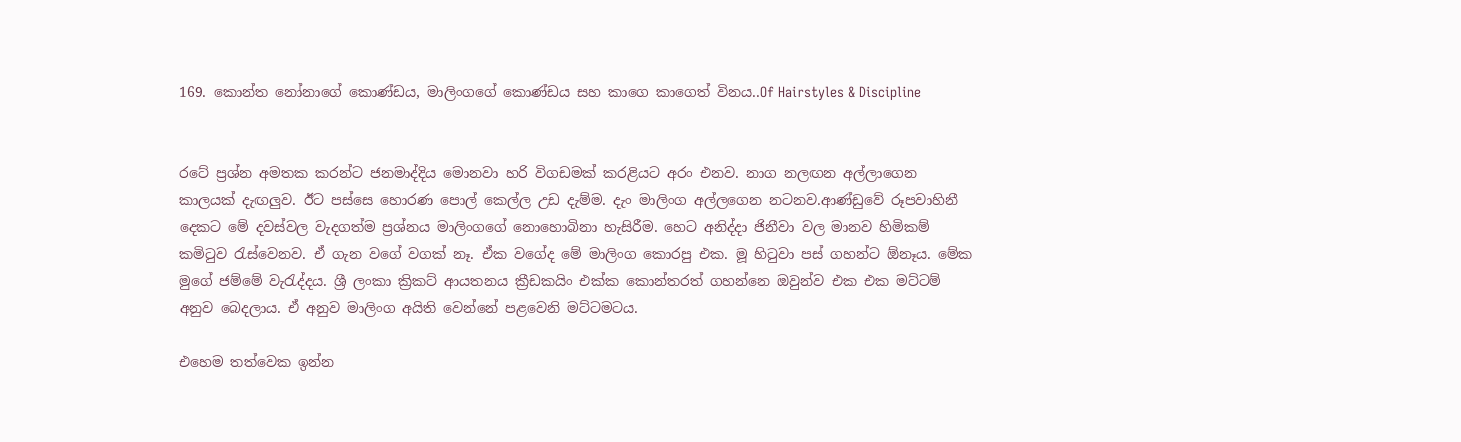169. කොන්ත නෝනාගේ කොණ්ඩය, මාලිංගගේ කොණ්ඩය සහ කාගෙ කාගෙත් විනය..Of Hairstyles & Discipline


රටේ ප්‍රශ්න අමතක කරන්ට ජනමාද්දිය මොනවා හරි විගඩමක් කරළියට අරං එනව. නාග නලඟන අල්ලාගෙන කාලයක් දැඟලුව. ඊට පස්සෙ හොරණ පොල් කෙල්ල උඩ දැම්ම. දැං මාලිංග අල්ලගෙන නටනව.ආණ්ඩුවේ රූපවාහිනී දෙකට මේ දවස්වල වැදගත්ම ප්‍රශ්නය මාලිංගගේ නොහොබිනා හැසිරීම. හෙට අනිද්දා ජිනීවා වල මානව හිමිකම් කමිටුව රැස්වෙනව. ඒ ගැන වගේ වගක් නෑ. ඒක වගේද මේ මාලිංග කොරපු එක. මූ හිටුවා පස් ගහන්ට ඕනෑය. මේක මුගේ ජම්මේ වැරැද්දය. ශ්‍රී ලංකා ක්‍රිකට් ආයතනය ක්‍රීඩකයිං එක්ක කොන්තරත් ගහන්නෙ ඔවුන්ව එක එක මට්ටම් අනුව බෙදලාය. ඒ අනුව මාලිංග අයිති වෙන්නේ පළවෙනි මට්ටමටය.

එහෙම තත්වෙක ඉන්න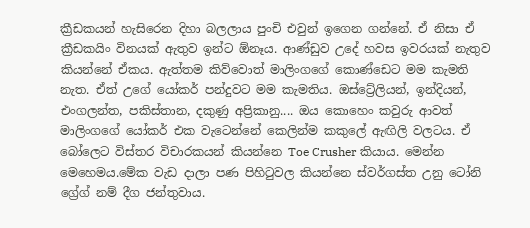ක්‍රීඩකයන් හැසිරෙන දිහා බලලාය පුංචි එවුන් ඉගෙන ගන්නේ. ඒ නිසා ඒ ක්‍රීඩකයිං විනයක් ඇතුව ඉන්ට ඕනෑය. ආණ්ඩුව උදේ හවස ඉවරයක් නැතුව කියන්නේ ඒකය. ඇත්තම කිව්වොත් මාලිංගගේ කොණ්ඩෙට මම කැමති නැත. ඒත් උගේ යෝකර් පන්දුවට මම කැමතිය. ඔස්ට්‍රේලියන්, ඉන්දියන්, එංගලන්ත, පකිස්තාන, දකුණු අප්‍රිකානු.... ඔය කොහෙං කවුරු ආවත් මාලිංගගේ යෝකර් එක වැටෙන්නේ කෙලින්ම කකුලේ ඇඟිලි වලටය. ඒ බෝලෙට විස්තර විචාරකයන් කියන්නෙ Toe Crusher කියාය. මෙන්න මෙහෙමය.මේක වැඩ දාලා පණ පිහිටුවල කියන්නෙ ස්වර්ගස්ත උනු ටෝනි ග්‍රේග් නම් දීග ජන්තුවාය.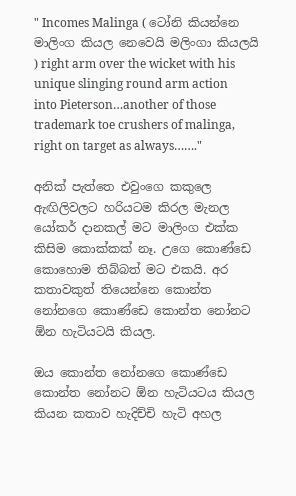" Incomes Malinga ( ටෝනි කියන්නෙ මාලිංග කියල නෙවෙයි මලිංගා කියලයි ) right arm over the wicket with his unique slinging round arm action into Pieterson…another of those trademark toe crushers of malinga, right on target as always……."

අනික් පැත්තෙ එවුංගෙ කකුලෙ ඇඟිලිවලට හරියටම කිරල මැනල යෝකර් දානකල් මට මාලිංග එක්ක කිසිම කොක්කක් නෑ. උගෙ කොණ්ඩෙ කොහොම තිබ්බත් මට එකයි. අර කතාවකුත් තියෙන්නෙ කොන්ත නෝනගෙ කොණ්ඩෙ කොන්ත නෝනට ඕන හැටියටයි කියල.

ඔය කොන්ත නෝනගෙ කොණ්ඩෙ කොන්ත නෝනට ඕන හැටියටය කියල කියන කතාව හැදිච්චි හැටි අහල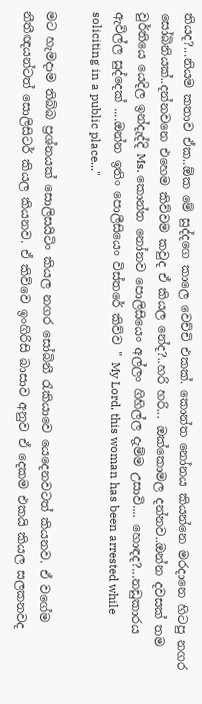තියද?...නියම කතාව ඒක..ඕක මේ සුද්දගෙ කාලෙ වෙච්චි එකක්. කොන්ත නෝනය කියන්නෙ මරදානෙ හිටපු නගර සෝබිනියක්..දන්නවනෙ එහෙම කිව්වම කවුද ඒ කියල නේද?..හරි හරි... ඔක්කොමල දන්නව..ඔන්න දවසක් තම වුර්තියෙ යෙදිල ඉන්දැද්දි Ms. කොන්ත නෝනව පොලිසියෙං අල්ලං ගිහිල්ල දැම්ම උසාවි.... හොඳද?...නඩුකාරය ඇවිල්ල සුද්දෙක් ....ඔන්න ඉතිං පොලීසියෙං විස්තරේ කිව්ව " My Lord, this woman has been arrested while soliciting in a public place..."

මට හැමදාම තිබ්බ ප්‍රශ්නයක් සොලිසයිටිං කියල නගර සෝබිනී රැකියාවෙ යෙදෙනවටත් කියනව. ඒ වගේම නීතීඥයන්ටත් සොලිසිටර් කියල කියනව. ඒ කිව්වෙ ඉංගිරිසි බාසාව අනුව ඒ දෙකම එකයි කියල සලකනවද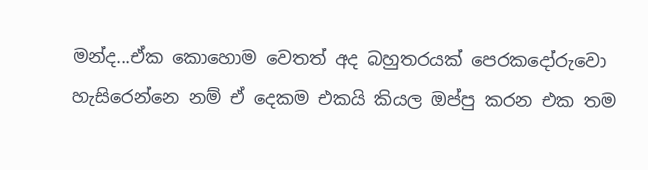මන්ද...ඒක කොහොම වෙතත් අද බහුතරයක් පෙරකදෝරුවො හැසිරෙන්නෙ නම් ඒ දෙකම එකයි කියල ඔප්පු කරන එක තම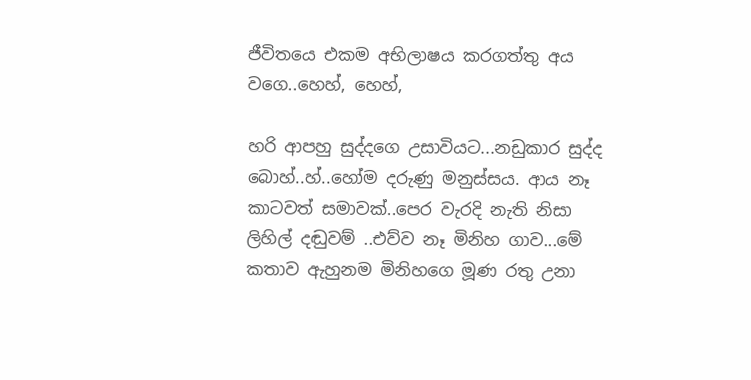ජීවිතයෙ එකම අභිලාෂය කරගත්තු අය වගෙ..හෙහ්, හෙහ්,

හරි ආපහු සුද්දගෙ උසාවියට...නඩුකාර සුද්ද බොහ්..හ්..හෝම දරුණු මනුස්සය. ආය නෑ කාටවත් සමාවක්..පෙර වැරදි නැති නිසා ලිහිල් දඬුවම් ..එව්ව නෑ මිනිහ ගාව...මේ කතාව ඇහුනම මිනිහගෙ මූණ රතු උනා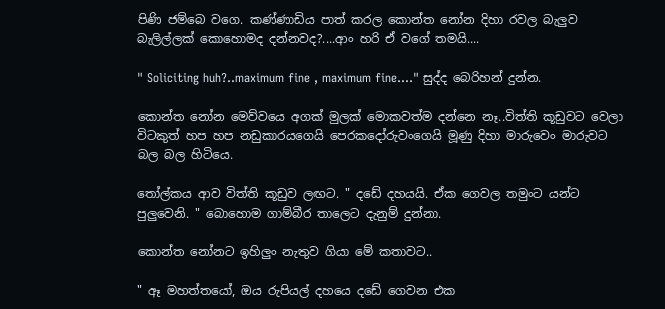පිණි ජම්බෙ වගෙ. කණ්ණාඩිය පාත් කරල කොන්ත නෝන දිහා රවල බැලුව බැලිල්ලක් කොහොමද දන්නවද?....ආං හරි ඒ වගේ තමයි....

" Soliciting huh?..maximum fine , maximum fine...." සුද්ද බෙරිහන් දුන්න.

කොන්ත නෝන මෙව්වයෙ අගක් මුලක් මොකවත්ම දන්නෙ නෑ..විත්ති කූඩුවට වෙලා විටකුත් හප හප නඩුකාරයගෙයි පෙරකදෝරුවංගෙයි මූණු දිහා මාරුවෙං මාරුවට බල බල හිටියෙ.

තෝල්කය ආව විත්ති කූඩුව ලඟට. " දඩේ දහයයි. ඒක ගෙවල තමුංට යන්ට පුලුවෙනි. " බොහොම ගාම්බීර තාලෙට දැනුම් දුන්නා.

කොන්ත නෝනට ඉහිලුං නැතුව ගියා මේ කතාවට..

" ඈ මහත්තයෝ, ඔය රුපියල් දහයෙ දඩේ ගෙවන එක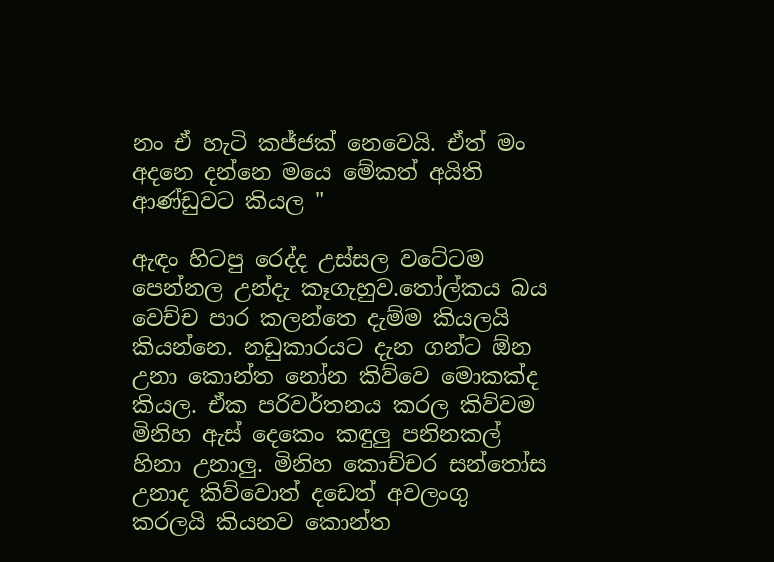නං ඒ හැටි කජ්ජක් නෙවෙයි. ඒත් මං අදනෙ දන්නෙ මයෙ මේකත් අයිති ආණ්ඩුවට කියල "

ඇඳං හිටපු රෙද්ද උස්සල වටේටම පෙන්නල උන්දැ කෑගැහුව.තෝල්කය බය වෙච්ච පාර කලන්තෙ දැම්ම කියලයි කියන්නෙ. නඩුකාරයට දැන ගන්ට ඕන උනා කොන්ත නෝන කිව්වෙ මොකක්ද කියල. ඒක පරිවර්තනය කරල කිව්වම මිනිහ ඇස් දෙකෙං කඳුලු පනිනකල් හිනා උනාලු. මිනිහ කොච්චර සන්තෝස උනාද කිව්වොත් දඩෙත් අවලංගු කරලයි කියනව කොන්ත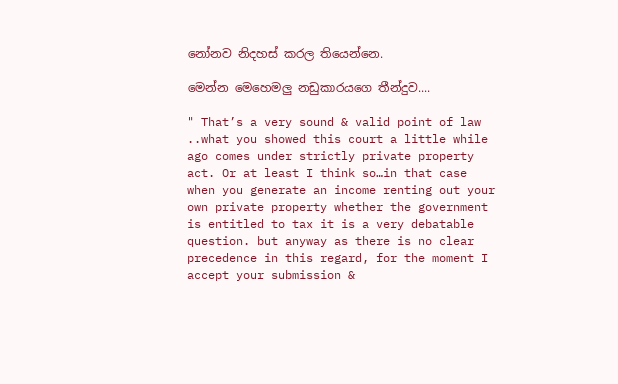නෝනව නිදහස් කරල තියෙන්නෙ.

මෙන්න මෙහෙමලු නඩුකාරයගෙ තීන්දුව....

" That’s a very sound & valid point of law ..what you showed this court a little while ago comes under strictly private property act. Or at least I think so…in that case when you generate an income renting out your own private property whether the government is entitled to tax it is a very debatable question. but anyway as there is no clear precedence in this regard, for the moment I accept your submission &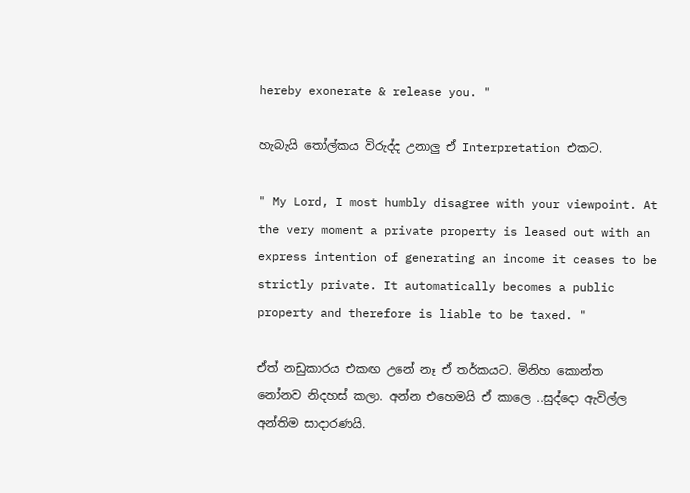hereby exonerate & release you. "

හැබැයි තෝල්කය විරුද්ද උනාලු ඒ Interpretation එකට.

" My Lord, I most humbly disagree with your viewpoint. At the very moment a private property is leased out with an express intention of generating an income it ceases to be strictly private. It automatically becomes a public property and therefore is liable to be taxed. "

ඒත් නඩුකාරය එකඟ උනේ නෑ ඒ තර්කයට. මිනිහ කොන්ත නෝනව නිදහස් කලා. අන්න එහෙමයි ඒ කාලෙ ..සුද්දො ඇවිල්ල අන්තිම සාදාරණයි.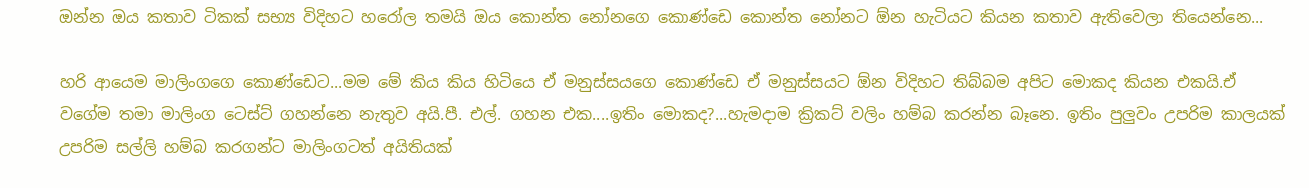ඔන්න ඔය කතාව ටිකක් සභ්‍ය විදිහට හරෝල තමයි ඔය කොන්ත නෝනගෙ කොණ්ඩෙ කොන්ත නෝනට ඕන හැටියට කියන කතාව ඇතිවෙලා තියෙන්නෙ...

හරි ආයෙම මාලිංගගෙ කොණ්ඩෙට...මම මේ කිය කිය හිටියෙ ඒ මනුස්සයගෙ කොණ්ඩෙ ඒ මනුස්සයට ඕන විදිහට තිබ්බම අපිට මොකද කියන එකයි.ඒ වගේම තමා මාලිංග ටෙස්ට් ගහන්නෙ නැතුව අයි.පී. එල්. ගහන එක....ඉතිං මොකද?...හැමදාම ක්‍රිකට් වලිං හම්බ කරන්න බෑනෙ. ඉතිං පුලුවං උපරිම කාලයක් උපරිම සල්ලි හම්බ කරගන්ට මාලිංගටත් අයිතියක්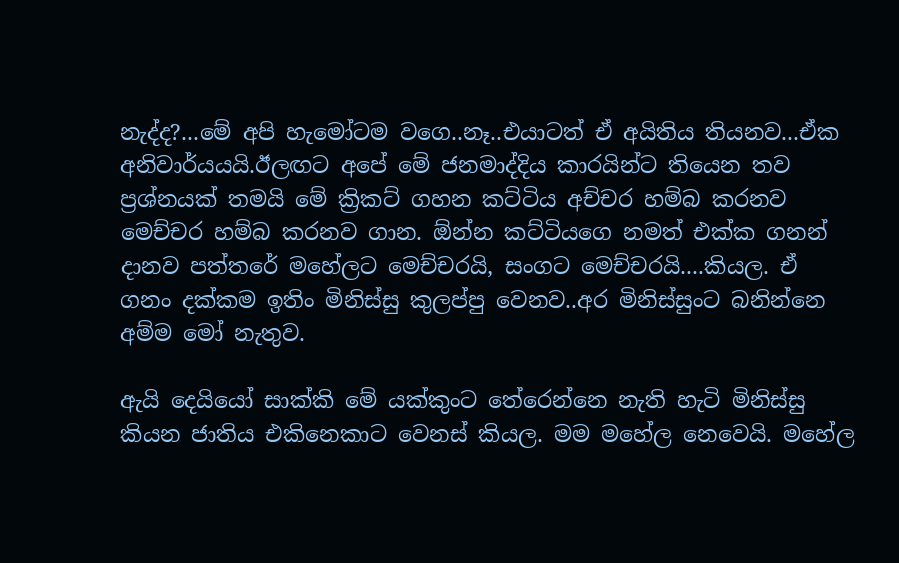නැද්ද?...මේ අපි හැමෝටම වගෙ..නෑ..එයාටත් ඒ අයිතිය තියනව...ඒක අනිවාර්යයයි.ඊලඟට අපේ මේ ජනමාද්දිය කාරයින්ට තියෙන තව ප්‍රශ්නයක් තමයි මේ ක්‍රිකට් ගහන කට්ටිය අච්චර හම්බ කරනව මෙච්චර හම්බ කරනව ගාන. ඕන්න කට්ටියගෙ නමත් එක්ක ගනන් දානව පත්තරේ මහේලට මෙච්චරයි, සංගට මෙච්චරයි....කියල. ඒ ගනං දක්කම ඉතිං මිනිස්සු කුලප්පු වෙනව..අර මිනිස්සුංට බනින්නෙ අම්ම මෝ නැතුව.

ඇයි දෙයියෝ සාක්කි මේ යක්කුංට තේරෙන්නෙ නැති හැටි මිනිස්සු කියන ජාතිය එකිනෙකාට වෙනස් කියල. මම මහේල නෙවෙයි. මහේල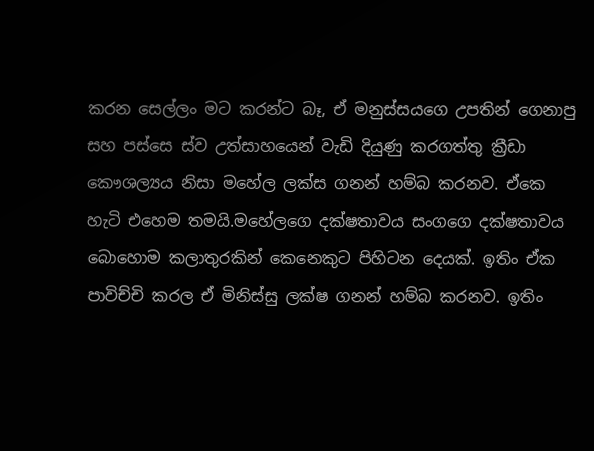කරන සෙල්ලං මට කරන්ට බෑ, ඒ මනුස්සයගෙ උපතින් ගෙනාපු සහ පස්සෙ ස්ව උත්සාහයෙන් වැඩි දියුණු කරගත්තු ක්‍රීඩා කෞශල්‍යය නිසා මහේල ලක්ස ගනන් හම්බ කරනව. ඒකෙ හැටි එහෙම තමයි.මහේලගෙ දක්ෂතාවය සංගගෙ දක්ෂතාවය බොහොම කලාතුරකින් කෙනෙකුට පිහිටන දෙයක්. ඉතිං ඒක පාවිච්චි කරල ඒ මිනිස්සු ලක්ෂ ගනන් හම්බ කරනව. ඉතිං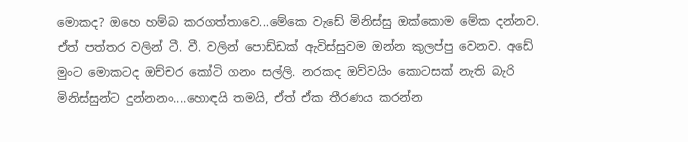මොකද? ඔහෙ හම්බ කරගත්තාවෙ...මේකෙ වැඩේ මිනිස්සු ඔක්කොම මේක දන්නව. ඒත් පත්තර වලින් ටී. වී. වලින් පොඩ්ඩක් ඇවිස්සුවම ඔන්න කුලප්පු වෙනව. අඩේ මුංට මොකටද ඔච්චර කෝටි ගනං සල්ලි. නරකද ඔව්වයිං කොටසක් නැති බැරි මිනිස්සුන්ට දුන්නනං....හොඳයි තමයි, ඒත් ඒක තීරණය කරන්න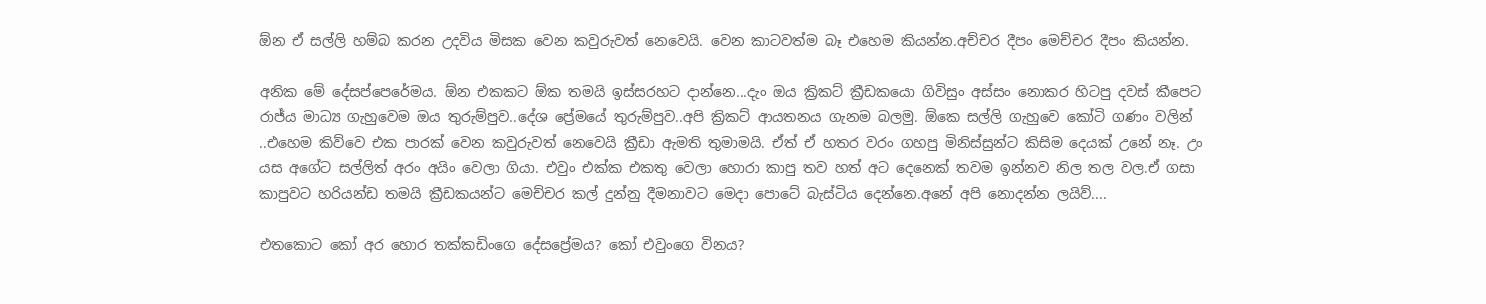ඕන ඒ සල්ලි හම්බ කරන උදවිය මිසක වෙන කවුරුවත් නෙවෙයි. වෙන කාටවත්ම බෑ එහෙම කියන්න.අච්චර දීපං මෙච්චර දීපං කියන්න.

අනික මේ දේසප්පෙරේමය. ඕන එකකට ඕක තමයි ඉස්සරහට දාන්නෙ...දැං ඔය ක්‍රිකට් ක්‍රීඩකයො ගිවිසුං අස්සං නොකර හිටපු දවස් කීපෙට රාජ්ය මාධ්‍ය ගැහුවෙම ඔය තුරුම්පුව..දේශ ප්‍රේමයේ තුරුම්පුව..අපි ක්‍රිකට් ආයතනය ගැනම බලමු. ඕකෙ සල්ලි ගැහුවෙ කෝටි ගණං වලින් ..එහෙම කිව්වෙ එක පාරක් වෙන කවුරුවත් නෙවෙයි ක්‍රීඩා ඇමති තුමාමයි. ඒත් ඒ හතර වරං ගහපු මිනිස්සුන්ට කිසිම දෙයක් උනේ නෑ. උං යස අගේට සල්ලිත් අරං අයිං වෙලා ගියා. එවුං එක්ක එකතු වෙලා හොරා කාපු තව හත් අට දෙනෙක් තවම ඉන්නව නිල තල වල.ඒ ගසා කාපුවට හරියන්ඩ තමයි ක්‍රීඩකයන්ට මෙච්චර කල් දුන්නු දීමනාවට මෙදා පොටේ බැස්ටිය දෙන්නෙ.අනේ අපි නොදන්න ලයිව්....

එතකොට කෝ අර හොර තක්කඩිංගෙ දේසප්‍රේමය? කෝ එවුංගෙ විනය?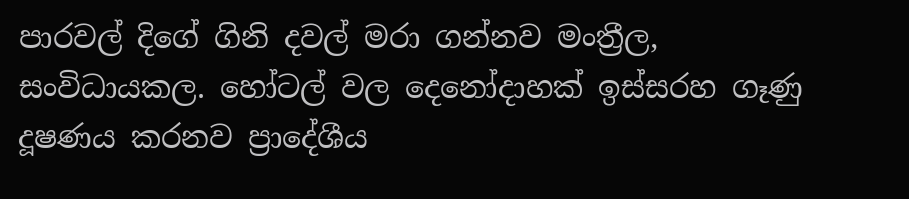පාරවල් දිගේ ගිනි දවල් මරා ගන්නව මංත්‍රීල, සංවිධායකල. හෝටල් වල දෙනෝදාහක් ඉස්සරහ ගෑණු දූෂණය කරනව ප්‍රාදේශීය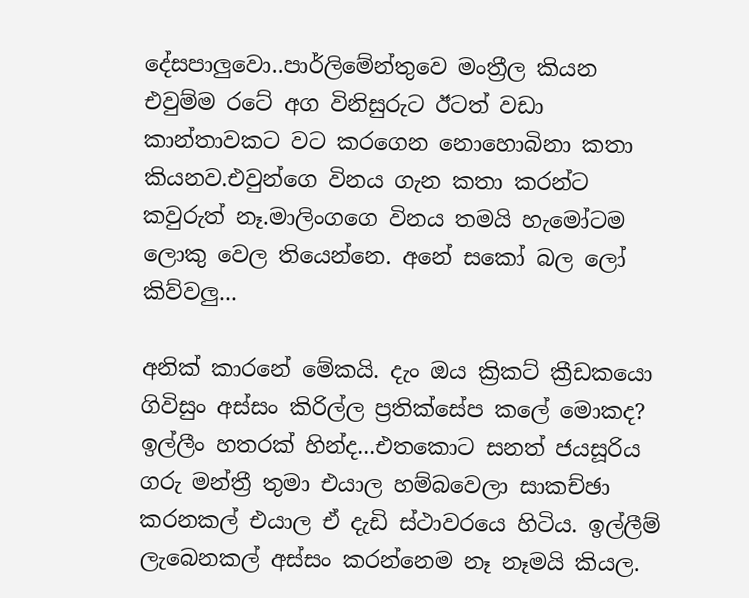දේසපාලුවො..පාර්ලිමේන්තුවෙ මංත්‍රීල කියන එවුම්ම රටේ අග විනිසුරුට ඊටත් වඩා කාන්තාවකට වට කරගෙන නොහොබිනා කතා කියනව.එවුන්ගෙ විනය ගැන කතා කරන්ට කවුරුත් නෑ.මාලිංගගෙ විනය තමයි හැමෝටම ලොකු වෙල තියෙන්නෙ. අනේ සකෝ බල ලෝ කිව්වලු...

අනික් කාරනේ මේකයි. දැං ඔය ක්‍රිකට් ක්‍රීඩකයො ගිවිසුං අස්සං කිරිල්ල ප්‍රතික්සේප කලේ මොකද? ඉල්ලීං හතරක් හින්ද...එතකොට සනත් ජයසූරිය ගරු මන්ත්‍රී තුමා එයාල හම්බවෙලා සාකච්ඡා කරනකල් එයාල ඒ දැඩි ස්ථාවරයෙ හිටිය. ඉල්ලීම් ලැබෙනකල් අස්සං කරන්නෙම නෑ නෑමයි කියල.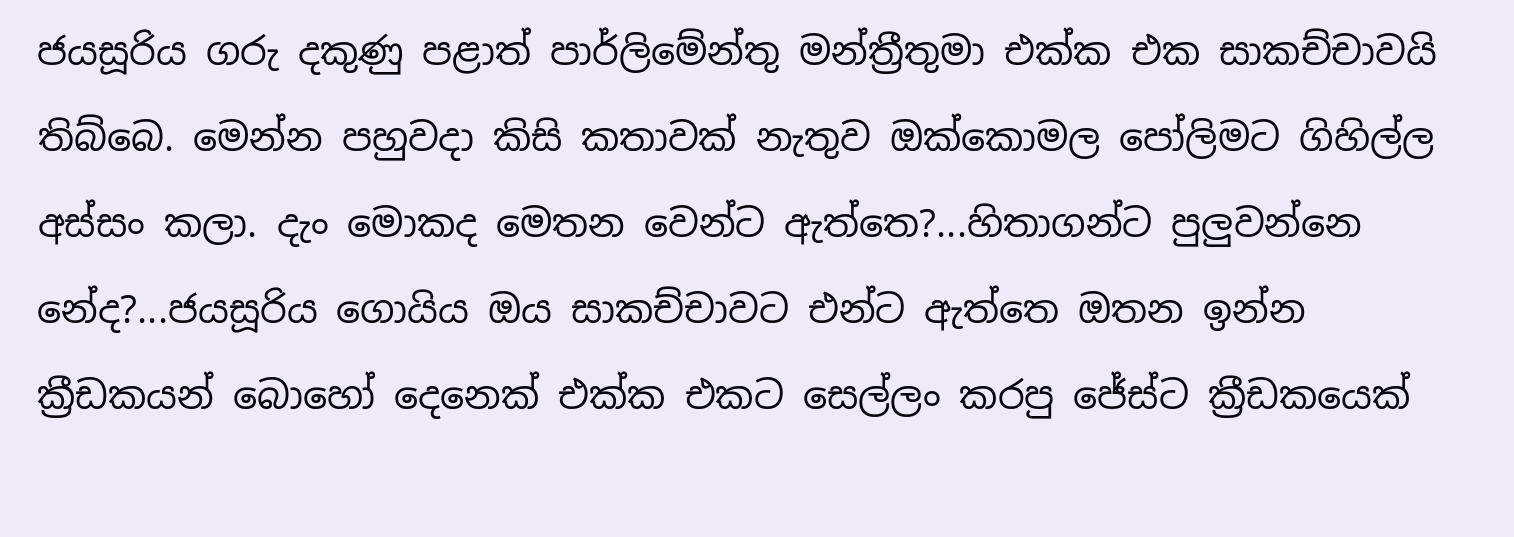ජයසූරිය ගරු දකුණු පළාත් පාර්ලිමේන්තු මන්ත්‍රීතුමා එක්ක එක සාකච්චාවයි තිබ්බෙ. මෙන්න පහුවදා කිසි කතාවක් නැතුව ඔක්කොමල පෝලිමට ගිහිල්ල අස්සං කලා. දැං මොකද මෙතන වෙන්ට ඇත්තෙ?...හිතාගන්ට පුලුවන්නෙ නේද?...ජයසූරිය ගොයිය ඔය සාකච්චාවට එන්ට ඇත්තෙ ඔතන ඉන්න ක්‍රීඩකයන් බොහෝ දෙනෙක් එක්ක එකට සෙල්ලං කරපු ජේස්ට ක්‍රීඩකයෙක්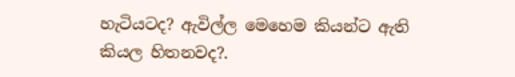හැටියටද? ඇවිල්ල මෙහෙම කියන්ට ඇති කියල හිතනවද?.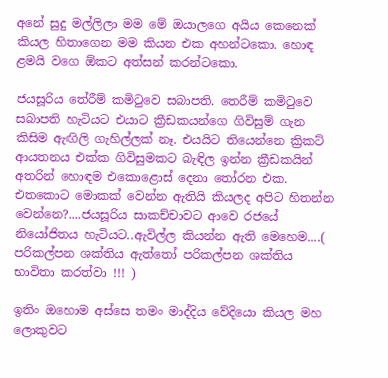අනේ සුදු මල්ලිලා මම මේ ඔයාලගෙ අයිය කෙනෙක් කියල හිතාගෙන මම කියන එක අහන්ටකො. හොඳ ළමයි වගෙ ඕකට අත්සන් කරන්ටකො.

ජයසූරිය තේරීම් කමිටුවෙ සබාපති. තෙරීම් කමිටුවෙ සබාපති හැටියට එයාට ක්‍රීඩකයන්ගෙ ගිවිසුම් ගැන කිසිම ඇඟිලි ගැහිල්ලක් නෑ. එයයිට තියෙන්නෙ ක්‍රිකට් ආයතනය එක්ක ගිවිසුමකට බැඳිල ඉන්න ක්‍රීඩකයින් අතරින් හොඳම එකොළොස් දෙනා තෝරන එක. එතකොට මොකක් වෙන්න ඇතියි කියලද අපිට හිතන්න වෙන්නෙ?....ජයසූරිය සාකච්චාවට ආවෙ රජයේ නියෝජිතය හැටියට..ඇවිල්ල කියන්න ඇති මෙහෙම....( පරිකල්පන ශක්තිය ඇත්තෝ පරිකල්පන ශක්තිය භාවිතා කරත්වා !!! )

ඉතිං ඔහොම අස්සෙ තමං මාද්දිය වේදියො කියල මහ ලොකුවට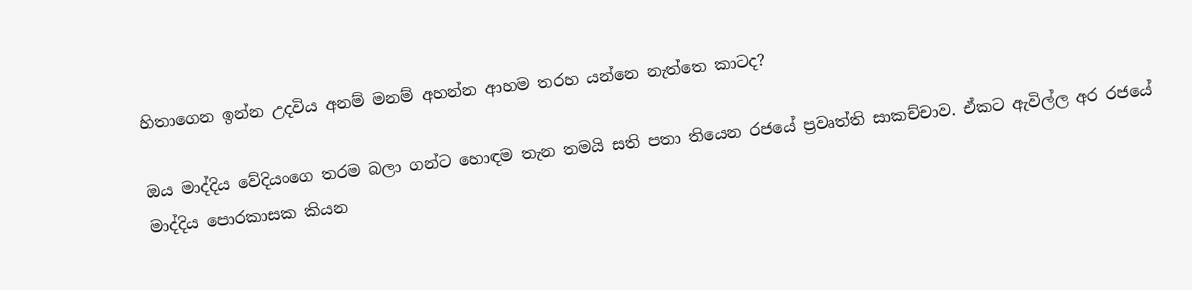හිතාගෙන ඉන්න උදවිය අනම් මනම් අහන්න ආහම තරහ යන්නෙ නැත්තෙ කාටද?

ඔය මාද්දිය වේදියංගෙ තරම බලා ගන්ට හොඳම තැන තමයි සති පතා තියෙන රජයේ ප්‍රවෘත්ති සාකච්චාව. ඒකට ඇවිල්ල අර රජයේ මාද්දිය පොරකාසක කියන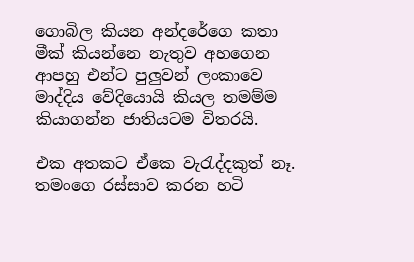ගොබිල කියන අන්දරේගෙ කතා මීක් කියන්නෙ නැතුව අහගෙන ආපහු එන්ට පුලුවන් ලංකාවෙ මාද්දිය වේදියොයි කියල තමම්ම කියාගන්න ජාතියටම විතරයි.

එක අතකට ඒකෙ වැරැද්දකුත් නෑ. තමංගෙ රස්සාව කරන හටි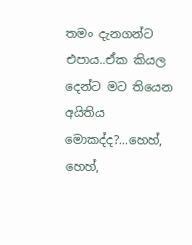තමං දැනගන්ට එපාය..ඒක කියල දෙන්ට මට තියෙන අයිතිය මොකද්ද?...හෙහ්, හෙහ්,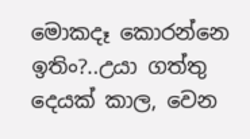මොකදෑ කොරන්නෙ ඉතිං?..උයා ගත්තු දෙයක් කාල, වෙන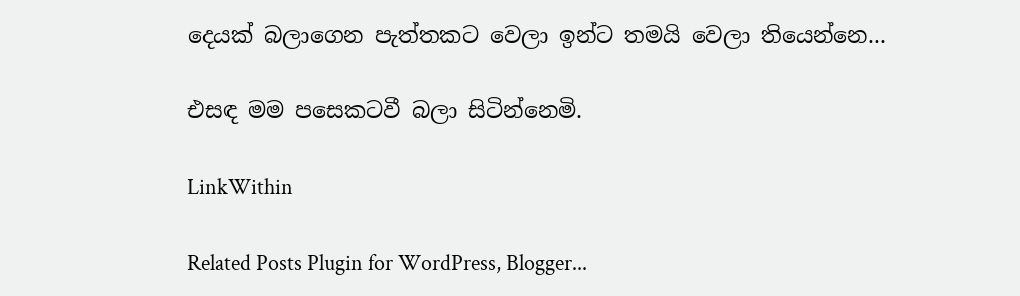දෙයක් බලාගෙන පැත්තකට වෙලා ඉන්ට තමයි වෙලා තියෙන්නෙ...

එසඳ මම පසෙකටවී බලා සිටින්නෙමි.

LinkWithin

Related Posts Plugin for WordPress, Blogger...